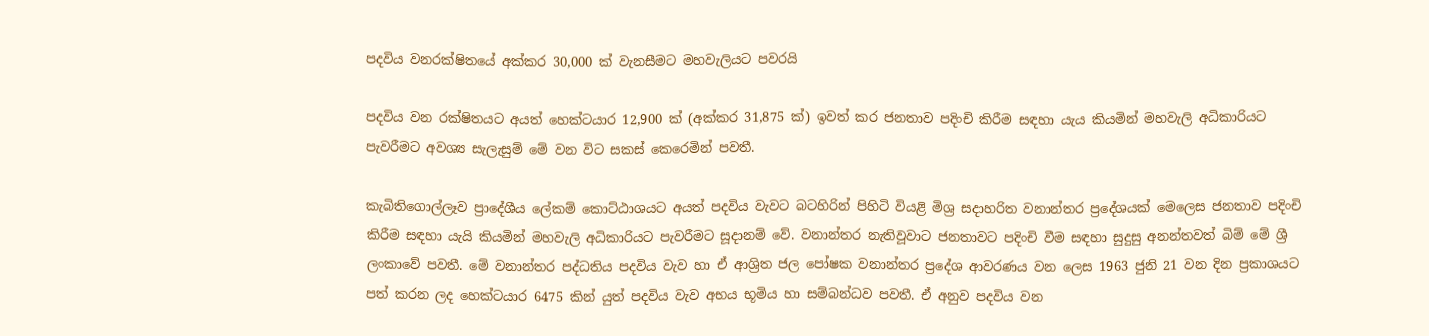පදවිය වනරක්ෂිතයේ අක්කර 30,000 ක් වැනසීමට මහවැලියට පවරයි

පදවිය වන රක්ෂිතයට අයත් හෙක්ටයාර 12,900 ක් (අක්කර 31,875 ක්) ඉවත් කර ජනතාව පදිංචි කිරීම සඳහා යැය කියමින් මහවැලි අධිකාරියට පැවරීමට අවශ්‍ය සැලැසුම් මේ වන විට සකස් කෙරෙමින් පවතී.

කැබිතිගොල්ලෑව ප්‍රාදේශීය ලේකම් කොට්ඨාශයට අයත් පදවිය වැවට බටහිරින් පිහිටි වියළි මිශ්‍ර සදාහරිත වනාන්තර ප්‍රදේශයක් මෙලෙස ජනතාව පදිංචි කිරීම සඳහා යැයි කියමින් මහවැලි අධිකාරියට පැවරීමට සූදානම් වේ. වනාන්තර නැතිවූවාට ජනතාවට පදිංචි වීම සඳහා සුදුසු අනන්තවත් බිම් මේ ශ්‍රී ලංකාවේ පවතී. මේ වනාන්තර පද්ධතිය පදවිය වැව හා ඒ ආශ්‍රිත ජල පෝෂක වනාන්තර ප්‍රදේශ ආවරණය වන ලෙස 1963 ජුනි 21 වන දින ප්‍රකාශයට පත් කරන ලද හෙක්ටයාර 6475 කින් යුත් පදවිය වැව අභය භූමිය හා සම්බන්ධව පවතී. ඒ අනුව පදවිය වන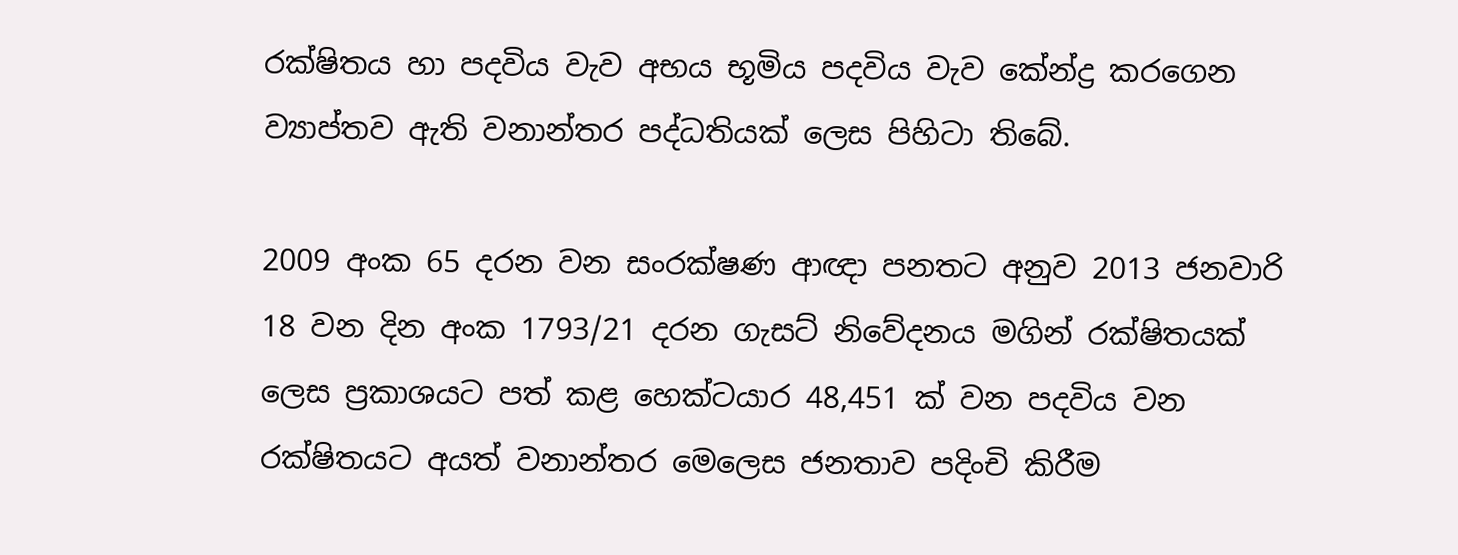රක්ෂිතය හා පදවිය වැව අභය භූමිය පදවිය වැව කේන්ද්‍ර කරගෙන ව්‍යාප්තව ඇති වනාන්තර පද්ධතියක් ලෙස පිහිටා තිබේ.

2009 අංක 65 දරන වන සංරක්ෂණ ආඥා පනතට අනුව 2013 ජනවාරි 18 වන දින අංක 1793/21 දරන ගැසට් නිවේදනය මගින් රක්ෂිතයක් ලෙස ප්‍රකාශයට පත් කළ හෙක්ටයාර 48,451 ක් වන පදවිය වන රක්ෂිතයට අයත් වනාන්තර මෙලෙස ජනතාව පදිංචි කිරීම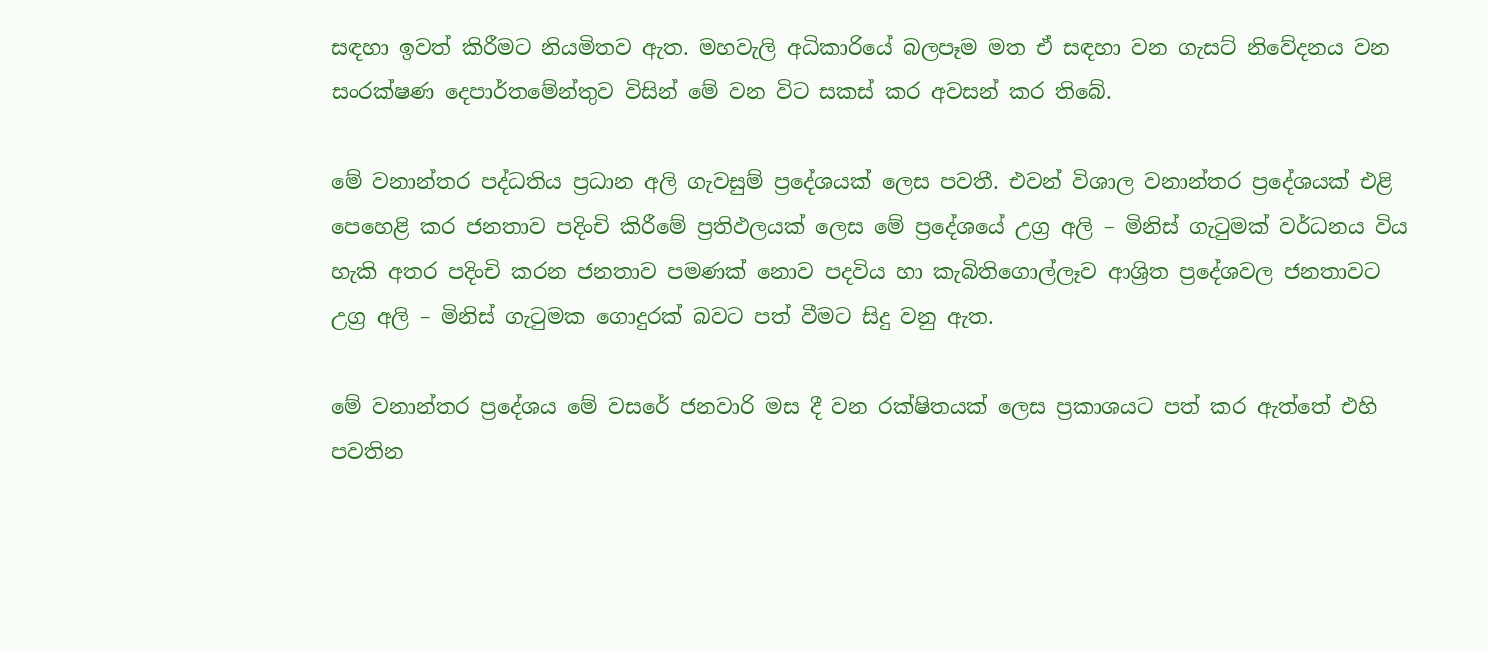සඳහා ඉවත් කිරීමට නියමිතව ඇත. මහවැලි අධිකාරියේ බලපෑම මත ඒ සඳහා වන ගැසට් නිවේදනය වන සංරක්ෂණ දෙපාර්තමේන්තුව විසින් මේ වන විට සකස් කර අවසන් කර තිබේ.

මේ වනාන්තර පද්ධතිය ප්‍රධාන අලි ගැවසුම් ප්‍රදේශයක් ලෙස පවතී. එවන් විශාල වනාන්තර ප්‍රදේශයක් එළි පෙහෙළි කර ජනතාව පදිංචි කිරීමේ ප්‍රතිඵලයක් ලෙස මේ ප්‍රදේශයේ උග්‍ර අලි – මිනිස් ගැටුමක් වර්ධනය විය හැකි අතර පදිංචි කරන ජනතාව පමණක් නොව පදවිය හා කැබිතිගොල්ලෑව ආශ්‍රිත ප්‍රදේශවල ජනතාවට උග්‍ර අලි – මිනිස් ගැටුමක ගොදුරක් බවට පත් වීමට සිදු වනු ඇත.

මේ වනාන්තර ප්‍රදේශය මේ වසරේ ජනවාරි මස දී වන රක්ෂිතයක් ලෙස ප්‍රකාශයට පත් කර ඇත්තේ එහි පවතින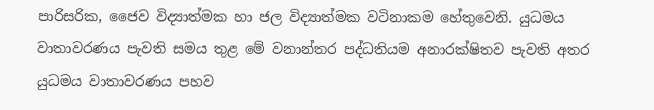පාරිසරික, ජෛව විද්‍යාත්මක හා ජල විද්‍යාත්මක වටිනාකම හේතුවෙනි. යුධමය වාතාවරණය පැවති සමය තුළ මේ වනාන්තර පද්ධතියම අනාරක්ෂිතව පැවති අතර යුධමය වාතාවරණය පහව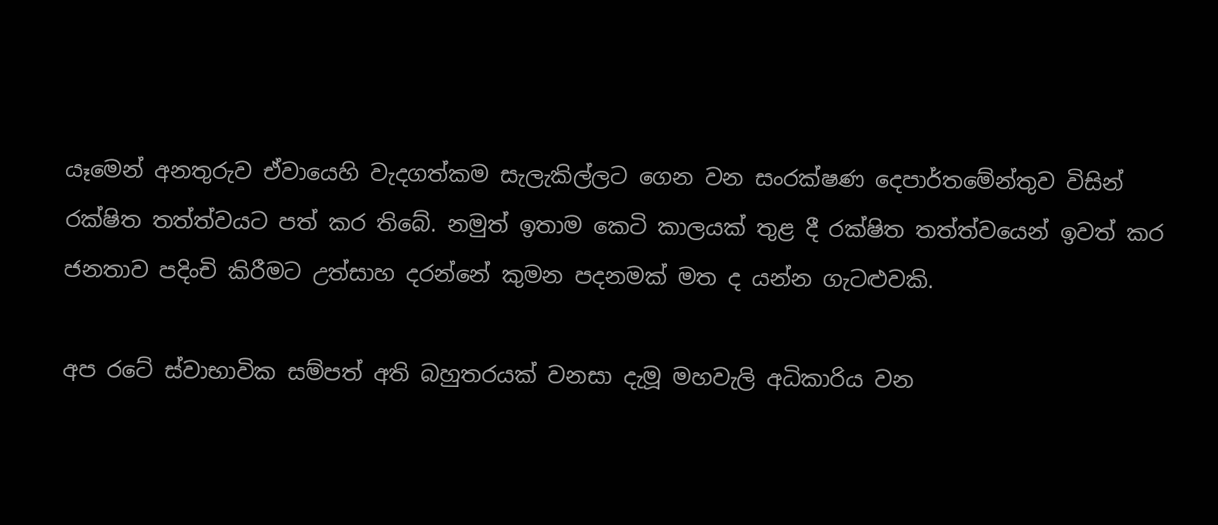යෑමෙන් අනතුරුව ඒවායෙහි වැදගත්කම සැලැකිල්ලට ගෙන වන සංරක්ෂණ දෙපාර්තමේන්තුව විසින් රක්ෂිත තත්ත්වයට පත් කර තිබේ. නමුත් ඉතාම කෙටි කාලයක් තුළ දී රක්ෂිත තත්ත්වයෙන් ඉවත් කර ජනතාව පදිංචි කිරීමට උත්සාහ දරන්නේ කුමන පදනමක් මත ද යන්න ගැටළුවකි.

අප රටේ ස්වාභාවික සම්පත් අති බහුතරයක් වනසා දැමූ මහවැලි අධිකාරිය වන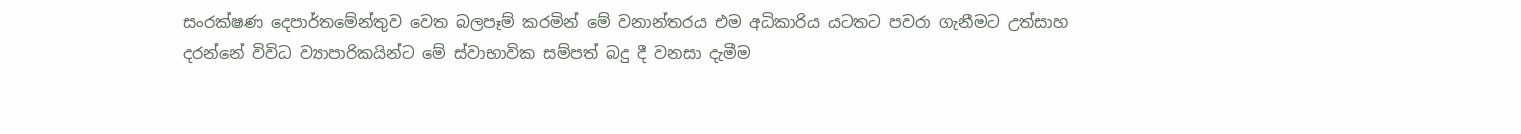සංරක්ෂණ දෙපාර්තමේන්තුව වෙත බලපෑම් කරමින් මේ වනාන්තරය එම අධිකාරිය යටතට පවරා ගැනීමට උත්සාහ දරන්නේ විවිධ ව්‍යාපාරිකයින්ට මේ ස්වාභාවික සම්පත් බදු දී වනසා දැමීම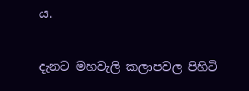ය.

දැනට මහවැලි කලාපවල පිහිටි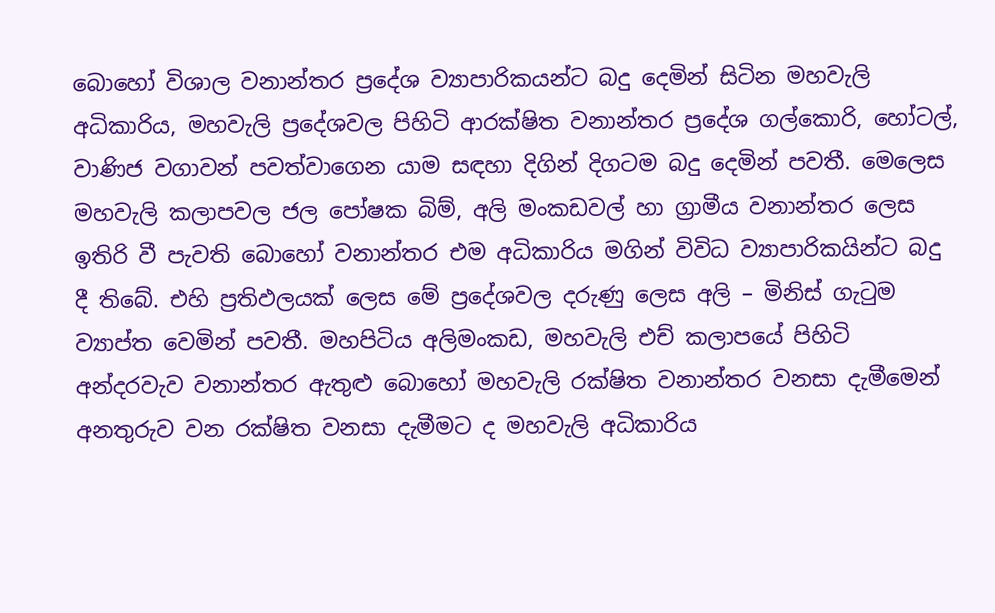බොහෝ විශාල වනාන්තර ප්‍රදේශ ව්‍යාපාරිකයන්ට බදු දෙමින් සිටින මහවැලි අධිකාරිය, මහවැලි ප්‍රදේශවල පිහිටි ආරක්ෂිත වනාන්තර ප්‍රදේශ ගල්කොරි, හෝටල්, වාණිජ වගාවන් පවත්වාගෙන යාම සඳහා දිගින් දිගටම බදු දෙමින් පවතී. මෙලෙස මහවැලි කලාපවල ජල පෝෂක බිම්, අලි මංකඩවල් හා ග්‍රාමීය වනාන්තර ලෙස ඉතිරි වී පැවති බොහෝ වනාන්තර එම අධිකාරිය මගින් විවිධ ව්‍යාපාරිකයින්ට බදු දී තිබේ. එහි ප්‍රතිඵලයක් ලෙස මේ ප්‍රදේශවල දරුණු ලෙස අලි – මිනිස් ගැටුම ව්‍යාප්ත වෙමින් පවතී. මහපිටිය අලිමංකඩ, මහවැලි එච් කලාපයේ පිහිටි අන්දරවැව වනාන්තර ඇතුළු බොහෝ මහවැලි රක්ෂිත වනාන්තර වනසා දැමීමෙන් අනතුරුව වන රක්ෂිත වනසා දැමීමට ද මහවැලි අධිකාරිය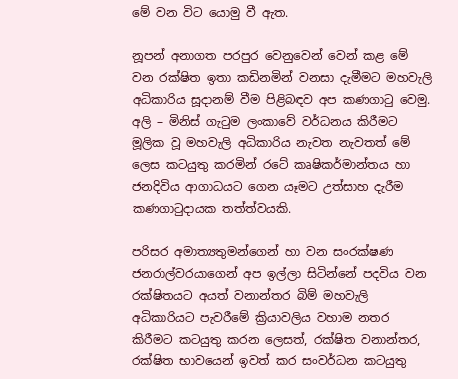මේ වන විට යොමු වී ඇත.

නූපන් අනාගත පරපුර වෙනුවෙන් වෙන් කළ මේ වන රක්ෂිත ඉතා කඩිනමින් වනසා දැමීමට මහවැලි අධිකාරිය සූදානම් වීම පිළිබඳව අප කණගාටු වෙමු. අලි – මිනිස් ගැටුම ලංකාවේ වර්ධනය කිරීමට මූලික වූ මහවැලි අධිකාරිය නැවත නැවතත් මේ ලෙස කටයුතු කරමින් රටේ කෘෂිකර්මාන්තය හා ජනදිවිය ආගාධයට ගෙන යෑමට උත්සාහ දැරීම කණගාටුදායක තත්ත්වයකි.

පරිසර අමාත්‍යතුමන්ගෙන් හා වන සංරක්ෂණ ජනරාල්වරයාගෙන් අප ඉල්ලා සිටින්නේ පදවිය වන රක්ෂිතයට අයත් වනාන්තර බිම් මහවැලි අධිකාරියට පැවරීමේ ක්‍රියාවලිය වහාම නතර කිරීමට කටයුතු කරන ලෙසත්, රක්ෂිත වනාන්තර, රක්ෂිත භාවයෙන් ඉවත් කර සංවර්ධන කටයුතු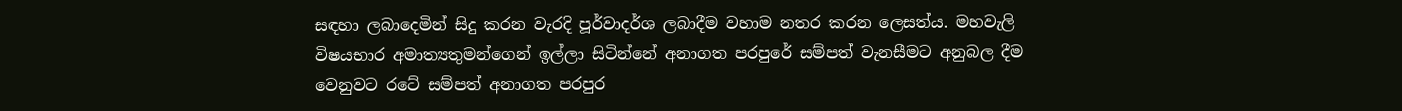සඳහා ලබාදෙමින් සිදු කරන වැරදි පූර්වාදර්ශ ලබාදීම වහාම නතර කරන ලෙසත්ය. මහවැලි විෂයභාර අමාත්‍යතුමන්ගෙන් ඉල්ලා සිටින්නේ අනාගත පරපුරේ සම්පත් වැනසීමට අනුබල දීම වෙනුවට රටේ සම්පත් අනාගත පරපුර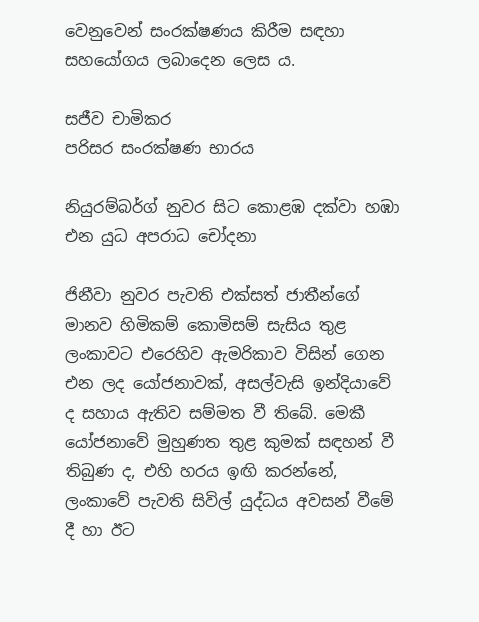වෙනුවෙන් සංරක්ෂණය කිරීම සඳහා සහයෝගය ලබාදෙන ලෙස ය.

සජීව චාමිකර
පරිසර සංරක්ෂණ භාරය

නියුරම්බර්ග් නුවර සිට කොළඹ දක්වා හඹා එන යුධ අපරාධ චෝදනා

ජිනීවා නුවර පැවති එක්සත් ජාතීන්ගේ මානව හිමිකම් කොමිසම් සැසිය තුළ ලංකාවට එරෙහිව ඇමරිකාව විසින් ගෙන එන ලද යෝජනාවක්, අසල්වැසි ඉන්දියාවේ ද සහාය ඇතිව සම්මත වී තිබේ. මෙකී යෝජනාවේ මුහුණත තුළ කුමක් සඳහන් වී තිබුණ ද, එහි හරය ඉඟි කරන්නේ, ලංකාවේ පැවති සිවිල් යුද්ධය අවසන් වීමේ දී හා ඊට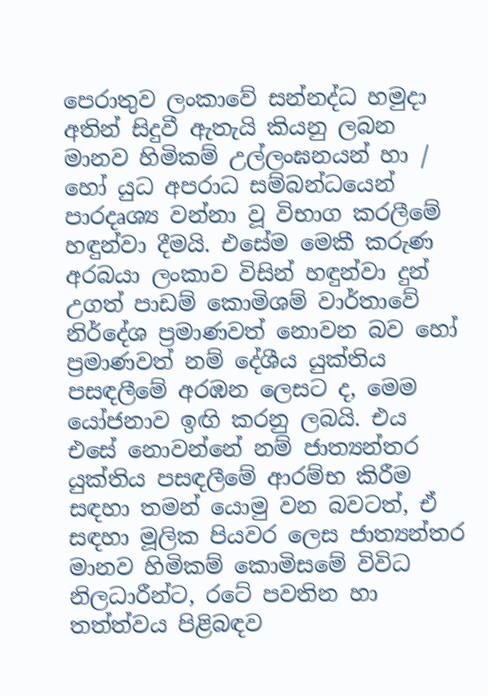පෙරාතුව ලංකාවේ සන්නද්ධ හමුදා අතින් සිදුවී ඇතැයි කියනු ලබන මානව හිමිකම් උල්ලංඝනයන් හා / හෝ යුධ අපරාධ සම්බන්ධයෙන් පාරදෘශ්‍ය වන්නා වූ විභාග කරලීමේ හඳුන්වා දීමයි. එසේම මෙකී කරුණ අරබයා ලංකාව විසින් හඳුන්වා දුන් උගත් පාඩම් කොමිශම් වාර්තාවේ නිර්දේශ ප්‍රමාණවත් නොවන බව හෝ ප්‍රමාණවත් නම් දේශීය යුක්තිය පසඳලීමේ අරඹන ලෙසට ද, මෙම යෝජනාව ඉඟි කරනු ලබයි. එය එසේ නොවන්නේ නම් ජාත්‍යන්තර යුක්තිය පසඳලීමේ ආරම්භ කිරීම සඳහා තමන් යොමු වන බවටත්, ඒ සඳහා මූලික පියවර ලෙස ජාත්‍යන්තර මානව හිමිකම් කොමිසමේ විවිධ නිලධාරීන්ට, රටේ පවතින හා තත්ත්වය පිළිබඳව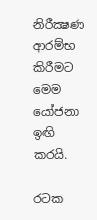නිරීක්‍ෂණ ආරම්භ කිරීමට මෙම යෝජනා ඉඟි කරයි.

රටක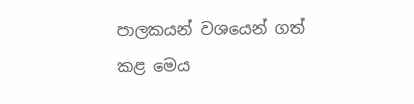පාලකයන් වශයෙන් ගත් කළ මෙය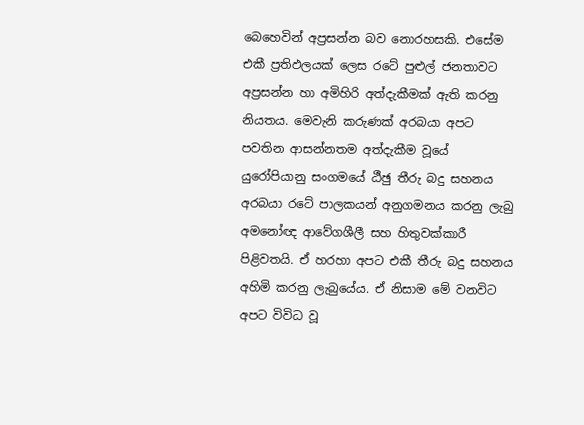බෙහෙවින් අප්‍රසන්න බව නොරහසකි. එසේම එකී ප්‍රතිඵලයක් ලෙස රටේ පුළුල් ජනතාවට අප්‍රසන්න හා අමිහිරි අත්දැකීමක් ඇති කරනු නියතය. මෙවැනි කරුණක් අරබයා අපට පවතින ආසන්නතම අත්දැකීම වූයේ යුරෝපියානු සංගමයේ ඨීඡු තීරු බදු සහනය අරබයා රටේ පාලකයන් අනුගමනය කරනු ලැබු අමනෝඥ ආවේගශීලී සහ හිතුවක්කාරී පිළිවතයි. ඒ හරහා අපට එකී තීරු බදු සහනය අහිමි කරනු ලැබුයේය. ඒ නිසාම මේ වනවිට අපට විවිධ වූ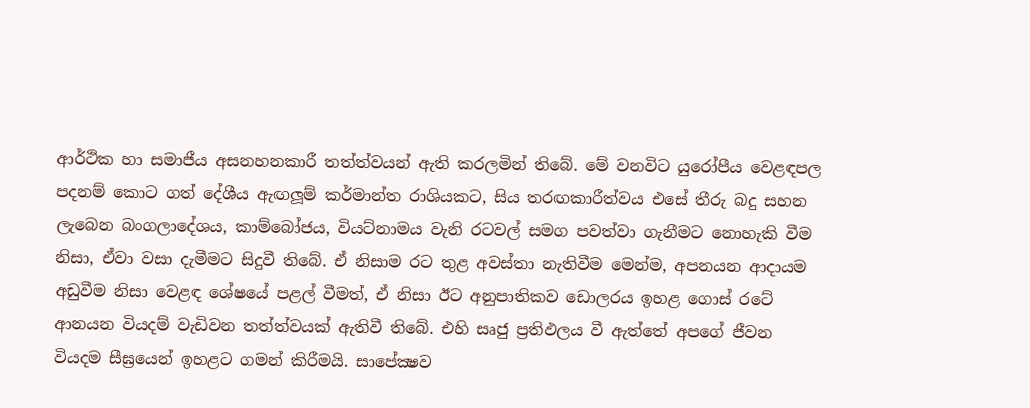ආර්ථික හා සමාජීය අසනහනකාරී තත්ත්වයන් ඇති කරලමින් තිබේ. මේ වනවිට යුරෝපීය වෙළඳපල පදනම් කොට ගත් දේශීය ඇඟලූම් කර්මාන්ත රාශියකට, සිය තරඟකාරීත්වය එසේ තීරු බදු සහන ලැබෙන බංගලාදේශය, කාම්බෝජය, වියට්නාමය වැනි රටවල් සමග පවත්වා ගැනීමට නොහැකි වීම නිසා, ඒවා වසා දැමීමට සිදුවී තිබේ. ඒ නිසාම රට තුළ අවස්තා නැතිවීම මෙන්ම, අපනයන ආදායම අඩුවීම නිසා වෙළඳ ශේෂයේ පළල් වීමත්, ඒ නිසා ඊට අනුපාතිකව ඩොලරය ඉහළ ගොස් රටේ ආනයන වියදම් වැඩිවන තත්ත්වයක් ඇතිවී තිබේ. එහි සෘජු ප්‍රතිඵලය වී ඇත්තේ අපගේ ජීවන වියදම සීඝ්‍රයෙන් ඉහළට ගමන් කිරීමයි. සාපේක්‍ෂව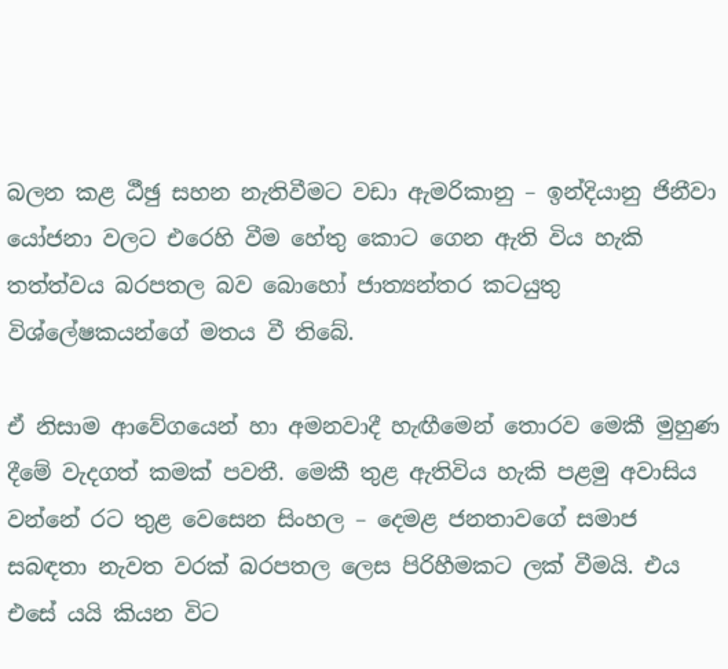බලන කළ ඨීඡු සහන නැතිවීමට වඩා ඇමරිකානු – ඉන්දියානු ජිනීවා යෝජනා වලට එරෙහි වීම හේතු කොට ගෙන ඇති විය හැකි තත්ත්වය බරපතල බව බොහෝ ජාත්‍යන්තර කටයුතු විශ්ලේෂකයන්ගේ මතය වී තිබේ.

ඒ නිසාම ආවේගයෙන් හා අමනවාදී හැඟීමෙන් තොරව මෙකී මුහුණ දීමේ වැදගත් කමක් පවතී. මෙකී තුළ ඇතිවිය හැකි පළමු අවාසිය වන්නේ රට තුළ වෙසෙන සිංහල – දෙමළ ජනතාවගේ සමාජ සබඳතා නැවත වරක් බරපතල ලෙස පිරිහීමකට ලක් වීමයි. එය එසේ යයි කියන විට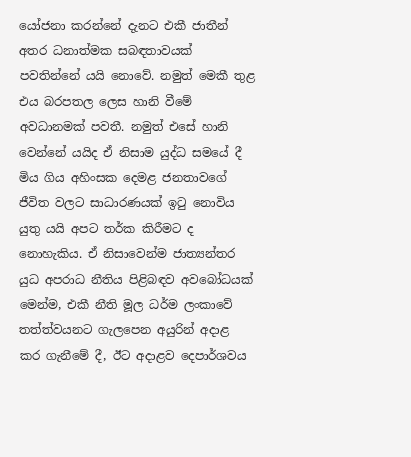යෝජනා කරන්නේ දැනට එකී ජාතීන් අතර ධනාත්මක සබඳතාවයක් පවතින්නේ යයි නොවේ. නමුත් මෙකී තුළ එය බරපතල ලෙස හානි වීමේ අවධානමක් පවතී. නමුත් එසේ හානි වෙන්නේ යයිද ඒ නිසාම යුද්ධ සමයේ දී මිය ගිය අහිංසක දෙමළ ජනතාවගේ ජීවිත වලට සාධාරණයක් ඉටු නොවිය යුතු යයි අපට තර්ක කිරීමට ද නොහැකිය. ඒ නිසාවෙන්ම ජාත්‍යන්තර යුධ අපරාධ නීතිය පිළිබඳව අවබෝධයක් මෙන්ම, එකී නීති මූල ධර්ම ලංකාවේ තත්ත්වයනට ගැලපෙන අයුරින් අදාළ කර ගැනීමේ දී, ඊට අදාළව දෙපාර්ශවය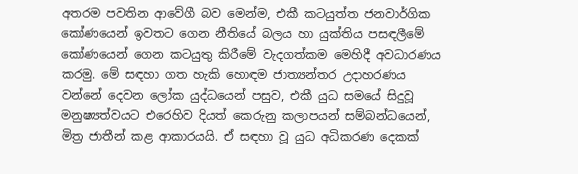අතරම පවතින ආවේගී බව මෙන්ම, එකී කටයුත්ත ජනවාර්ගික කෝණයෙන් ඉවතට ගෙන නීතියේ බලය හා යුක්තිය පසඳලීමේ කෝණයෙන් ගෙන කටයුතු කිරීමේ වැදගත්කම මෙහිදී අවධාරණය කරමු. මේ සඳහා ගත හැකි හොඳම ජාත්‍යන්තර උදාහරණය වන්නේ දෙවන ලෝක යුද්ධයෙන් පසුව, එකී යුධ සමයේ සිදුවූ මනුෂ්‍යත්වයට එරෙහිව දියත් කෙරුනු කලාපයන් සම්බන්ධයෙන්, මිත්‍ර ජාතීන් කළ ආකාරයයි. ඒ සඳහා වූ යුධ අධිකරණ දෙකක්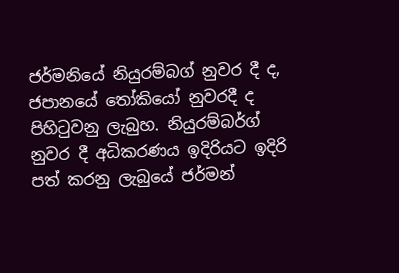ජර්මනියේ නියුරම්බග් නුවර දී ද, ජපානයේ තෝකියෝ නුවරදී ද පිහිටුවනු ලැබුහ. නියුරම්බර්ග් නුවර දී අධිකරණය ඉදිරියට ඉදිරි පත් කරනු ලැබුයේ ජර්මන්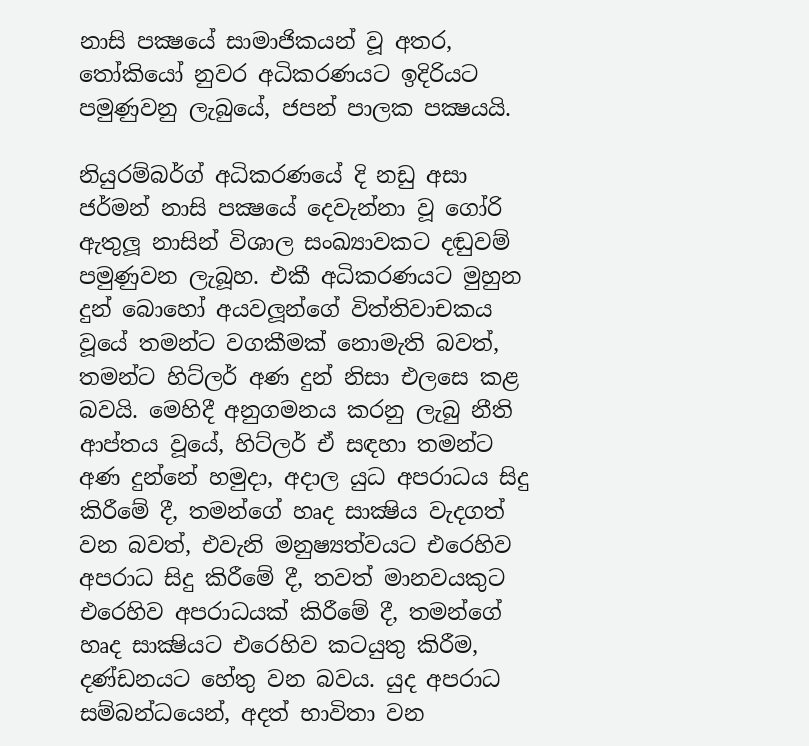නාසි පක්‍ෂයේ සාමාජිකයන් වූ අතර, තෝකියෝ නුවර අධිකරණයට ඉදිරියට පමුණුවනු ලැබුයේ, ජපන් පාලක පක්‍ෂයයි.

නියුරම්බර්ග් අධිකරණයේ දි නඩු අසා ජර්මන් නාසි පක්‍ෂයේ දෙවැන්නා වූ ගෝරි ඇතුලූ නාසින් විශාල සංඛ්‍යාවකට දඬුවම් පමුණුවන ලැබූහ. එකී අධිකරණයට මුහුන දුන් බොහෝ අයවලූන්ගේ විත්තිවාචකය වූයේ තමන්ට වගකීමක් නොමැති බවත්, තමන්ට හිට්ලර් අණ දුන් නිසා එලසෙ කළ බවයි. මෙහිදී අනුගමනය කරනු ලැබු නීති ආප්තය වූයේ, හිට්ලර් ඒ සඳහා තමන්ට අණ දුන්නේ හමුදා, අදාල යුධ අපරාධය සිදු කිරීමේ දී, තමන්ගේ හෘද සාක්‍ෂිය වැදගත් වන බවත්, එවැනි මනුෂ්‍යත්වයට එරෙහිව අපරාධ සිදු කිරීමේ දී, තවත් මානවයකුට එරෙහිව අපරාධයක් කිරීමේ දී, තමන්ගේ හෘද සාක්‍ෂියට එරෙහිව කටයුතු කිරීම, දණ්ඩනයට හේතු වන බවය. යුද අපරාධ සම්බන්ධයෙන්, අදත් භාවිතා වන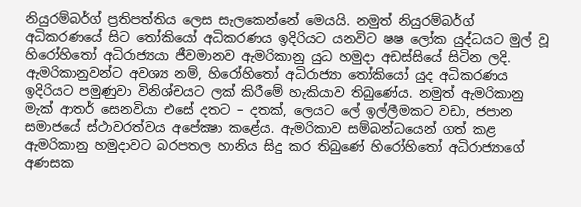නියුරම්බර්ග් ප්‍රතිපත්තිය ලෙස සැලකෙන්නේ මෙයයි. නමුත් නියුරම්බර්ග් අධිකරණයේ සිට තෝකියෝ අධිකරණය ඉදිරියට යනවිට ෂෂ ලෝක යුද්ධයට මුල් වූ හිරෝහිතෝ අධිරාජ්‍යයා ජීවමානව ඇමරිකානු යුධ හමුදා අඩස්සියේ සිටින ලදි. ඇමරිකානුවන්ට අවශ්‍ය නම්, හිරෝහිතෝ අධිරාජ්‍යා තෝකියෝ යුද අධිකරණය ඉදිරියට පමුණුවා විනිශ්චයට ලක් කිරීමේ හැකියාව තිබුණේය. නමුත් ඇමරිකානු මැක් ආතර් සෙනවියා එසේ දතට – දතක්, ලෙයට ලේ ඉල්ලීමකට වඩා, ජපාන සමාජයේ ස්ථාවරත්වය අපේක්‍ෂා කළේය. ඇමරිකාව සම්බන්ධයෙන් ගත් කළ ඇමරිකානු හමුදාවට බරපතල හානිය සිදු කර තිබුණේ හිරෝහිතෝ අධිරාජ්‍යාගේ අණසක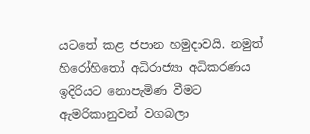යටතේ කළ ජපාන හමුදාවයි. නමුත් හිරෝහිතෝ අධිරාජ්‍යා අධිකරණය ඉදිරියට නොපැමිණ වීමට ඇමරිකානුවන් වගබලා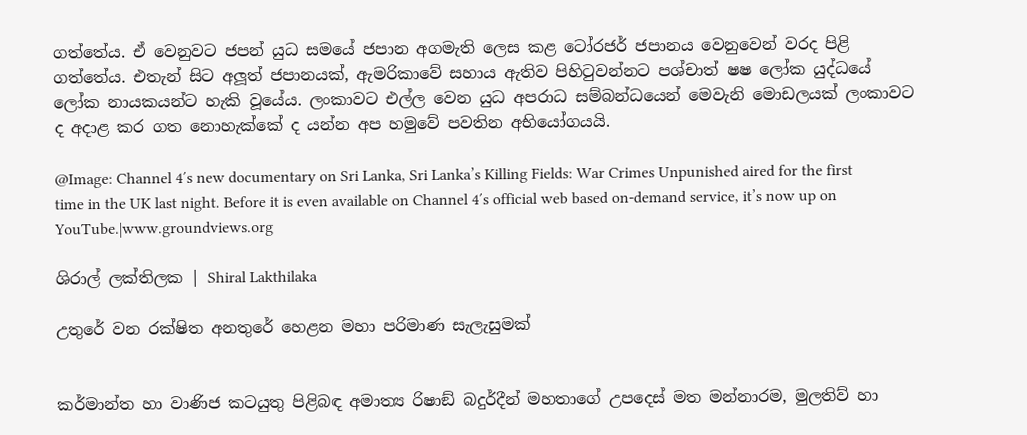ගත්තේය. ඒ වෙනුවට ජපන් යුධ සමයේ ජපාන අගමැති ලෙස කළ ටෝරජර් ජපානය වෙනුවෙන් වරද පිළි ගත්තේය. එතැන් සිට අලූත් ජපානයක්, ඇමරිකාවේ සහාය ඇතිව පිහිටුවන්නට පශ්චාත් ෂෂ ලෝක යුද්ධයේ ලෝක නායකයන්ට හැකි වූයේය. ලංකාවට එල්ල වෙන යුධ අපරාධ සම්බන්ධයෙන් මෙවැනි මොඩලයක් ලංකාවට ද අදාළ කර ගත නොහැක්කේ ද යන්න අප හමුවේ පවතින අභියෝගයයි.

@Image: Channel 4′s new documentary on Sri Lanka, Sri Lanka’s Killing Fields: War Crimes Unpunished aired for the first time in the UK last night. Before it is even available on Channel 4′s official web based on-demand service, it’s now up on YouTube.|www.groundviews.org

ශිරාල් ලක්තිලක | Shiral Lakthilaka

උතුරේ වන රක්ෂිත අනතුරේ හෙළන මහා පරිමාණ සැලැසුමක්


කර්මාන්ත හා වාණිජ කටයුතු පිළිබඳ අමාත්‍ය රිෂාඞ් බදුර්දීන් මහතාගේ උපදෙස් මත මන්නාරම, මුලතිව් හා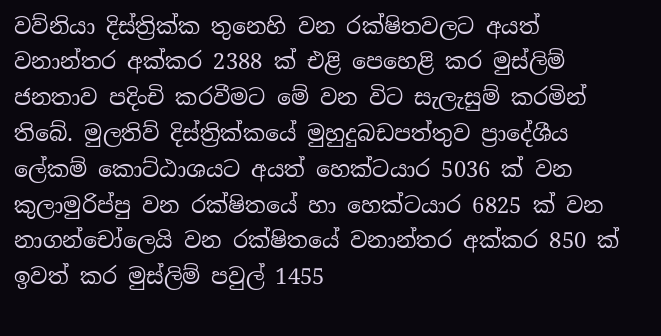වව්නියා දිස්ත්‍රික්ක තුනෙහි වන රක්ෂිතවලට අයත් වනාන්තර අක්කර 2388 ක් එළි පෙහෙළි කර මුස්ලිම් ජනතාව පදිංචි කරවීමට මේ වන විට සැලැසුම් කරමින් තිබේ. මුලතිව් දිස්ත්‍රික්කයේ මුහුදුබඩපත්තුව ප්‍රාදේශීය ලේකම් කොට්ඨාශයට අයත් හෙක්ටයාර 5036 ක් වන කුලාමුරිප්පු වන රක්ෂිතයේ හා හෙක්ටයාර 6825 ක් වන නාගන්චෝලෙයි වන රක්ෂිතයේ වනාන්තර අක්කර 850 ක් ඉවත් කර මුස්ලිම් පවුල් 1455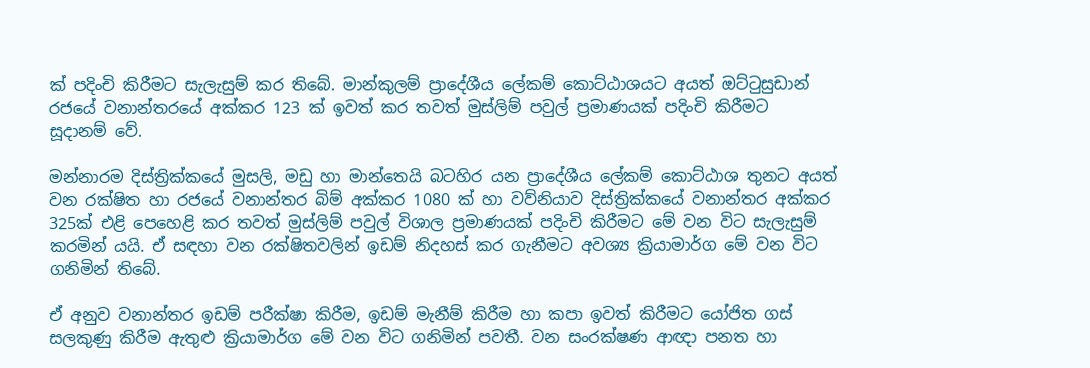ක් පදිංචි කිරීමට සැලැසුම් කර තිබේ. මාන්කුලම් ප්‍රාදේශීය ලේකම් කොට්ඨාශයට අයත් ඔට්ටුසුඩාන් රජයේ වනාන්තරයේ අක්කර 123 ක් ඉවත් කර තවත් මුස්ලිම් පවුල් ප්‍රමාණයක් පදිංචි කිරීමට
සූදානම් වේ.

මන්නාරම දිස්ත්‍රික්කයේ මුසලි, මඩු හා මාන්තෙයි බටහිර යන ප්‍රාදේශීය ලේකම් කොට්ඨාශ තුනට අයත් වන රක්ෂිත හා රජයේ වනාන්තර බිම් අක්කර 1080 ක් හා වව්නියාව දිස්ත්‍රික්කයේ වනාන්තර අක්කර 325ක් එළි පෙහෙළි කර තවත් මුස්ලිම් පවුල් විශාල ප්‍රමාණයක් පදිංචි කිරීමට මේ වන විට සැලැසුම් කරමින් යයි. ඒ සඳහා වන රක්ෂිතවලින් ඉඩම් නිදහස් කර ගැනීමට අවශ්‍ය ක්‍රියාමාර්ග මේ වන විට ගනිමින් තිබේ.

ඒ අනුව වනාන්තර ඉඩම් පරීක්ෂා කිරීම, ඉඩම් මැනීම් කිරීම හා කපා ඉවත් කිරීමට යෝජිත ගස් සලකුණු කිරීම ඇතුළු ක්‍රියාමාර්ග මේ වන විට ගනිමින් පවතී. වන සංරක්ෂණ ආඥා පනත හා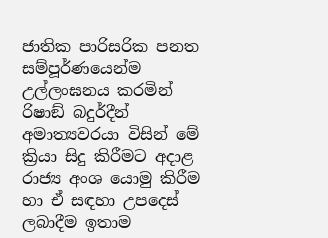ජාතික පාරිසරික පනත සම්පූර්ණයෙන්ම උල්ලංඝනය කරමින් රිෂාඞ් බදුර්දීන් අමාත්‍යවරයා විසින් මේ ක්‍රියා සිදු කිරීමට අදාළ රාජ්‍ය අංශ යොමු කිරීම හා ඒ සඳහා උපදෙස් ලබාදීම ඉතාම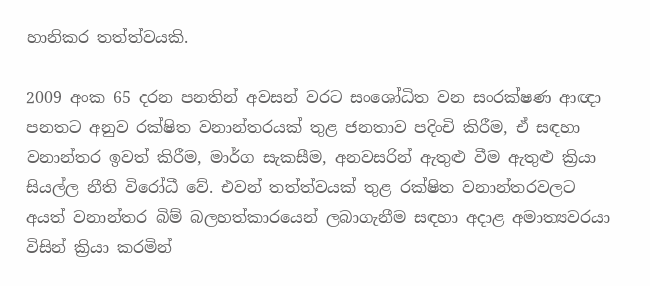හානිකර තත්ත්වයකි.

2009 අංක 65 දරන පනතින් අවසන් වරට සංශෝධිත වන සංරක්ෂණ ආඥා පනතට අනුව රක්ෂිත වනාන්තරයක් තුළ ජනතාව පදිංචි කිරීම, ඒ සඳහා වනාන්තර ඉවත් කිරීම, මාර්ග සැකසීම, අනවසරින් ඇතුළු වීම ඇතුළු ක්‍රියා සියල්ල නීති විරෝධී වේ. එවන් තත්ත්වයක් තුළ රක්ෂිත වනාන්තරවලට අයත් වනාන්තර බිම් බලහත්කාරයෙන් ලබාගැනීම සඳහා අදාළ අමාත්‍යවරයා විසින් ක්‍රියා කරමින්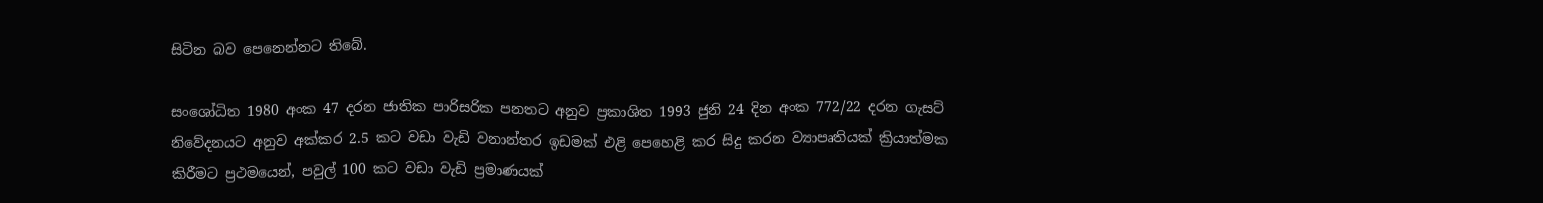සිටින බව පෙනෙන්නට තිබේ.

සංශෝධිත 1980 අංක 47 දරන ජාතික පාරිසරික පනතට අනුව ප්‍රකාශිත 1993 ජුනි 24 දින අංක 772/22 දරන ගැසට් නිවේදනයට අනුව අක්කර 2.5 කට වඩා වැඩි වනාන්තර ඉඩමක් එළි පෙහෙළි කර සිදු කරන ව්‍යාපෘතියක් ක්‍රියාත්මක කිරීමට ප්‍රථමයෙන්, පවුල් 100 කට වඩා වැඩි ප්‍රමාණයක්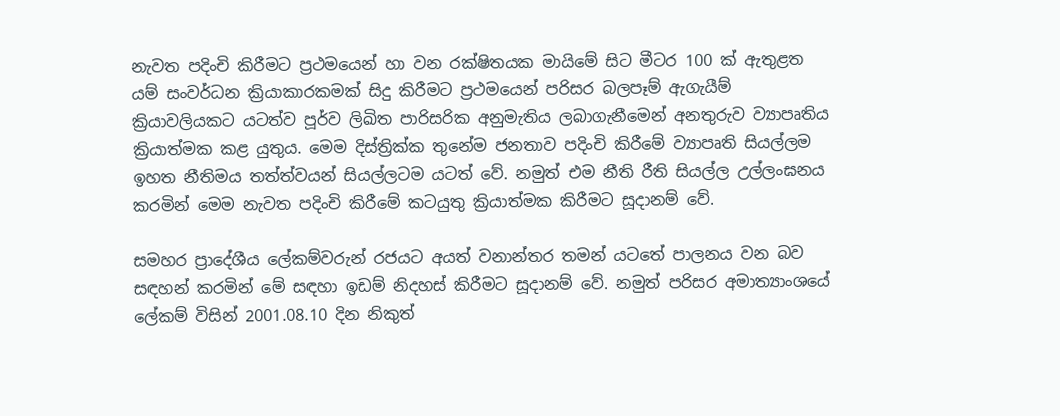නැවත පදිංචි කිරීමට ප්‍රථමයෙන් හා වන රක්ෂිතයක මායිමේ සිට මීටර 100 ක් ඇතුළත යම් සංවර්ධන ක්‍රියාකාරකමක් සිදු කිරීමට ප්‍රථමයෙන් පරිසර බලපෑම් ඇගැයීම් ක්‍රියාවලියකට යටත්ව පූර්ව ලිඛිත පාරිසරික අනුමැතිය ලබාගැනීමෙන් අනතුරුව ව්‍යාපෘතිය ක්‍රියාත්මක කළ යුතුය. මෙම දිස්ත්‍රික්ක තුනේම ජනතාව පදිංචි කිරීමේ ව්‍යාපෘති සියල්ලම ඉහත නීතිමය තත්ත්වයන් සියල්ලටම යටත් වේ. නමුත් එම නීති රීති සියල්ල උල්ලංඝනය කරමින් මෙම නැවත පදිංචි කිරීමේ කටයුතු ක්‍රියාත්මක කිරීමට සූදානම් වේ.

සමහර ප්‍රාදේශීය ලේකම්වරුන් රජයට අයත් වනාන්තර තමන් යටතේ පාලනය වන බව සඳහන් කරමින් මේ සඳහා ඉඩම් නිදහස් කිරීමට සූදානම් වේ. නමුත් පරිසර අමාත්‍යාංශයේ ලේකම් විසින් 2001.08.10 දින නිකුත්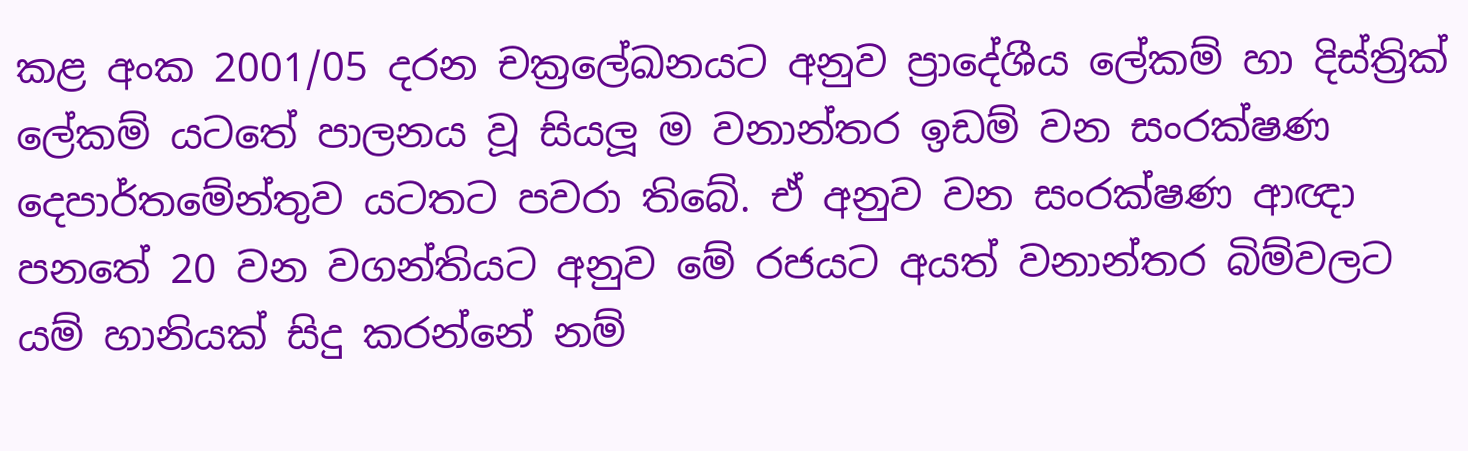කළ අංක 2001/05 දරන චක්‍රලේඛනයට අනුව ප්‍රාදේශීය ලේකම් හා දිස්ත්‍රික් ලේකම් යටතේ පාලනය වූ සියලූ ම වනාන්තර ඉඩම් වන සංරක්ෂණ දෙපාර්තමේන්තුව යටතට පවරා තිබේ. ඒ අනුව වන සංරක්ෂණ ආඥා පනතේ 20 වන වගන්තියට අනුව මේ රජයට අයත් වනාන්තර බිම්වලට යම් හානියක් සිදු කරන්නේ නම්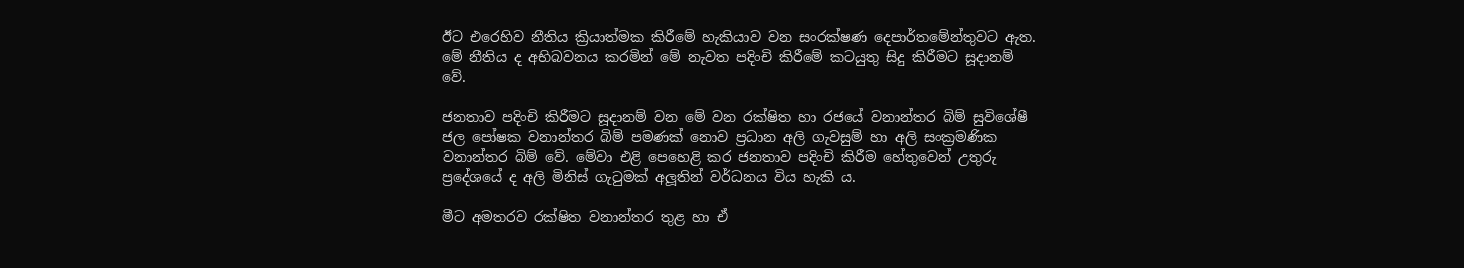ඊට එරෙහිව නීතිය ක්‍රියාත්මක කිරීමේ හැකියාව වන සංරක්ෂණ දෙපාර්තමේන්තුවට ඇත. මේ නීතිය ද අභිබවනය කරමින් මේ නැවත පදිංචි කිරීමේ කටයුතු සිදු කිරීමට සූදානම් වේ.

ජනතාව පදිංචි කිරීමට සූදානම් වන මේ වන රක්ෂිත හා රජයේ වනාන්තර බිම් සුවිශේෂී ජල පෝෂක වනාන්තර බිම් පමණක් නොව ප්‍රධාන අලි ගැවසුම් හා අලි සංක්‍රමණික වනාන්තර බිම් වේ. මේවා එළි පෙහෙළි කර ජනතාව පදිංචි කිරීම හේතුවෙන් උතුරු ප්‍රදේශයේ ද අලි මිනිස් ගැටුමක් අලූතින් වර්ධනය විය හැකි ය.

මීට අමතරව රක්ෂිත වනාන්තර තුළ හා ඒ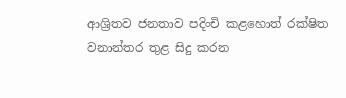ආශ්‍රිතව ජනතාව පදිංචි කළහොත් රක්ෂිත වනාන්තර තුළ සිදු කරන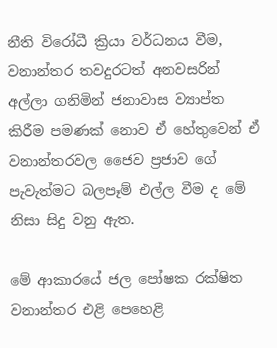නීති විරෝධී ක්‍රියා වර්ධනය වීම, වනාන්තර තවදුරටත් අනවසරින් අල්ලා ගනිමින් ජනාවාස ව්‍යාප්ත කිරීම පමණක් නොව ඒ හේතුවෙන් ඒ වනාන්තරවල ජෛව ප්‍රජාව ගේ පැවැත්මට බලපෑම් එල්ල වීම ද මේ නිසා සිදු වනු ඇත.

මේ ආකාරයේ ජල පෝෂක රක්ෂිත වනාන්තර එළි පෙහෙළි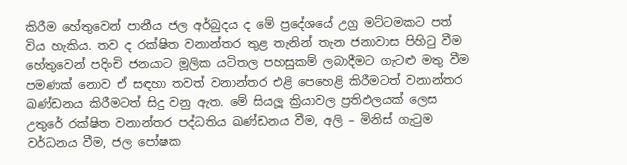කිරීම හේතුවෙන් පානීය ජල අර්බුදය ද මේ ප්‍රදේශයේ උග්‍ර මට්ටමකට පත් විය හැකිය. තව ද රක්ෂිත වනාන්තර තුළ තැනින් තැන ජනාවාස පිහිටු වීම හේතුවෙන් පදිංචි ජනයාට මූලික යටිතල පහසුකම් ලබාදීමට ගැටළු මතු වීම පමණක් නොව ඒ සඳහා තවත් වනාන්තර එළි පෙහෙළි කිරීමටත් වනාන්තර ඛණ්ඩනය කිරීමටත් සිදු වනු ඇත. මේ සියලූ ක්‍රියාවල ප්‍රතිඵලයක් ලෙස උතුරේ රක්ෂිත වනාන්තර පද්ධතිය ඛණ්ඩනය වීම, අලි – මිනිස් ගැටුම වර්ධනය වීම, ජල පෝෂක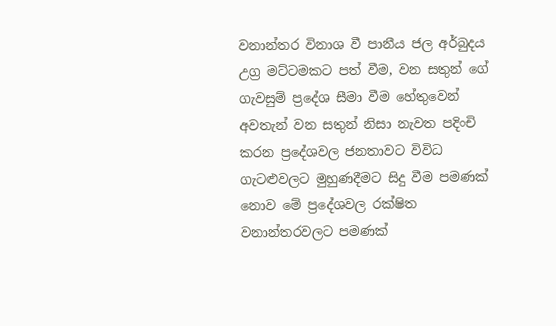වනාන්තර විනාශ වී පානීය ජල අර්බුදය උග්‍ර මට්ටමකට පත් වීම, වන සතුන් ගේ ගැවසුම් ප්‍රදේශ සීමා වීම හේතුවෙන් අවතැන් වන සතුන් නිසා නැවත පදිංචි කරන ප්‍රදේශවල ජනතාවට විවිධ ගැටළුවලට මුහුණදීමට සිදු වීම පමණක් නොව මේ ප්‍රදේශවල රක්ෂිත වනාන්තරවලට පමණක්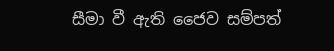සීමා වී ඇති ජෛව සම්පත්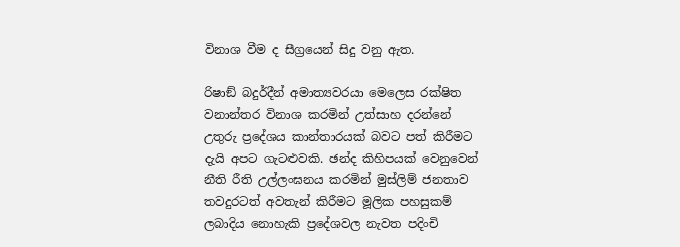විනාශ වීම ද සීග්‍රයෙන් සිදු වනු ඇත.

රිෂාඞ් බදුර්දීන් අමාත්‍යවරයා මෙලෙස රක්ෂිත වනාන්තර විනාශ කරමින් උත්සාහ දරන්නේ උතුරු ප්‍රදේශය කාන්තාරයක් බවට පත් කිරීමට දැයි අපට ගැටළුවකි. ඡන්ද කිහිපයක් වෙනුවෙන් නීති රීති උල්ලංඝනය කරමින් මුස්ලිම් ජනතාව තවදුරටත් අවතැන් කිරීමට මූලික පහසුකම් ලබාදිය නොහැකි ප්‍රදේශවල නැවත පදිංචි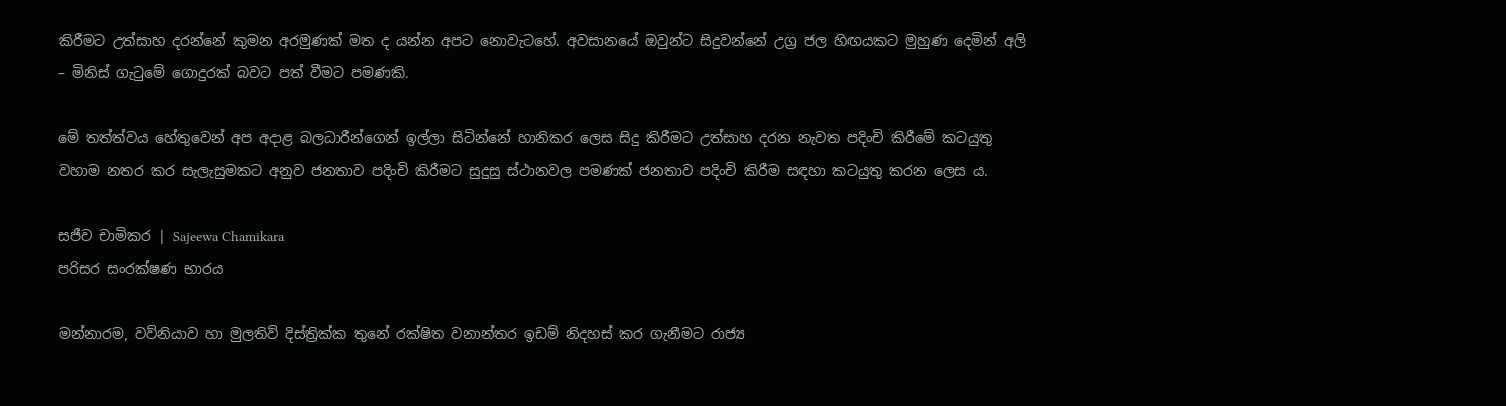කිරීමට උත්සාහ දරන්නේ කුමන අරමුණක් මත ද යන්න අපට නොවැටහේ. අවසානයේ ඔවුන්ට සිදුවන්නේ උග්‍ර ජල හිඟයකට මුහුණ දෙමින් අලි – මිනිස් ගැටුමේ ගොදුරක් බවට පත් වීමට පමණකි.

මේ තත්ත්වය හේතුවෙන් අප අදාළ බලධාරීන්ගෙන් ඉල්ලා සිටින්නේ හානිකර ලෙස සිදු කිරීමට උත්සාහ දරන නැවත පදිංචි කිරීමේ කටයුතු වහාම නතර කර සැලැසුමකට අනුව ජනතාව පදිංචි කිරීමට සුදුසු ස්ථානවල පමණක් ජනතාව පදිංචි කිරීම සඳහා කටයුතු කරන ලෙස ය.

සජීව චාමිකර | Sajeewa Chamikara
පරිසර සංරක්ෂණ භාරය

මන්නාරම, වව්නියාව හා මුලතිව් දිස්ත්‍රික්ක තුනේ රක්ෂිත වනාන්තර ඉඩම් නිදහස් කර ගැනීමට රාජ්‍ය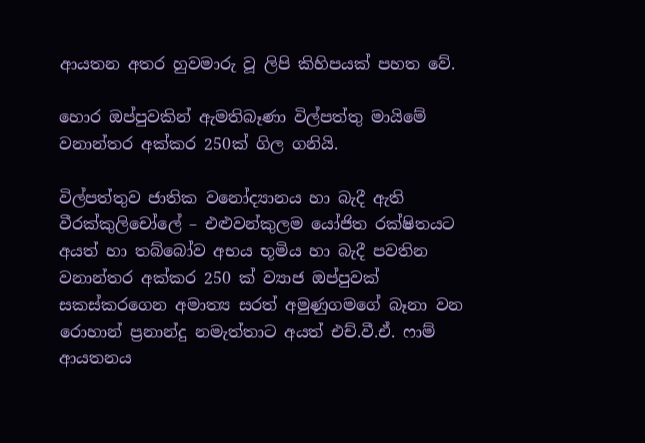ආයතන අතර හුවමාරු වූ ලිපි කිහිපයක් පහත වේ.

හොර ඔප්පුවකින් ඇමතිබෑණා විල්පත්තු මායිමේ වනාන්තර අක්කර 250ක් ගිල ගනියි.

විල්පත්තුව ජාතික වනෝද්‍යානය හා බැදී ඇති වීරක්කුලිචෝලේ – එළුවන්කුලම යෝජිත රක්ෂිතයට අයත් හා තබ්බෝව අභය භූමිය හා බැදී පවතින වනාන්තර අක්කර 250 ක් ව්‍යාජ ඔප්පුවක් සකස්කරගෙන අමාත්‍ය සරත් අමුණුගමගේ බෑනා වන රොහාන් ප්‍රනාන්දු නමැත්තාට අයත් එච්.වී.ඒ. ෆාම් ආයතනය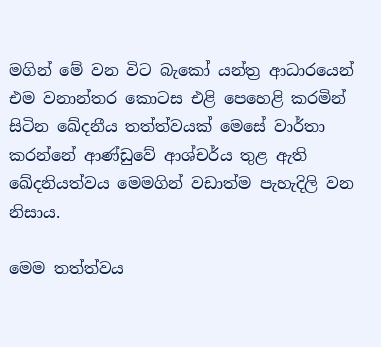මගින් මේ වන විට බැකෝ යන්ත්‍ර ආධාරයෙන් එම වනාන්තර කොටස එළි පෙහෙළි කරමින් සිටින ඛේදනීය තත්ත්වයක් මෙසේ වාර්තා කරන්නේ ආණ්ඩුවේ ආශ්චර්ය තුළ ඇති ඛේදනියත්වය මෙමගින් වඩාත්ම පැහැදිලි වන නිසාය.

මෙම තත්ත්වය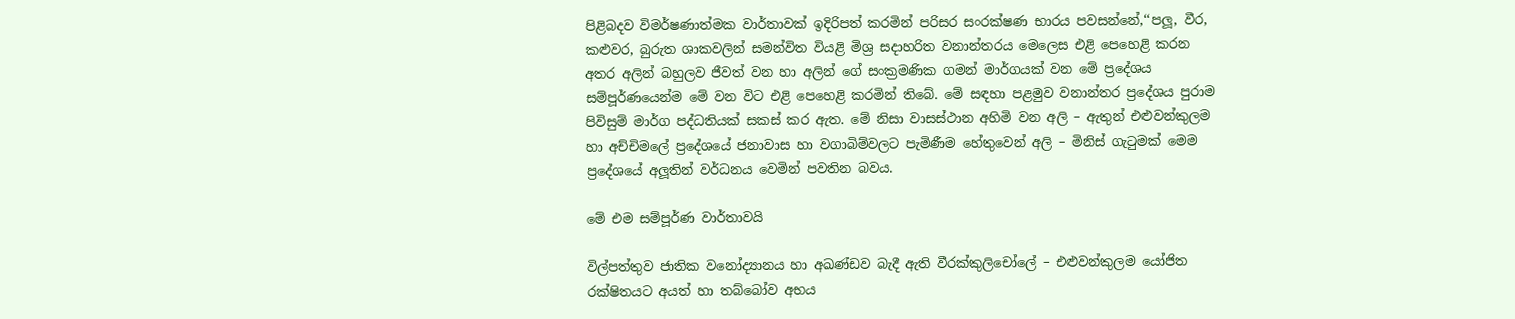පිළිබදව විමර්ෂණාත්මක වාර්තාවක් ඉදිරිපත් කරමින් පරිසර සංරක්ෂණ භාරය පවසන්නේ,‘‘පලූ, වීර, කළුවර, බුරුත ශාකවලින් සමන්විත වියළි මිශ්‍ර සදාහරිත වනාන්තරය මෙලෙස එළි පෙහෙළි කරන අතර අලින් බහුලව ජීවත් වන හා අලින් ගේ සංක්‍රමණික ගමන් මාර්ගයක් වන මේ ප්‍රදේශය සම්පූර්ණයෙන්ම මේ වන විට එළි පෙහෙළි කරමින් තිබේ. මේ සඳහා පළමුව වනාන්තර ප්‍රදේශය පුරාම පිවිසුම් මාර්ග පද්ධතියක් සකස් කර ඇත. මේ නිසා වාසස්ථාන අහිමි වන අලි – ඇතුන් එළුවන්කුලම හා අච්චිමලේ ප්‍රදේශයේ ජනාවාස හා වගාබිම්වලට පැමිණීම හේතුවෙන් අලි – මිනිස් ගැටුමක් මෙම ප්‍රදේශයේ අලූතින් වර්ධනය වෙමින් පවතින බවය.

මේ එම සම්පූර්ණ වාර්තාවයි

විල්පත්තුව ජාතික වනෝද්‍යානය හා අඛණ්ඩව බැදී ඇති වීරක්කුලිචෝලේ – එළුවන්කුලම යෝජිත රක්ෂිතයට අයත් හා තබ්බෝව අභය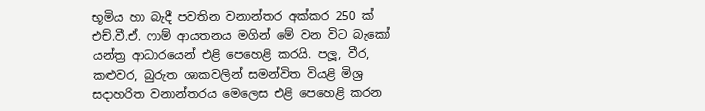භූමිය හා බැදී පවතින වනාන්තර අක්කර 250 ක් එච්.වී.ඒ. ෆාම් ආයතනය මගින් මේ වන විට බැකෝ යන්ත්‍ර ආධාරයෙන් එළි පෙහෙළි කරයි. පලූ, වීර, කළුවර, බුරුත ශාකවලින් සමන්විත වියළි මිශ්‍ර සදාහරිත වනාන්තරය මෙලෙස එළි පෙහෙළි කරන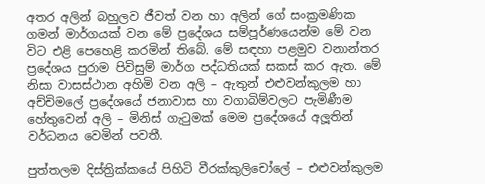අතර අලින් බහුලව ජීවත් වන හා අලින් ගේ සංක්‍රමණික ගමන් මාර්ගයක් වන මේ ප්‍රදේශය සම්පූර්ණයෙන්ම මේ වන විට එළි පෙහෙළි කරමින් තිබේ. මේ සඳහා පළමුව වනාන්තර ප්‍රදේශය පුරාම පිවිසුම් මාර්ග පද්ධතියක් සකස් කර ඇත. මේ නිසා වාසස්ථාන අහිමි වන අලි – ඇතුන් එළුවන්කුලම හා අච්චිමලේ ප්‍රදේශයේ ජනාවාස හා වගාබිම්වලට පැමිණීම හේතුවෙන් අලි – මිනිස් ගැටුමක් මෙම ප්‍රදේශයේ අලූතින් වර්ධනය වෙමින් පවතී.

පුත්තලම දිස්ත්‍රික්කයේ පිහිටි වීරක්කුලිචෝලේ – එළුවන්කුලම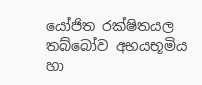යෝජිත රක්ෂිතයල තබ්බෝව අභයභූමිය හා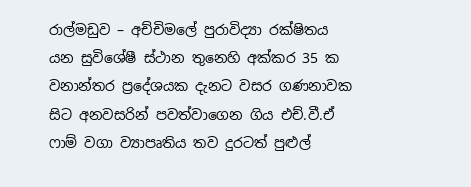රාල්මඩුව – අච්චිමලේ පුරාවිද්‍යා රක්ෂිතය යන සුවිශේෂී ස්ථාන තුනෙහි අක්කර 35 ක වනාන්තර ප්‍රදේශයක දැනට වසර ගණනාවක සිට අනවසරින් පවත්වාගෙන ගිය එච්.වී.ඒ ෆාම් වගා ව්‍යාපෘතිය තව දුරටත් පුළුල්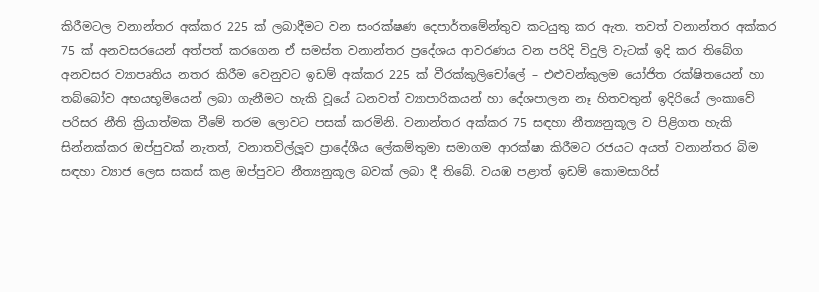කිරීමටල වනාන්තර අක්කර 225 ක් ලබාදීමට වන සංරක්ෂණ දෙපාර්තමේන්තුව කටයුතු කර ඇත. තවත් වනාන්තර අක්කර 75 ක් අනවසරයෙන් අත්පත් කරගෙන ඒ සමස්ත වනාන්තර ප්‍රදේශය ආවරණය වන පරිදි විදුලි වැටක් ඉදි කර තිබේග අනවසර ව්‍යාපෘතිය නතර කිරීම වෙනුවට ඉඩම් අක්කර 225 ක් වීරක්කුලිචෝලේ – එළුවන්කුලම යෝජිත රක්ෂිතයෙන් හා තබ්බෝව අභයභූමියෙන් ලබා ගැනීමට හැකි වූයේ ධනවත් ව්‍යාපාරිකයන් හා දේශපාලන නෑ හිතවතුන් ඉදිරියේ ලංකාවේ පරිසර නීති ක්‍රියාත්මක වීමේ තරම ලොවට පසක් කරමිනි. වනාන්තර අක්කර 75 සඳහා නීත්‍යනුකූල ව පිළිගත හැකි සින්නක්කර ඔප්පුවක් නැතත්, වනාතවිල්ලූව ප්‍රාදේශීය ලේකම්තුමා සමාගම ආරක්ෂා කිරීමට රජයට අයත් වනාන්තර බිම සඳහා ව්‍යාජ ලෙස සකස් කළ ඔප්පුවට නීත්‍යනුකූල බවක් ලබා දී තිබේ. වයඹ පළාත් ඉඩම් කොමසාරිස්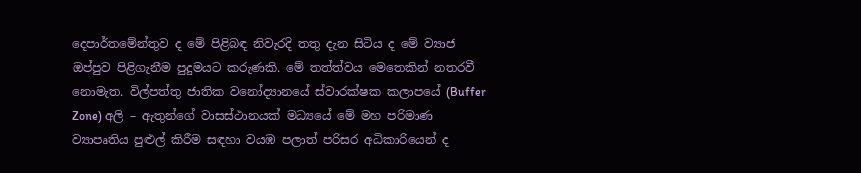දෙපාර්තමේන්තුව ද මේ පිළිබඳ නිවැරදි තතු දැන සිටිය ද මේ ව්‍යාජ ඔප්පුව පිළිගැනීම පුදුමයට කරුණකි. මේ තත්ත්වය මෙතෙකින් නතරවී නොමැත. විල්පත්තු ජාතික වනෝද්‍යානයේ ස්වාරක්ෂක කලාපයේ (Buffer Zone) අලි – ඇතුන්ගේ වාසස්ථානයක් මධ්‍යයේ මේ මහ පරිමාණ ව්‍යාපෘතිය පුළුල් කිරීම සඳහා වයඹ පලාත් පරිසර අධිකාරියෙන් ද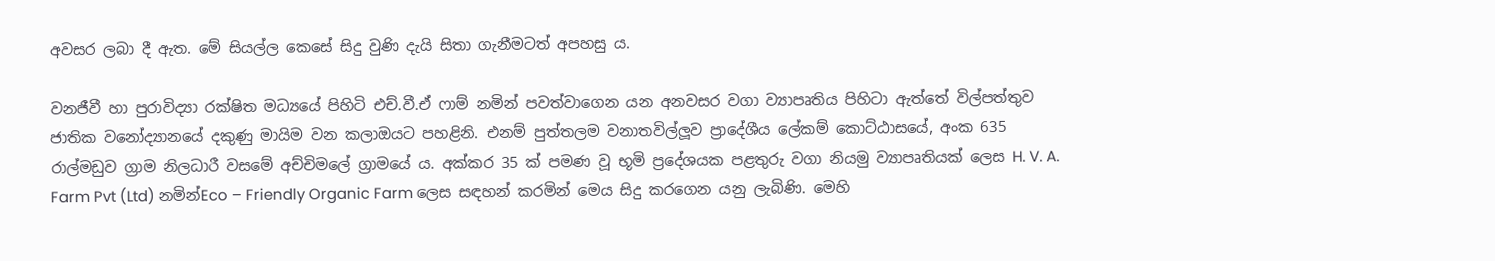අවසර ලබා දී ඇත. මේ සියල්ල කෙසේ සිදු වුණි දැයි සිතා ගැනීමටත් අපහසු ය.

වනජීවී හා පුරාවිද්‍යා රක්ෂිත මධ්‍යයේ පිහිටි එච්.වී.ඒ ෆාම් නමින් පවත්වාගෙන යන අනවසර වගා ව්‍යාපෘතිය පිහිටා ඇත්තේ විල්පත්තුව ජාතික වනෝද්‍යානයේ දකුණු මායිම වන කලාඔයට පහළිනි. එනම් පුත්තලම වනාතවිල්ලූව ප්‍රාදේශීය ලේකම් කොට්ඨාසයේ, අංක 635 රාල්මඩුව ග්‍රාම නිලධාරී වසමේ අච්චිමලේ ග්‍රාමයේ ය. අක්කර 35 ක් පමණ වූ භූමි ප්‍රදේශයක පළතුරු වගා නියමු ව්‍යාපෘතියක් ලෙස H. V. A. Farm Pvt (Ltd) නමින්Eco – Friendly Organic Farm ලෙස සඳහන් කරමින් මෙය සිදු කරගෙන යනු ලැබිණි. මෙහි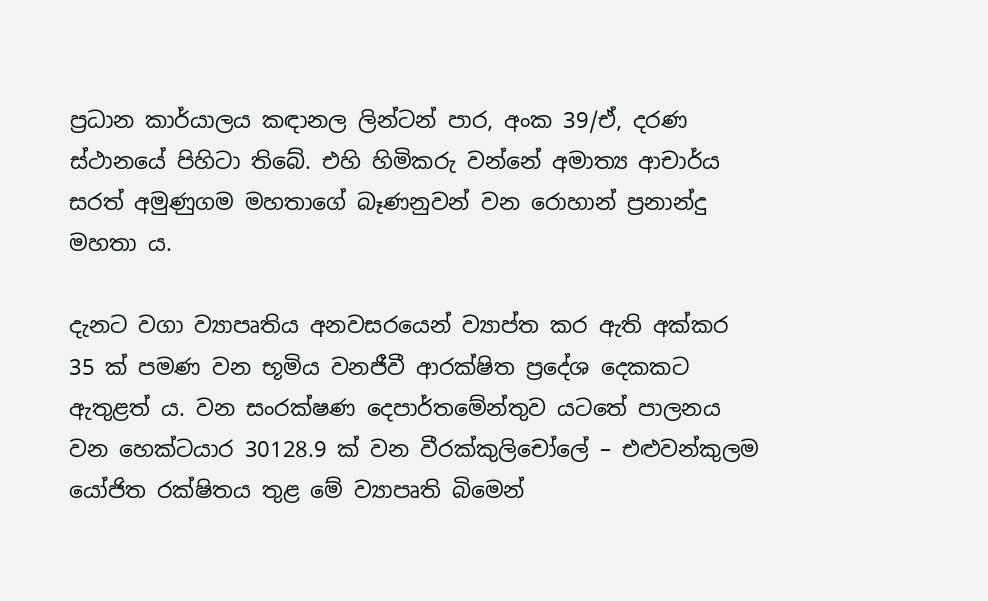ප්‍රධාන කාර්යාලය කඳානල ලින්ටන් පාර, අංක 39/ඒ, දරණ ස්ථානයේ පිහිටා තිබේ. එහි හිමිකරු වන්නේ අමාත්‍ය ආචාර්ය සරත් අමුණුගම මහතාගේ බෑණනුවන් වන රොහාන් ප්‍රනාන්දු මහතා ය.

දැනට වගා ව්‍යාපෘතිය අනවසරයෙන් ව්‍යාප්ත කර ඇති අක්කර 35 ක් පමණ වන භූමිය වනජීවී ආරක්ෂිත ප්‍රදේශ දෙකකට ඇතුළත් ය. වන සංරක්ෂණ දෙපාර්තමේන්තුව යටතේ පාලනය වන හෙක්ටයාර 30128.9 ක් වන වීරක්කුලිචෝලේ – එළුවන්කුලම යෝජිත රක්ෂිතය තුළ මේ ව්‍යාපෘති බිමෙන්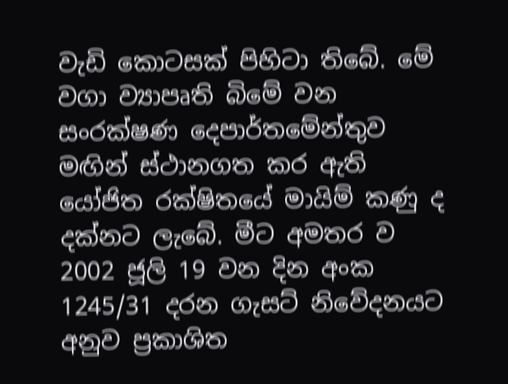වැඩි කොටසක් පිහිටා තිබේ. මේ වගා ව්‍යාපෘති බිමේ වන සංරක්ෂණ දෙපාර්තමේන්තුව මඟින් ස්ථානගත කර ඇති යෝජිත රක්ෂිතයේ මායිම් කණු ද දක්නට ලැබේ. මීට අමතර ව 2002 ජූලි 19 වන දින අංක 1245/31 දරන ගැසට් නිවේදනයට අනුව ප්‍රකාශිත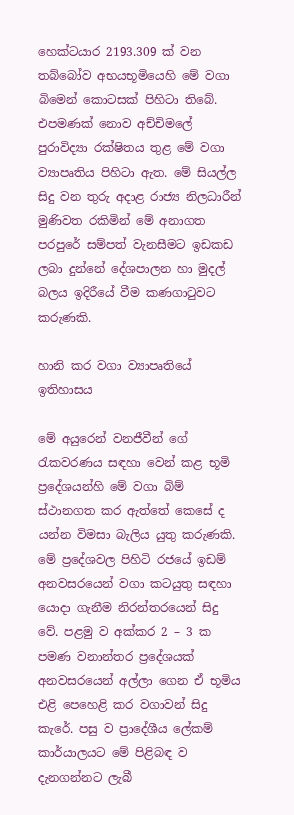හෙක්ටයාර 2193.309 ක් වන තබ්බෝව අභයභූමියෙහි මේ වගා බිමෙන් කොටසක් පිහිටා තිබේ. එපමණක් නොව අච්චිමලේ පුරාවිද්‍යා රක්ෂිතය තුළ මේ වගා ව්‍යාපෘතිය පිහිටා ඇත. මේ සියල්ල සිදු වන තුරු අදාළ රාජ්‍ය නිලධාරීන් මුණිවත රකිමින් මේ අනාගත පරපුරේ සම්පත් වැනසීමට ඉඩකඩ ලබා දුන්නේ දේශපාලන හා මුදල් බලය ඉදිරීයේ වීම කණගාටුවට කරුණකි.

හානි කර වගා ව්‍යාපෘතියේ ඉතිහාසය

මේ අයුරෙන් වනජීවීන් ගේ රැකවරණය සඳහා වෙන් කළ භූමි ප්‍රදේශයන්හි මේ වගා බිම් ස්ථානගත කර ඇත්තේ කෙසේ ද යන්න විමසා බැලිය යුතු කරුණකි. මේ ප්‍රදේශවල පිහිටි රජයේ ඉඩම් අනවසරයෙන් වගා කටයුතු සඳහා යොදා ගැනීම නිරන්තරයෙන් සිදු වේ. පළමු ව අක්කර 2 – 3 ක පමණ වනාන්තර ප්‍රදේශයක් අනවසරයෙන් අල්ලා ගෙන ඒ භූමිය එළි පෙහෙළි කර වගාවන් සිදු කැරේ. පසු ව ප්‍රාදේශීය ලේකම් කාර්යාලයට මේ පිළිබඳ ව දැනගන්නට ලැබී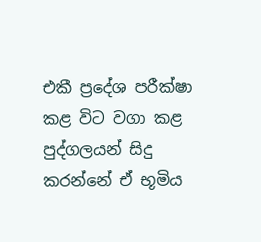එකී ප්‍රදේශ පරීක්ෂා කළ විට වගා කළ පුද්ගලයන් සිදු කරන්නේ ඒ භූමිය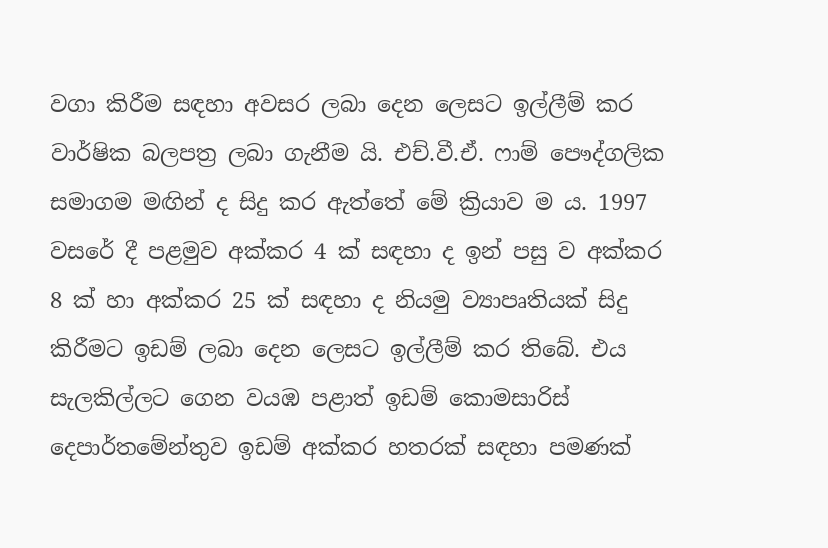වගා කිරීම සඳහා අවසර ලබා දෙන ලෙසට ඉල්ලීම් කර වාර්ෂික බලපත්‍ර ලබා ගැනීම යි. එච්.වී.ඒ. ෆාම් පෞද්ගලික සමාගම මඟින් ද සිදු කර ඇත්තේ මේ ක්‍රියාව ම ය. 1997 වසරේ දී පළමුව අක්කර 4 ක් සඳහා ද ඉන් පසු ව අක්කර 8 ක් හා අක්කර 25 ක් සඳහා ද නියමු ව්‍යාපෘතියක් සිදු කිරීමට ඉඩම් ලබා දෙන ලෙසට ඉල්ලීම් කර තිබේ. එය සැලකිල්ලට ගෙන වයඹ පළාත් ඉඩම් කොමසාරිස් දෙපාර්තමේන්තුව ඉඩම් අක්කර හතරක් සඳහා පමණක්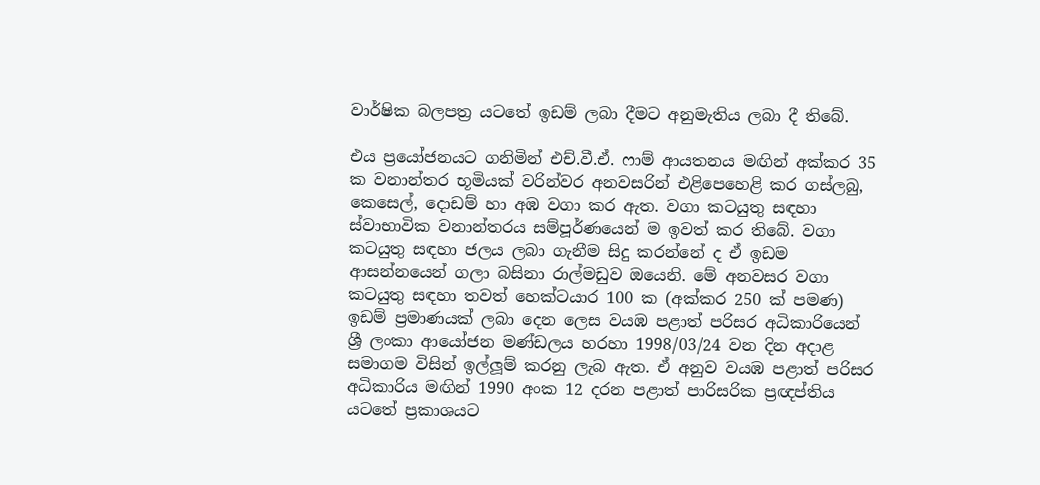වාර්ෂික බලපත්‍ර යටතේ ඉඩම් ලබා දීමට අනුමැතිය ලබා දී තිබේ.

එය ප්‍රයෝජනයට ගනිමින් එච්.වී.ඒ. ෆාම් ආයතනය මඟින් අක්කර 35 ක වනාන්තර භූමියක් වරින්වර අනවසරින් එළිපෙහෙළි කර ගස්ලබු, කෙසෙල්, දොඩම් හා අඹ වගා කර ඇත. වගා කටයුතු සඳහා ස්වාභාවික වනාන්තරය සම්පූර්ණයෙන් ම ඉවත් කර තිබේ. වගා කටයුතු සඳහා ජලය ලබා ගැනීම සිදු කරන්නේ ද ඒ ඉඩම ආසන්නයෙන් ගලා බසිනා රාල්මඩුව ඔයෙනි. මේ අනවසර වගා කටයුතු සඳහා තවත් හෙක්ටයාර 100 ක (අක්කර 250 ක් පමණ) ඉඩම් ප්‍රමාණයක් ලබා දෙන ලෙස වයඹ පළාත් පරිසර අධිකාරියෙන් ශ්‍රී ලංකා ආයෝජන මණ්ඩලය හරහා 1998/03/24 වන දින අදාළ සමාගම විසින් ඉල්ලූම් කරනු ලැබ ඇත. ඒ අනුව වයඹ පළාත් පරිසර අධිකාරිය මඟින් 1990 අංක 12 දරන පළාත් පාරිසරික ප්‍රඥප්තිය යටතේ ප්‍රකාශයට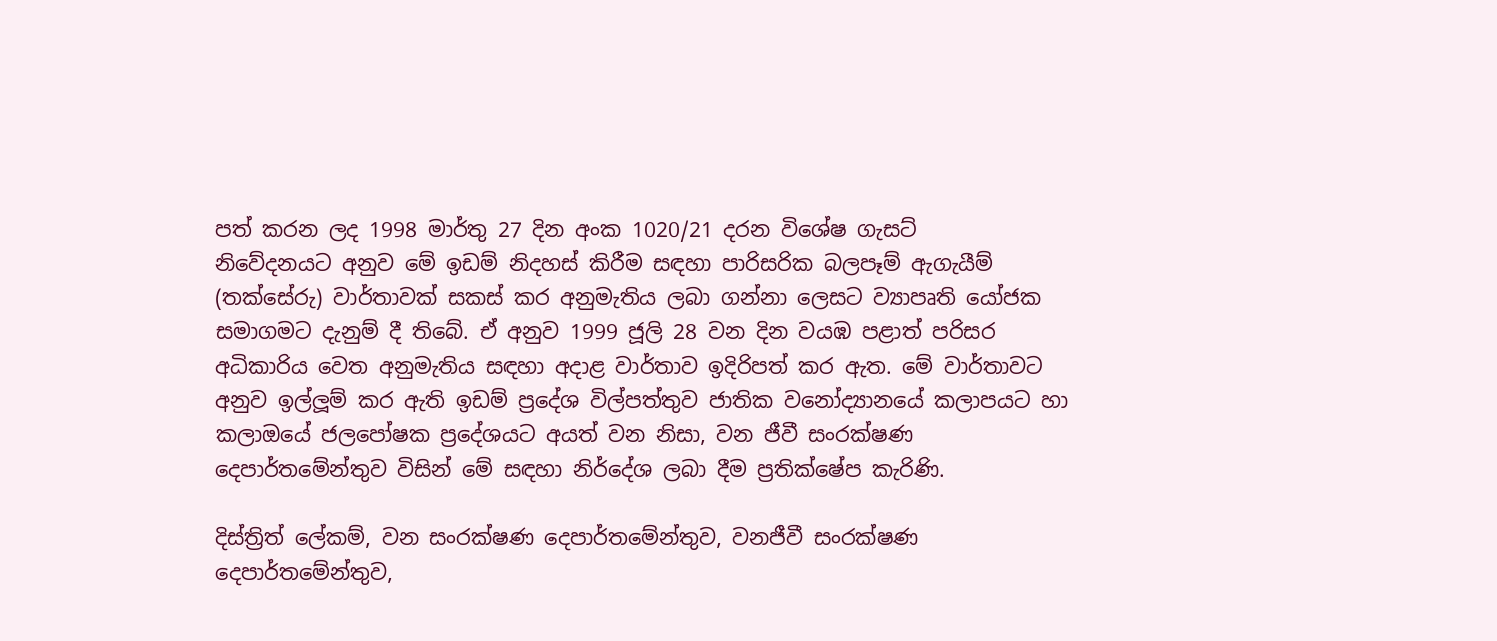පත් කරන ලද 1998 මාර්තු 27 දින අංක 1020/21 දරන විශේෂ ගැසට්
නිවේදනයට අනුව මේ ඉඩම් නිදහස් කිරීම සඳහා පාරිසරික බලපෑම් ඇගැයීම් (තක්සේරු) වාර්තාවක් සකස් කර අනුමැතිය ලබා ගන්නා ලෙසට ව්‍යාපෘති යෝජක සමාගමට දැනුම් දී තිබේ. ඒ අනුව 1999 ජූලි 28 වන දින වයඹ පළාත් පරිසර අධිකාරිය වෙත අනුමැතිය සඳහා අදාළ වාර්තාව ඉදිරිපත් කර ඇත. මේ වාර්තාවට අනුව ඉල්ලූම් කර ඇති ඉඩම් ප්‍රදේශ විල්පත්තුව ජාතික වනෝද්‍යානයේ කලාපයට හා කලාඔයේ ජලපෝෂක ප්‍රදේශයට අයත් වන නිසා, වන ජීවී සංරක්ෂණ දෙපාර්තමේන්තුව විසින් මේ සඳහා නිර්දේශ ලබා දීම ප්‍රතික්ෂේප කැරිණි.

දිස්ත්‍රිත් ලේකම්, වන සංරක්ෂණ දෙපාර්තමේන්තුව, වනජීවී සංරක්ෂණ දෙපාර්තමේන්තුව,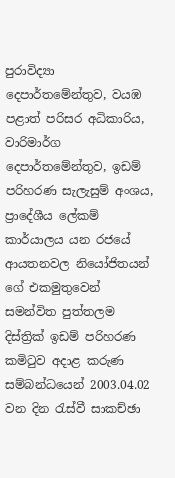පුරාවිද්‍යා දෙපාර්තමේන්තුව, වයඹ පළාත් පරිසර අධිකාරිය, වාරිමාර්ග දෙපාර්තමේන්තුව, ඉඩම් පරිහරණ සැලැසුම් අංශය, ප්‍රාදේශීය ලේකම් කාර්යාලය යන රජයේ ආයතනවල නියෝජිතයන් ගේ එකමුතුවෙන් සමන්විත පුත්තලම දිස්ත්‍රික් ඉඩම් පරිහරණ කමිටුව අදාළ කරුණ සම්බන්ධයෙන් 2003.04.02 වන දින රැස්වී සාකච්ඡා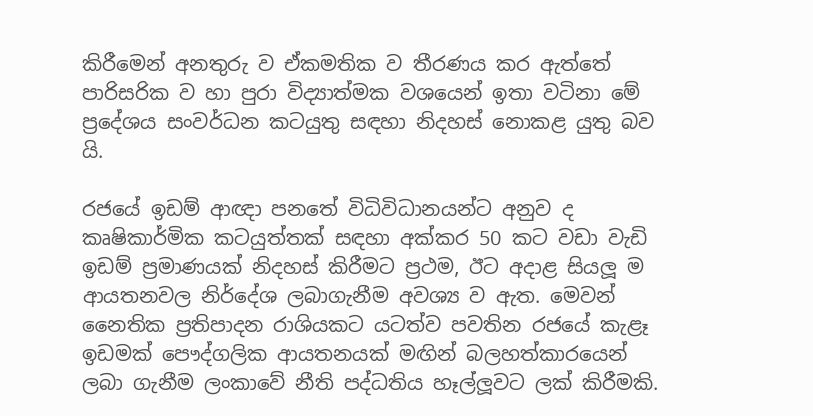කිරීමෙන් අනතුරු ව ඒකමතික ව තීරණය කර ඇත්තේ පාරිසරික ව හා පුරා විද්‍යාත්මක වශයෙන් ඉතා වටිනා මේ ප්‍රදේශය සංවර්ධන කටයුතු සඳහා නිදහස් නොකළ යුතු බව යි.

රජයේ ඉඩම් ආඥා පනතේ විධිවිධානයන්ට අනුව ද කෘෂිකාර්මික කටයුත්තක් සඳහා අක්කර 50 කට වඩා වැඩි ඉඩම් ප්‍රමාණයක් නිදහස් කිරීමට ප්‍රථම, ඊට අදාළ සියලූ ම ආයතනවල නිර්දේශ ලබාගැනීම අවශ්‍ය ව ඇත. මෙවන් නෛතික ප්‍රතිපාදන රාශියකට යටත්ව පවතින රජයේ කැළෑ ඉඩමක් පෞද්ගලික ආයතනයක් මඟින් බලහත්කාරයෙන් ලබා ගැනීම ලංකාවේ නීති පද්ධතිය හෑල්ලූවට ලක් කිරීමකි.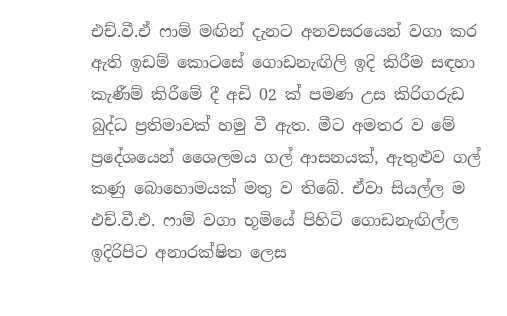එච්.වී.ඒ ෆාම් මඟින් දැනට අනවසරයෙන් වගා කර ඇති ඉඩම් කොටසේ ගොඩනැඟිලි ඉදි කිරීම සඳහා කැණීම් කිරීමේ දී අඩි 02 ක් පමණ උස කිරිගරුඩ බුද්ධ ප්‍රතිමාවක් හමු වී ඇත. මීට අමතර ව මේ ප්‍රදේශයෙන් ශෛලමය ගල් ආසනයක්, ඇතුළුව ගල් කණු බොහොමයක් මතු ව තිබේ. ඒවා සියල්ල ම එච්.වී.එ. ෆාම් වගා භූමියේ පිහිටි ගොඩනැඟිල්ල ඉදිරිපිට අනාරක්ෂිත ලෙස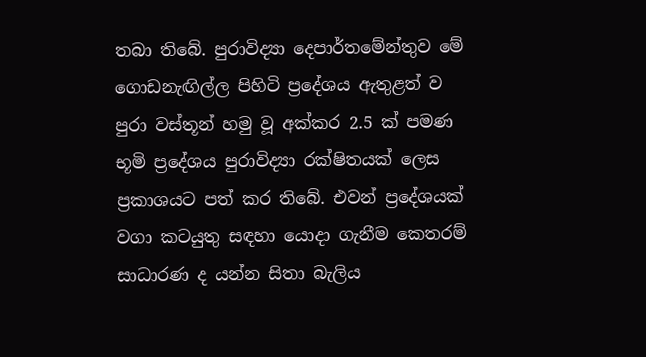තබා තිබේ. පුරාවිද්‍යා දෙපාර්තමේන්තුව මේ ගොඩනැඟිල්ල පිහිටි ප්‍රදේශය ඇතුළත් ව පුරා වස්තූන් හමු වූ අක්කර 2.5 ක් පමණ භූමි ප්‍රදේශය පුරාවිද්‍යා රක්ෂිතයක් ලෙස ප්‍රකාශයට පත් කර තිබේ. එවන් ප්‍රදේශයක් වගා කටයුතු සඳහා යොදා ගැනීම කෙතරම් සාධාරණ ද යන්න සිතා බැලිය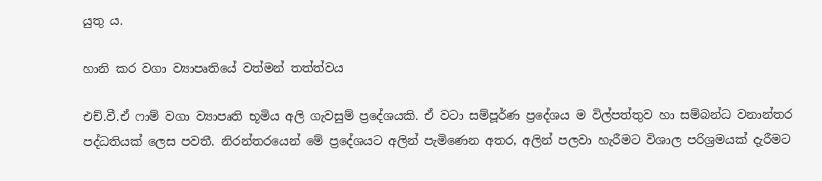යුතු ය.

හානි කර වගා ව්‍යාපෘතියේ වත්මන් තත්ත්වය

එච්.වී.ඒ ෆාම් වගා ව්‍යාපෘති භූමිය අලි ගැවසුම් ප්‍රදේශයකි. ඒ වටා සම්පූර්ණ ප්‍රදේශය ම විල්පත්තුව හා සම්බන්ධ වනාන්තර පද්ධතියක් ලෙස පවතී. නිරන්තරයෙන් මේ ප්‍රදේශයට අලින් පැමිණෙන අතර, අලින් පලවා හැරීමට විශාල පරිශ්‍රමයක් දැරීමට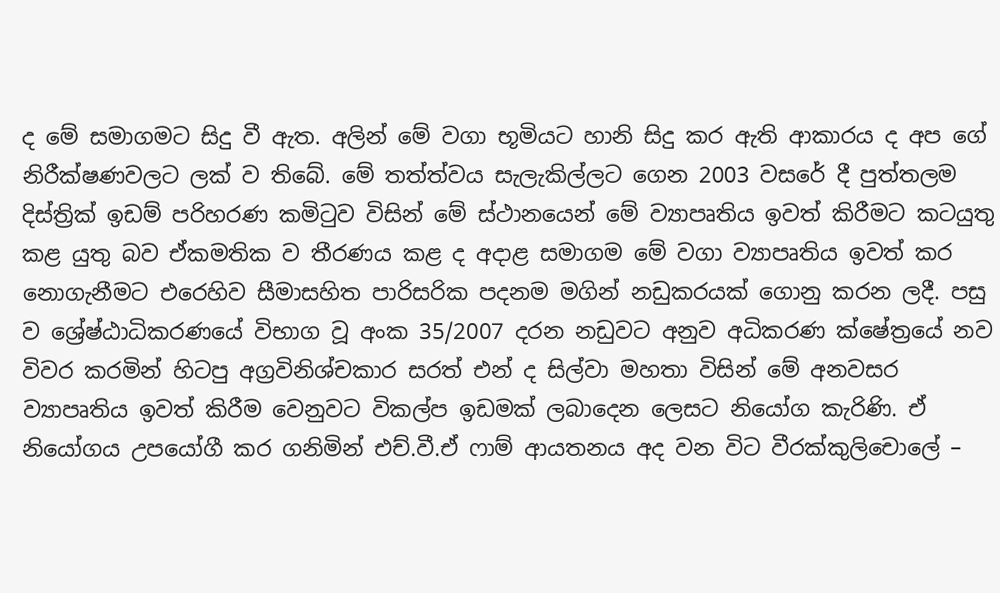ද මේ සමාගමට සිදු වී ඇත. අලින් මේ වගා භූමියට හානි සිදු කර ඇති ආකාරය ද අප ගේ නිරීක්ෂණවලට ලක් ව තිබේ. මේ තත්ත්වය සැලැකිල්ලට ගෙන 2003 වසරේ දී පුත්තලම දිස්ත්‍රික් ඉඩම් පරිහරණ කමිටුව විසින් මේ ස්ථානයෙන් මේ ව්‍යාපෘතිය ඉවත් කිරීමට කටයුතු කළ යුතු බව ඒකමතික ව තීරණය කළ ද අදාළ සමාගම මේ වගා ව්‍යාපෘතිය ඉවත් කර නොගැනීමට එරෙහිව සීමාසහිත පාරිසරික පදනම මගින් නඩුකරයක් ගොනු කරන ලදී. පසු ව ශ්‍රේෂ්ඨාධිකරණයේ විභාග වූ අංක 35/2007 දරන නඩුවට අනුව අධිකරණ ක්ෂේත්‍රයේ නව විවර කරමින් හිටපු අග්‍රවිනිශ්චකාර සරත් එන් ද සිල්වා මහතා විසින් මේ අනවසර ව්‍යාපෘතිය ඉවත් කිරීම වෙනුවට විකල්ප ඉඩමක් ලබාදෙන ලෙසට නියෝග කැරිණි. ඒ නියෝගය උපයෝගී කර ගනිමින් එච්.වී.ඒ ෆාම් ආයතනය අද වන විට වීරක්කුලිචොලේ –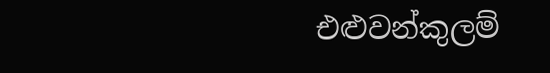එළුවන්කුලම්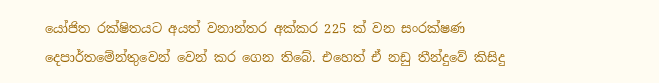යෝජිත රක්ෂිතයට අයත් වනාන්තර අක්කර 225 ක් වන සංරක්ෂණ දෙපාර්තමේන්තුවෙන් වෙන් කර ගෙන තිබේ. එහෙත් ඒ නඩු තීන්දුවේ කිසිදු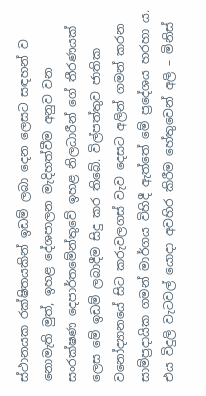ස්ථානයක රක්ෂිතයකින් ඉඩම් ලබා දෙන ලෙසට සඳහන් ව නොමැති මුත්, ඉහළ දේශපාලන මැදිහත්වීම අනුව වන සංරක්ෂණ දෙපාර්තමේන්තුවේ ඉහළ නිලධාරීන් ගේ තීරණයක් ලෙස මේ ඉඩම් ලබාදීම සිදු කර තිබේ. විල්පත්තුව ජාතික වනෝද්‍යානයේ සිට කරුවලගස් වැව දෙසට අලින් ගමන් කරන සාම්ප්‍රදායික ගමන් මාර්ගය විහිදී ඇත්තේ මේ ප්‍රදේශය හරහා ය. එය විදුලි වැටවල් යොදා අවහිර කිරීම හේතුවෙන් අලි – මිනිස්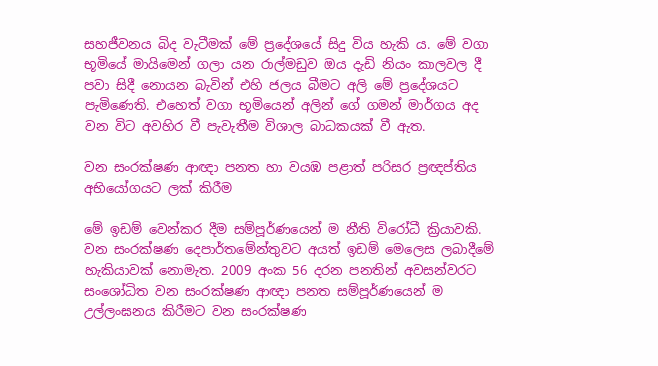සහජීවනය බිද වැටීමක් මේ ප්‍රදේශයේ සිදු විය හැකි ය. මේ වගා භූමියේ මායිමෙන් ගලා යන රාල්මඩුව ඔය දැඩි නියං කාලවල දී පවා සිදී නොයන බැවින් එහි ජලය බීමට අලි මේ ප්‍රදේශයට පැමිණෙති. එහෙත් වගා භූමියෙන් අලින් ගේ ගමන් මාර්ගය අද වන විට අවහිර වී පැවැතීම විශාල බාධකයක් වී ඇත.

වන සංරක්ෂණ ආඥා පනත හා වයඹ පළාත් පරිසර ප්‍රඥප්තිය අභියෝගයට ලක් කිරීම

මේ ඉඩම් වෙන්කර දීම සම්පූර්ණයෙන් ම නීති විරෝධී ක්‍රියාවකි. වන සංරක්ෂණ දෙපාර්තමේන්තුවට අයත් ඉඩම් මෙලෙස ලබාදීමේ හැකියාවක් නොමැත. 2009 අංක 56 දරන පනතින් අවසන්වරට සංශෝධිත වන සංරක්ෂණ ආඥා පනත සම්පූර්ණයෙන් ම උල්ලංඝනය කිරීමට වන සංරක්ෂණ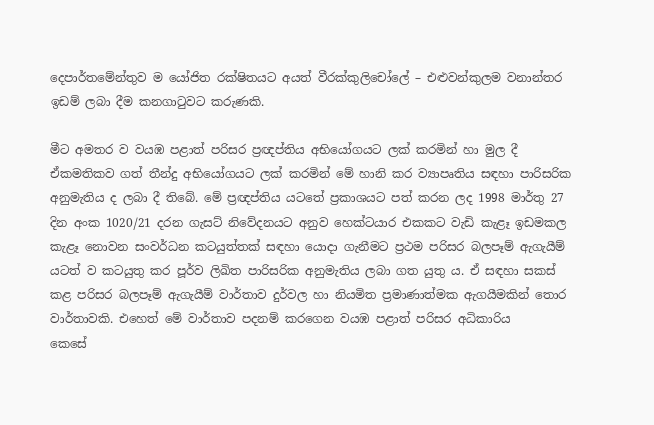දෙපාර්තමේන්තුව ම යෝජිත රක්ෂිතයට අයත් වීරක්කුලිචෝලේ – එළුවන්කුලම වනාන්තර ඉඩම් ලබා දීම කනගාටුවට කරුණකි.

මීට අමතර ව වයඹ පළාත් පරිසර ප්‍රඥප්තිය අභියෝගයට ලක් කරමින් හා මුල දී ඒකමතිකව ගත් තීන්දු අභියෝගයට ලක් කරමින් මේ හානි කර ව්‍යාපෘතිය සඳහා පාරිසරික අනුමැතිය ද ලබා දී තිබේ. මේ ප්‍රඥප්තිය යටතේ ප්‍රකාශයට පත් කරන ලද 1998 මාර්තු 27 දින අංක 1020/21 දරන ගැසට් නිවේදනයට අනුව හෙක්ටයාර එකකට වැඩි කැළෑ ඉඩමකල කැළෑ නොවන සංවර්ධන කටයුත්තක් සඳහා යොදා ගැනීමට ප්‍රථම පරිසර බලපෑම් ඇගැයීම් යටත් ව කටයුතු කර පූර්ව ලිඛිත පාරිසරික අනුමැතිය ලබා ගත යුතු ය. ඒ සඳහා සකස් කළ පරිසර බලපෑම් ඇගැයීම් වාර්තාව දුර්වල හා නියමිත ප්‍රමාණාත්මක ඇගයීමකින් තොර වාර්තාවකි. එහෙත් මේ වාර්තාව පදනම් කරගෙන වයඹ පළාත් පරිසර අධිකාරිය
කෙසේ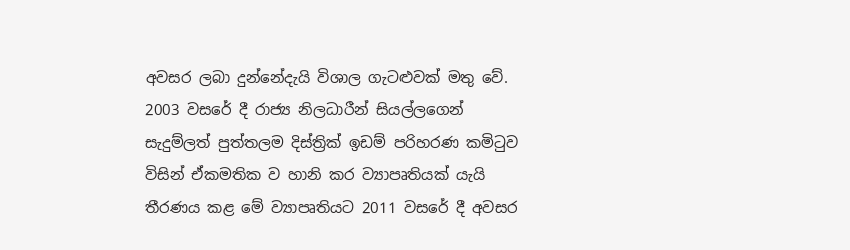අවසර ලබා දුන්නේදැයි විශාල ගැටළුවක් මතු වේ. 2003 වසරේ දී රාජ්‍ය නිලධාරීන් සියල්ලගෙන් සැදුම්ලත් පුත්තලම දිස්ත්‍රික් ඉඩම් පරිහරණ කමිටුව විසින් ඒකමතික ව හානි කර ව්‍යාපෘතියක් යැයි තීරණය කළ මේ ව්‍යාපෘතියට 2011 වසරේ දී අවසර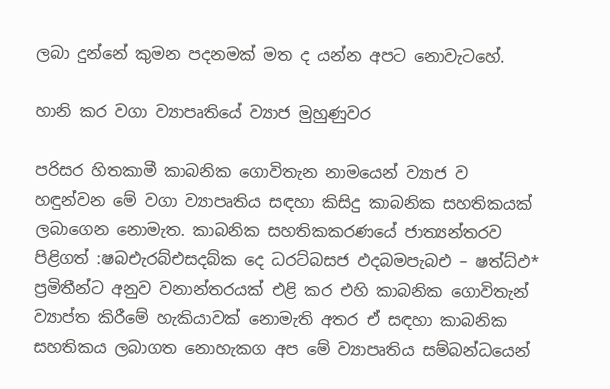ලබා දුන්නේ කුමන පදනමක් මත ද යන්න අපට නොවැටහේ.

හානි කර වගා ව්‍යාපෘතියේ ව්‍යාජ මුහුණුවර

පරිසර හිතකාමී කාබනික ගොවිතැන නාමයෙන් ව්‍යාජ ව හඳුන්වන මේ වගා ව්‍යාපෘතිය සඳහා කිසිදු කාබනික සහතිකයක් ලබාගෙන නොමැත. කාබනික සහතිකකරණයේ ජාත්‍යන්තරව පිළිගත් :ෂබඑැරබ්එසදබ්ක දෙ ධරට්බසජ ඵදබමපැබඑ – ෂත්‍ධ්ඵ* ප්‍රමිතීන්ට අනුව වනාන්තරයක් එළි කර එහි කාබනික ගොවිතැන් ව්‍යාප්ත කිරීමේ හැකියාවක් නොමැති අතර ඒ සඳහා කාබනික සහතිකය ලබාගත නොහැකග අප මේ ව්‍යාපෘතිය සම්බන්ධයෙන්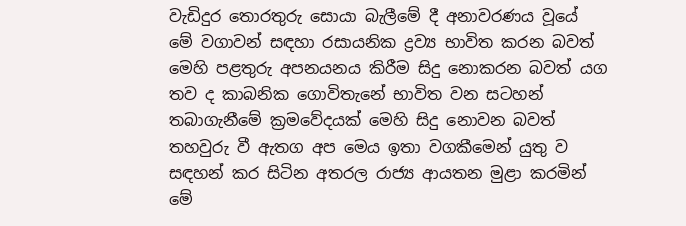වැඩිදුර තොරතුරු සොයා බැලීමේ දී අනාවරණය වූයේ මේ වගාවන් සඳහා රසායනික ද්‍රව්‍ය භාවිත කරන බවත් මෙහි පළතුරු අපනයනය කිරීම සිදු නොකරන බවත් යග තව ද කාබනික ගොවිතැනේ භාවිත වන සටහන් තබාගැනීමේ ක්‍රමවේදයක් මෙහි සිදු නොවන බවත් තහවුරු වී ඇතග අප මෙය ඉතා වගකීමෙන් යුතු ව සඳහන් කර සිටින අතරල රාජ්‍ය ආයතන මුළා කරමින් මේ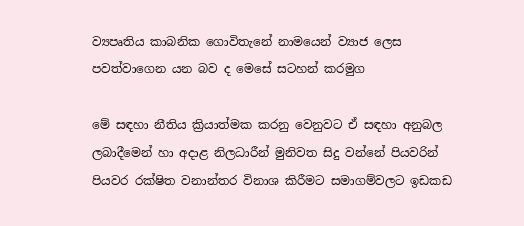ව්‍යපෘතිය කාබනික ගොවිතැනේ නාමයෙන් ව්‍යාජ ලෙස පවත්වාගෙන යන බව ද මෙසේ සටහන් කරමුග

මේ සඳහා නීතිය ක්‍රියාත්මක කරනු වෙනුවට ඒ සඳහා අනුබල ලබාදීමෙන් හා අදාළ නිලධාරීන් මුනිවත සිදු වන්නේ පියවරින් පියවර රක්ෂිත වනාන්තර විනාශ කිරීමට සමාගම්වලට ඉඩකඩ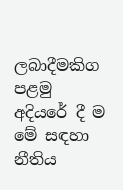ලබාදීමකිග පළමු අදියරේ දී ම මේ සඳහා නීතිය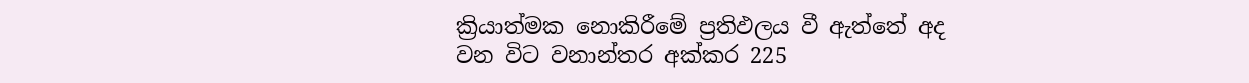ක්‍රියාත්මක නොකිරීමේ ප්‍රතිඵලය වී ඇත්තේ අද වන විට වනාන්තර අක්කර 225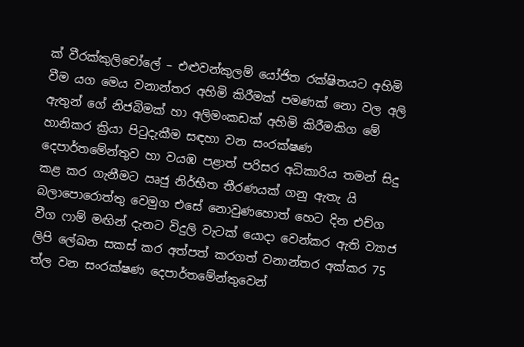ක් වීරක්කුලිචෝලේ – එළුවන්කුලම් යෝජිත රක්ෂිතයට අහිමි වීම යග මෙය වනාන්තර අහිමි කිරීමක් පමණක් නො වල අලි ඇතුන් ගේ නිජබිමක් හා අලිමංකඩක් අහිමි කිරීමකිග මේ හානිකර ක්‍රියා පිටුදැකීම සඳහා වන සංරක්ෂණ දෙපාර්තමේන්තුව හා වයඹ පළාත් පරිසර අධිකාරිය තමන් සිදු කළ කර ගැනීමට ඍජු නිර්භීත තීරණයක් ගනු ඇතැ යි බලාපොරොත්තු වෙමුග එසේ නොවුණහොත් හෙට දින එච්ග වීග ෆාම් මඟින් දැනට විදුලි වැටක් යොදා වෙන්කර ඇති ව්‍යාජ ලිපි ලේඛන සකස් කර අත්පත් කරගත් වනාන්තර අක්කර 75 ත්ල වන සංරක්ෂණ දෙපාර්තමේන්තුවෙන්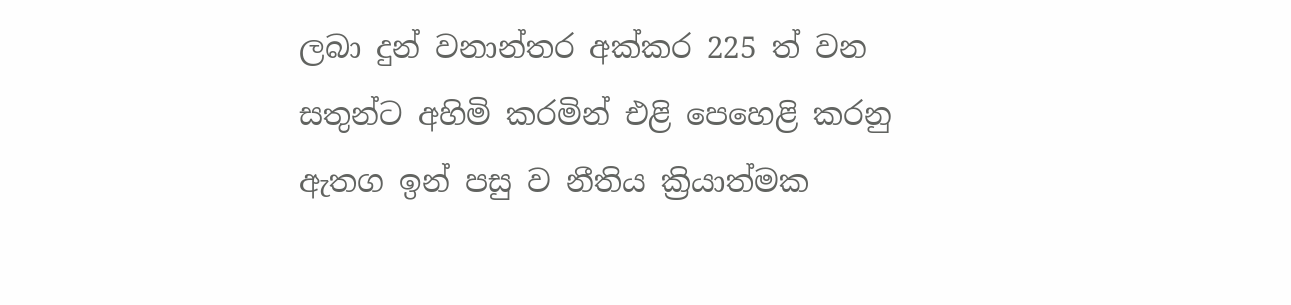ලබා දුන් වනාන්තර අක්කර 225 ත් වන සතුන්ට අහිමි කරමින් එළි පෙහෙළි කරනු ඇතග ඉන් පසු ව නීතිය ක්‍රියාත්මක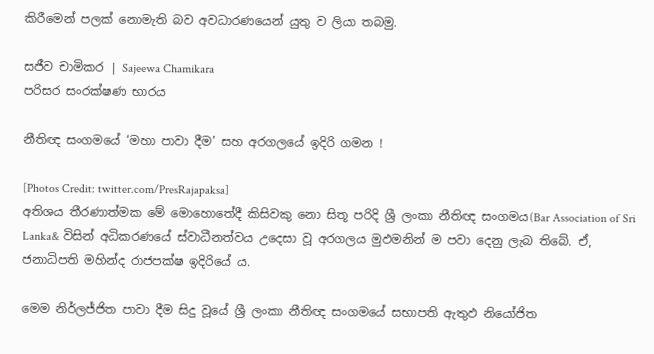කිරීමෙන් පලක් නොමැති බව අවධාරණයෙන් යුතු ව ලියා තබමු.

සජීව චාමිකර | Sajeewa Chamikara
පරිසර සංරක්ෂණ භාරය

නීතිඥ සංගමයේ ‘මහා පාවා දීම’ සහ අරගලයේ ඉදිරි ගමන !

[Photos Credit: twitter.com/PresRajapaksa]
අතිශය තීරණාත්මක මේ මොහොතේදී කිසිවකු නො සිතූ පරිදි ශ්‍රී ලංකා නීතිඥ සංගමය(Bar Association of Sri Lanka& විසින් අධිකරණයේ ස්වාධීනත්වය උදෙසා වූ අරගලය මුඵමනින් ම පවා දෙනු ලැබ තිබේ. ඒ, ජනාධිපති මහින්ද රාජපක්ෂ ඉදිරියේ ය.

මෙම නිර්ලජ්ජිත පාවා දීම සිදු වූයේ ශ්‍රී ලංකා නීතිඥ සංගමයේ සභාපති ඇතුඵ නියෝජිත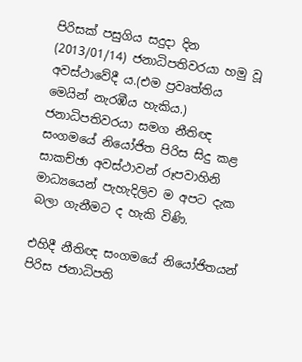පිරිසක් පසුගිය සදුදා දින (2013/01/14) ජනාධිපතිවරයා හමු වූ අවස්ථාවේදී ය.(එම ප්‍රවෘත්තිය මෙයින් නැරඹීය හැකිය.) ජනාධිපතිවරයා සමග නීතිඥ සංගමයේ නියෝජිත පිරිස සිදු කළ සාකච්ඡා අවස්ථාවන් රූපවාහිනි මාධ්‍යයෙන් පැහැදිලිව ම අපට දැක බලා ගැනීමට ද හැකි විණි.

එහිදී නීතිඥ සංගමයේ නියෝජිතයන් පිරිස ජනාධිපති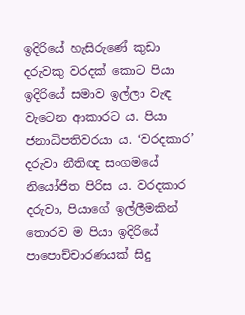ඉදිරියේ හැසිරුණේ කුඩා දරුවකු වරදක් කොට පියා ඉදිරියේ සමාව ඉල්ලා වැඳ වැටෙන ආකාරට ය. පියා ජනාධිපතිවරයා ය. ‘වරදකාර’ දරුවා නීතිඥ සංගමයේ නියෝජිත පිරිස ය. වරදකාර දරුවා, පියාගේ ඉල්ලීමකින් තොරව ම පියා ඉදිරියේ පාපොච්චාරණයක් සිදු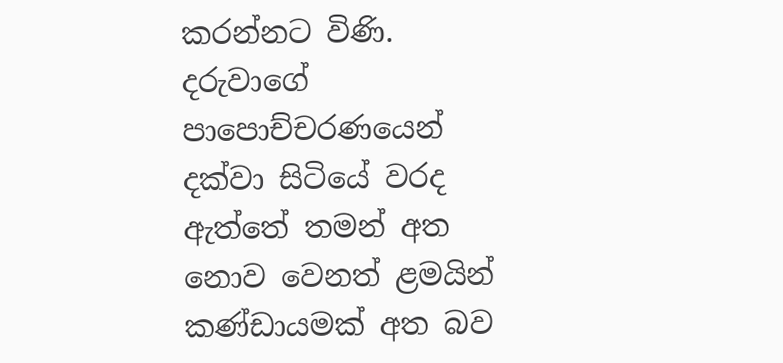කරන්නට විණි. දරුවාගේ පාපොච්චරණයෙන් දක්වා සිටියේ වරද ඇත්තේ තමන් අත නොව වෙනත් ළමයින් කණ්ඩායමක් අත බව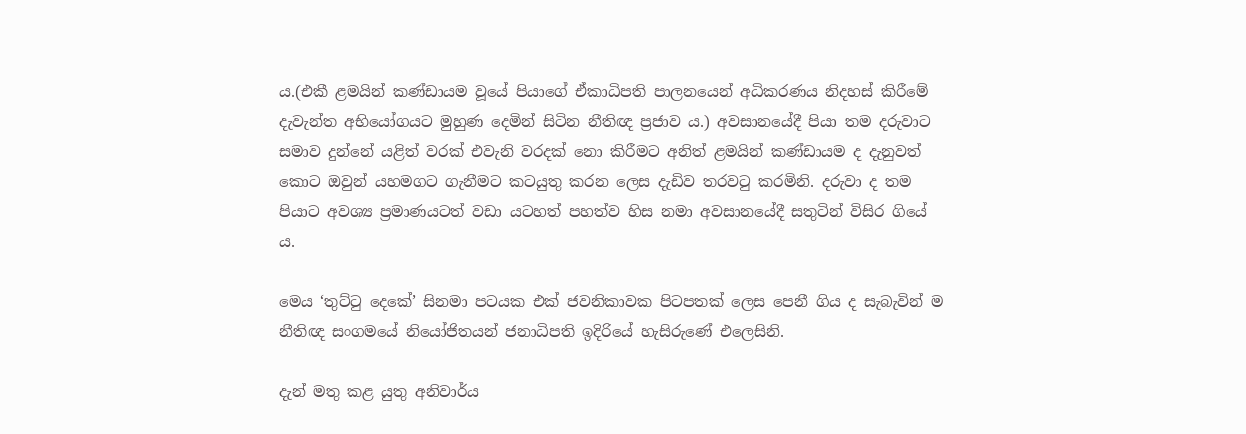ය.(එකී ළමයින් කණ්ඩායම වූයේ පියාගේ ඒකාධිපති පාලනයෙන් අධිකරණය නිදහස් කිරීමේ දැවැන්ත අභියෝගයට මුහුණ දෙමින් සිටින නීතිඥ ප්‍රජාව ය.) අවසානයේදී පියා තම දරුවාට සමාව දුන්නේ යළිත් වරක් එවැනි වරදක් නො කිරීමට අනිත් ළමයින් කණ්ඩායම ද දැනුවත් කොට ඔවුන් යහමගට ගැනීමට කටයුතු කරන ලෙස දැඩිව තරවටු කරමිනි. දරුවා ද තම පියාට අවශ්‍ය ප්‍රමාණයටත් වඩා යටහත් පහත්ව හිස නමා අවසානයේදී සතුටින් විසිර ගියේ ය.

මෙය ‘තුට්ටු දෙකේ’ සිනමා පටයක එක් ජවනිකාවක පිටපතක් ලෙස පෙනී ගිය ද සැබැවින් ම නීතිඥ සංගමයේ නියෝජිතයන් ජනාධිපති ඉදිරියේ හැසිරුණේ එලෙසිනි.

දැන් මතු කළ යුතු අනිවාර්ය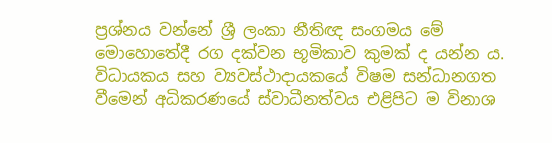ප්‍රශ්නය වන්නේ ශ්‍රී ලංකා නීතිඥ සංගමය මේ මොහොතේදී රග දක්වන භූමිකාව කුමක් ද යන්න ය. විධායකය සහ ව්‍යවස්ථාදායකයේ විෂම සන්ධානගත වීමෙන් අධිකරණයේ ස්වාධීනත්වය එළිපිට ම විනාශ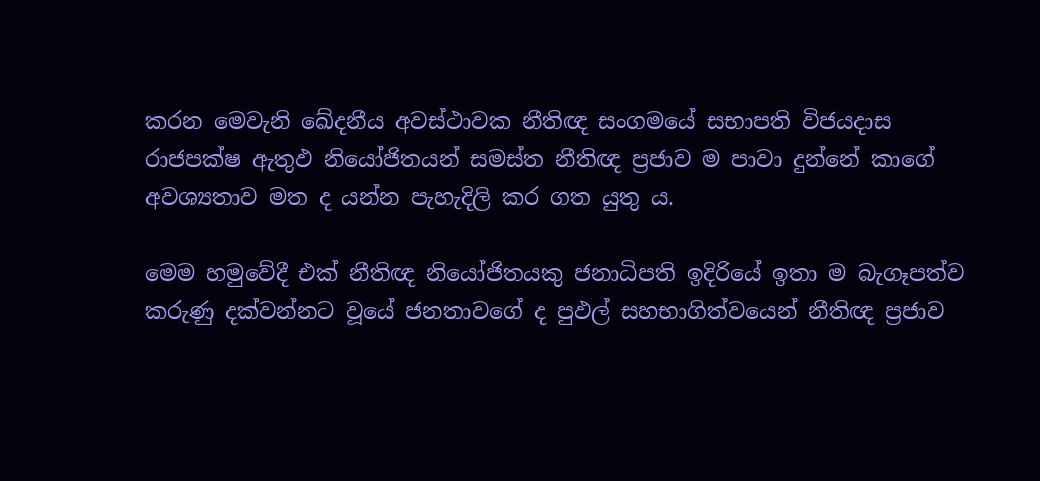කරන මෙවැනි ඛේදනීය අවස්ථාවක නීතිඥ සංගමයේ සභාපති විජයදාස රාජපක්ෂ ඇතුඵ නියෝජිතයන් සමස්ත නීතිඥ ප්‍රජාව ම පාවා දුන්නේ කාගේ අවශ්‍යතාව මත ද යන්න පැහැදිලි කර ගත යුතු ය.

මෙම හමුවේදී එක් නීතිඥ නියෝජිතයකු ජනාධිපති ඉදිරියේ ඉතා ම බැගෑපත්ව කරුණු දක්වන්නට වූයේ ජනතාවගේ ද පුඵල් සහභාගිත්වයෙන් නීතිඥ ප්‍රජාව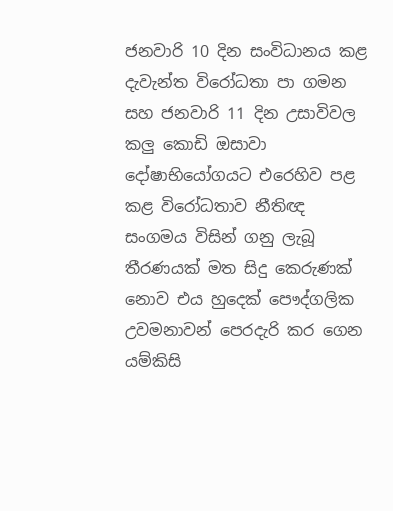ජනවාරි 10 දින සංවිධානය කළ දැවැන්ත විරෝධතා පා ගමන සහ ජනවාරි 11 දින උසාවිවල කලු කොඩි ඔසාවා දෝෂාභියෝගයට එරෙහිව පළ කළ විරෝධතාව නීතිඥ සංගමය විසින් ගනු ලැබූ තීරණයක් මත සිදු කෙරුණක් නොව එය හුදෙක් පෞද්ගලික උවමනාවන් පෙරදැරි කර ගෙන යම්කිසි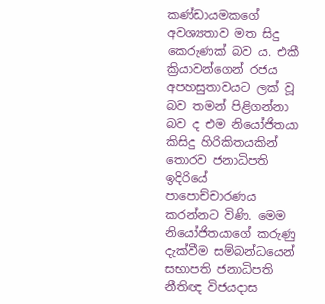කණ්ඩායමකගේ අවශ්‍යතාව මත සිදු කෙරුණක් බව ය. එකී ක්‍රියාවන්ගෙන් රජය අපහසුතාවයට ලක් වූ බව තමන් පිළිගන්නා බව ද එම නියෝජිතයා කිසිදු හිරිකිතයකින් තොරව ජනාධිපති ඉදිරියේ පාපොච්චාරණය කරන්නට විණි. මෙම නියෝජිතයාගේ කරුණු දැක්වීම සම්බන්ධයෙන් සභාපති ජනාධිපති නීතිඥ විජයදාස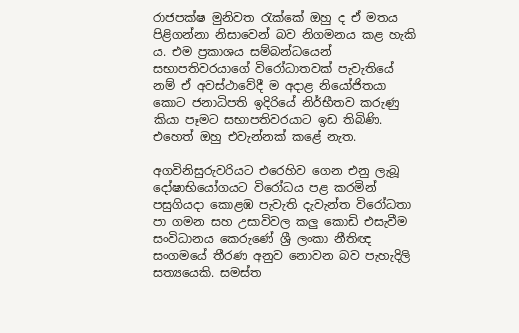රාජපක්ෂ මුනිවත රැක්කේ ඔහු ද ඒ මතය පිළිගන්නා නිසාවෙන් බව නිගමනය කළ හැකි ය. එම ප්‍රකාශය සම්බන්ධයෙන් සභාපතිවරයාගේ විරෝධාතවක් පැවැතියේ නම් ඒ අවස්ථාවේදී ම අදාළ නියෝජිතයා කොට ජනාධිපති ඉදිරියේ නිර්භීතව කරුණු කියා පෑමට සභාපතිවරයාට ඉඩ තිබිණි. එහෙත් ඔහු එවැන්නක් කළේ නැත.

අගවිනිසුරුවරියට එරෙහිව ගෙන එනු ලැබූ දෝෂාභියෝගයට විරෝධය පළ කරමින් පසුගියදා කොළඹ පැවැති දැවැන්ත විරෝධතා පා ගමන සහ උසාවිවල කලු කොඩි එසැවීම සංවිධානය කෙරුණේ ශ්‍රී ලංකා නීතිඥ සංගමයේ තීරණ අනුව නොවන බව පැහැදිලි සත්‍යයෙකි. සමස්ත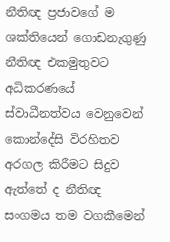නීතිඥ ප්‍රජාවගේ ම ශක්තියෙන් ගොඩනැගුණු නීතිඥ එකමුතුවට අධිකරණයේ ස්වාධීනත්වය වෙනුවෙන් කොන්දේසි විරහිතව අරගල කිරීමට සිදුව ඇත්තේ ද නීතිඥ සංගමය තම වගකීමෙන්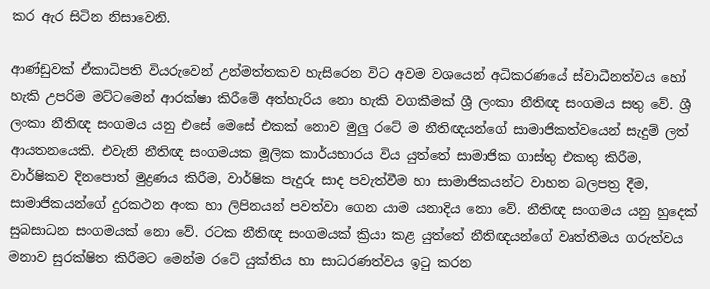කර ඇර සිටින නිසාවෙනි.

ආණ්ඩුවක් ඒකාධිපති වියරුවෙන් උන්මත්තකව හැසිරෙන විට අවම වශයෙන් අධිකරණයේ ස්වාධීනත්වය හෝ හැකි උපරිම මට්ටමෙන් ආරක්ෂා කිරීමේ අත්හැරිය නො හැකි වගකීමක් ශ්‍රී ලංකා නීතිඥ සංගමය සතු වේ. ශ්‍රී ලංකා නීතිඥ සංගමය යනු එසේ මෙසේ එකක් නොව මුලු රටේ ම නීතිඥයන්ගේ සාමාජිකත්වයෙන් සැදුම් ලත් ආයතනයෙකි. එවැනි නීතිඥ සංගමයක මූලික කාර්යභාරය විය යුත්තේ සාමාජික ගාස්තු එකතු කිරීම, වාර්ෂිකව දිනපොත් මුද්‍රණය කිරීම, වාර්ෂික පැදුරු සාද පවැත්වීම හා සාමාජිකයන්ට වාහන බලපත්‍ර දීම, සාමාජිකයන්ගේ දුරකථන අංක හා ලිපිනයන් පවත්වා ගෙන යාම යනාදිය නො වේ. නීතිඥ සංගමය යනු හුදෙක් සුබසාධන සංගමයක් නො වේ. රටක නීතිඥ සංගමයක් ක්‍රියා කළ යුත්තේ නීතිඥයන්ගේ වෘත්තීමය ගරුත්වය මනාව සුරක්ෂිත කිරීමට මෙන්ම රටේ යුක්තිය හා සාධරණත්වය ඉටු කරන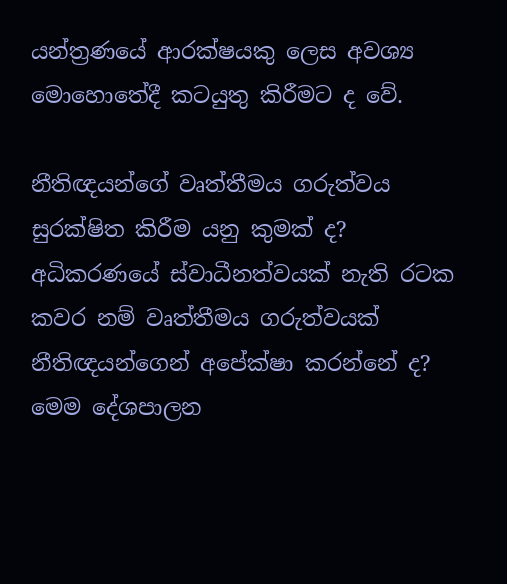යන්ත්‍රණයේ ආරක්ෂයකු ලෙස අවශ්‍ය මොහොතේදී කටයුතු කිරීමට ද වේ.

නීතිඥයන්ගේ වෘත්තීමය ගරුත්වය සුරක්ෂිත කිරීම යනු කුමක් ද? අධිකරණයේ ස්වාධීනත්වයක් නැති රටක කවර නම් වෘත්තීමය ගරුත්වයක් නීතිඥයන්ගෙන් අපේක්ෂා කරන්නේ ද? මෙම දේශපාලන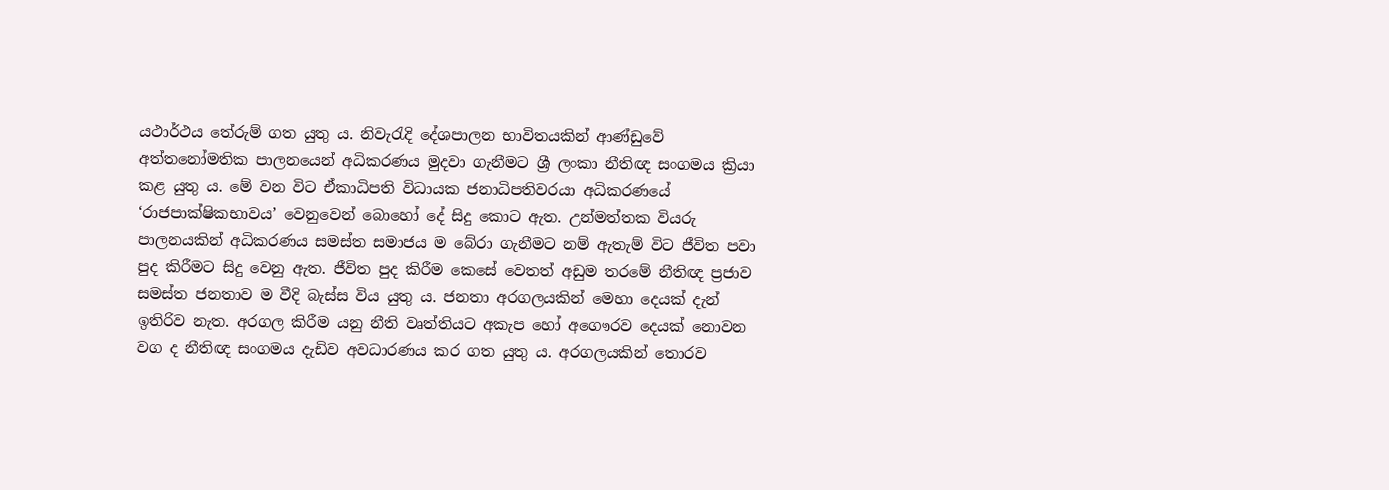යථාර්ථය තේරුම් ගත යුතු ය. නිවැරැදි දේශපාලන භාවිතයකින් ආණ්ඩුවේ අත්තනෝමතික පාලනයෙන් අධිකරණය මුදවා ගැනීමට ශ්‍රී ලංකා නීතිඥ සංගමය ක්‍රියා කළ යුතු ය. මේ වන විට ඒකාධිපති විධායක ජනාධිපතිවරයා අධිකරණයේ ‘රාජපාක්ෂිකභාවය’ වෙනුවෙන් බොහෝ දේ සිදු කොට ඇත. උන්මත්තක වියරු පාලනයකින් අධිකරණය සමස්ත සමාජය ම බේරා ගැනීමට නම් ඇතැම් විට ජීවිත පවා පුද කිරීමට සිදු වෙනු ඇත. ජීවිත පුද කිරීම කෙසේ වෙතත් අඩුම තරමේ නීතිඥ ප්‍රජාව සමස්ත ජනතාව ම වීදි බැස්ස විය යුතු ය. ජනතා අරගලයකින් මෙහා දෙයක් දැන් ඉතිරිව නැත. අරගල කිරීම යනු නීති වෘත්තියට අකැප හෝ අගෞරව දෙයක් නොවන වග ද නීතිඥ සංගමය දැඩිව අවධාරණය කර ගත යුතු ය. අරගලයකින් තොරව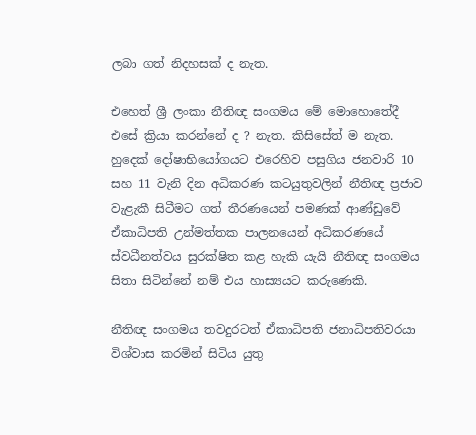ලබා ගත් නිදහසක් ද නැත.

එහෙත් ශ්‍රී ලංකා නීතිඥ සංගමය මේ මොහොතේදී එසේ ක්‍රියා කරන්නේ ද ? නැත. කිසිසේත් ම නැත. හුදෙක් දෝෂාභියෝගයට එරෙහිව පසුගිය ජනවාරි 10 සහ 11 වැනි දින අධිකරණ කටයුතුවලින් නීතිඥ ප්‍රජාව වැළැකී සිටීමට ගත් තීරණයෙන් පමණක් ආණ්ඩුවේ ඒකාධිපති උන්මත්තක පාලනයෙන් අධිකරණයේ ස්වධීනත්වය සුරක්ෂිත කළ හැකි යැයි නීතිඥ සංගමය සිතා සිටින්නේ නම් එය හාස්‍යයට කරුණෙකි.

නීතිඥ සංගමය තවදුරටත් ඒකාධිපති ජනාධිපතිවරයා විශ්වාස කරමින් සිටිය යුතු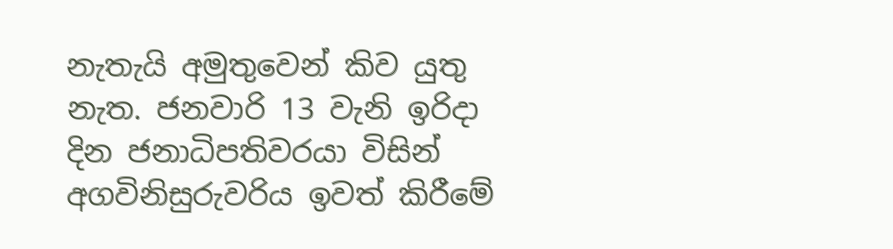නැතැයි අමුතුවෙන් කිව යුතු නැත. ජනවාරි 13 වැනි ඉරිදා දින ජනාධිපතිවරයා විසින් අගවිනිසුරුවරිය ඉවත් කිරීමේ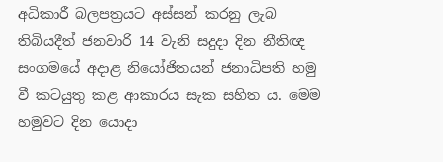අධිකාරී බලපත්‍රයට අස්සන් කරනු ලැබ තිබියදීත් ජනවාරි 14 වැනි සදුදා දින නීතිඥ සංගමයේ අදාළ නියෝජිතයන් ජනාධිපති හමු වී කටයුතු කළ ආකාරය සැක සහිත ය. මෙම හමුවට දින යොදා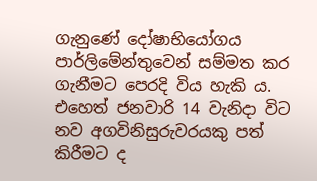ගැනුණේ දෝෂාභියෝගය පාර්ලිමේන්තුවෙන් සම්මත කර ගැනීමට පෙරදි විය හැකි ය. එහෙත් ජනවාරි 14 වැනිදා විට නව අගවිනිසුරුවරයකු පත් කිරීමට ද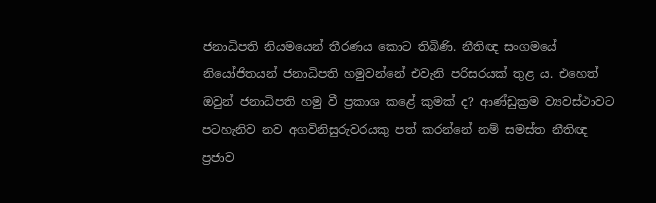ජනාධිපති නියමයෙන් තීරණය කොට තිබිණි. නීතිඥ සංගමයේ නියෝජිතයන් ජනාධිපති හමුවන්නේ එවැනි පරිසරයක් තුළ ය. එහෙත් ඔවුන් ජනාධිපති හමු වී ප්‍රකාශ කළේ කුමක් ද? ආණ්ඩුක්‍රම ව්‍යවස්ථාවට පටහැනිව නව අගවිනිසුරුවරයකු පත් කරන්නේ නම් සමස්ත නීතිඥ ප්‍රජාව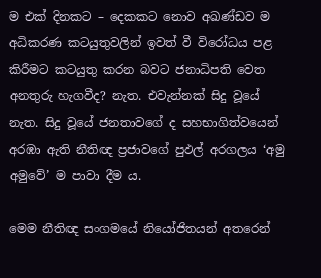ම එක් දිනකට – දෙකකට නොව අඛණ්ඩව ම අධිකරණ කටයුතුවලින් ඉවත් වී විරෝධය පළ කිරීමට කටයුතු කරන බවට ජනාධිපති වෙත අනතුරු හැගවීද? නැත. එවැන්නක් සිදු වූයේ නැත. සිදු වූයේ ජනතාවගේ ද සහභාගිත්වයෙන් අරඹා ඇති නීතිඥ ප්‍රජාවගේ පුඵල් අරගලය ‘අමු අමුවේ’ ම පාවා දීම ය.

මෙම නීතිඥ සංගමයේ නියෝජිතයන් අතරෙන්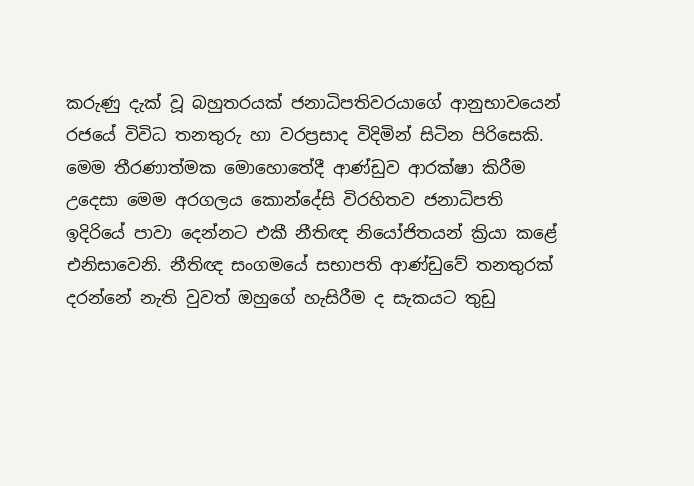කරුණු දැක් වූ බහුතරයක් ජනාධිපතිවරයාගේ ආනුභාවයෙන් රජයේ විවිධ තනතුරු හා වරප්‍රසාද විදිමින් සිටින පිරිසෙකි. මෙම තීරණාත්මක මොහොතේදී ආණ්ඩුව ආරක්ෂා කිරීම උදෙසා මෙම අරගලය කොන්දේසි විරහිතව ජනාධිපති ඉදිරියේ පාවා දෙන්නට එකී නීතිඥ නියෝජිතයන් ක්‍රියා කළේ එනිසාවෙනි. නීතිඥ සංගමයේ සභාපති ආණ්ඩුවේ තනතුරක් දරන්නේ නැති වුවත් ඔහුගේ හැසිරීම ද සැකයට තුඩු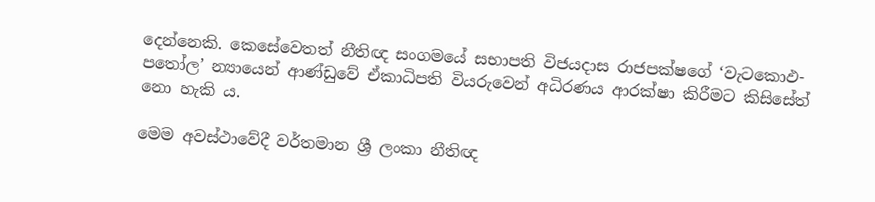දෙන්නෙකි. කෙසේවෙතත් නීතිඥ සංගමයේ සභාපති විජයදාස රාජපක්ෂගේ ‘වැටකොඵ-පතෝල’ න්‍යායෙන් ආණ්ඩුවේ ඒකාධිපති වියරුවෙන් අධිරණය ආරක්ෂා කිරීමට කිසිසේත් නො හැකි ය.

මෙම අවස්ථාවේදී වර්තමාන ශ්‍රී ලංකා නීතිඥ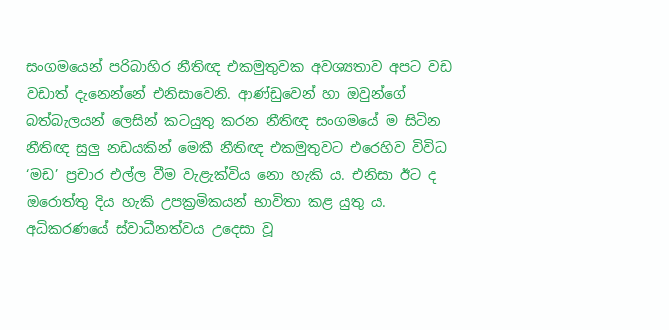සංගමයෙන් පරිබාහිර නීතිඥ එකමුතුවක අවශ්‍යතාව අපට වඩ වඩාත් දැනෙන්නේ එනිසාවෙනි. ආණ්ඩුවෙන් හා ඔවුන්ගේ බත්බැලයන් ලෙසින් කටයුතු කරන නීතිඥ සංගමයේ ම සිටින නීතිඥ සුලු නඩයකින් මෙකී නීතිඥ එකමුතුවට එරෙහිව විවිධ ‘මඩ’ ප්‍රචාර එල්ල වීම වැළැක්විය නො හැකි ය. එනිසා ඊට ද ඔරොත්තු දිය හැකි උපක්‍රමිකයන් භාවිතා කළ යුතු ය. අධිකරණයේ ස්වාධීනත්වය උදෙසා වූ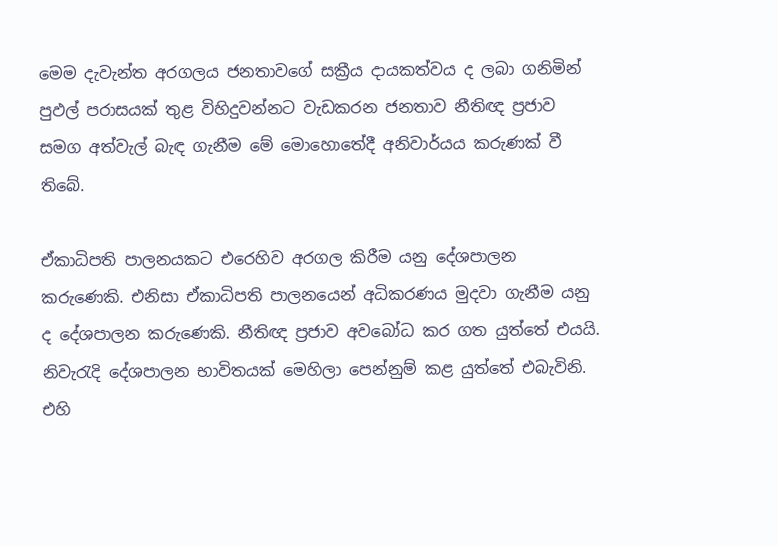මෙම දැවැන්ත අරගලය ජනතාවගේ සක්‍රීය දායකත්වය ද ලබා ගනිමින් පුඵල් පරාසයක් තුළ විහිදුවන්නට වැඩකරන ජනතාව නීතිඥ ප්‍රජාව සමග අත්වැල් බැඳ ගැනීම මේ මොහොතේදී අනිවාර්යය කරුණක් වී තිබේ.

ඒකාධිපති පාලනයකට එරෙහිව අරගල කිරීම යනු දේශපාලන කරුණෙකි. එනිසා ඒකාධිපති පාලනයෙන් අධිකරණය මුදවා ගැනීම යනු ද දේශපාලන කරුණෙකි. නීතිඥ ප්‍රජාව අවබෝධ කර ගත යුත්තේ එයයි. නිවැරැදි දේශපාලන භාවිතයක් මෙහිලා පෙන්නුම් කළ යුත්තේ එබැවිනි. එහි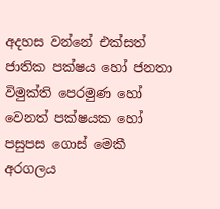අදහස වන්නේ එක්සත් ජාතික පක්ෂය හෝ ජනතා විමුක්ති පෙරමුණ හෝ වෙනත් පක්ෂයක හෝ පසුපස ගොස් මෙකී අරගලය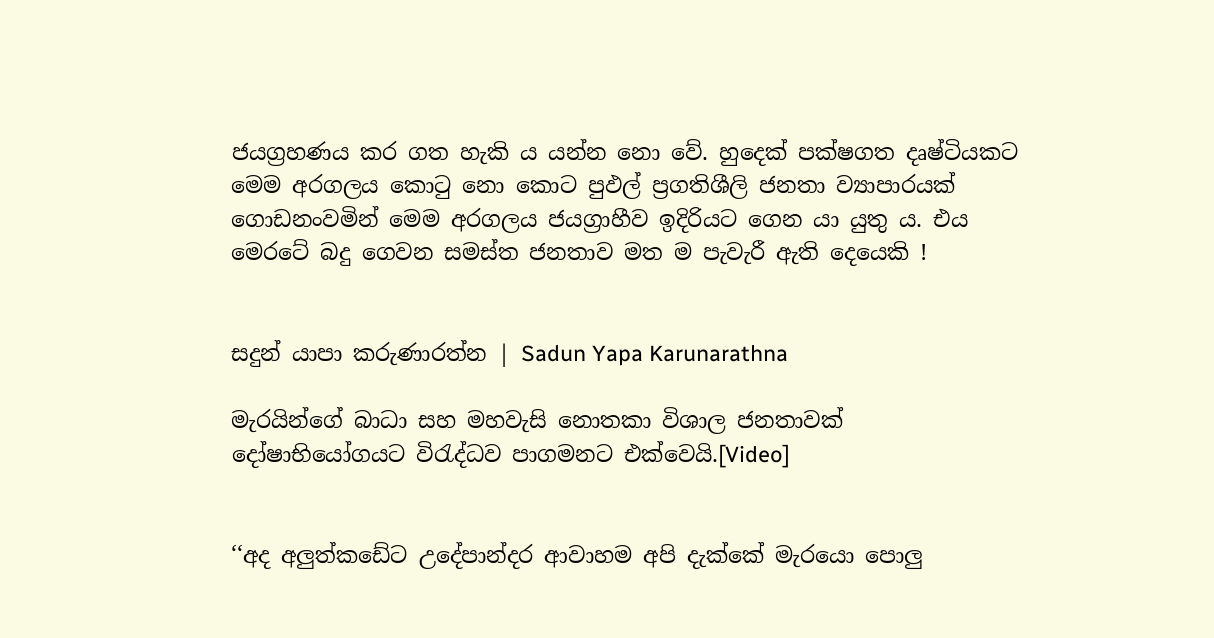ජයග්‍රහණය කර ගත හැකි ය යන්න නො වේ. හුදෙක් පක්ෂගත දෘෂ්ටියකට මෙම අරගලය කොටු නො කොට පුඵල් ප්‍රගතිශීලි ජනතා ව්‍යාපාරයක් ගොඩනංවමින් මෙම අරගලය ජයග්‍රාහීව ඉදිරියට ගෙන යා යුතු ය. එය මෙරටේ බදු ගෙවන සමස්ත ජනතාව මත ම පැවැරී ඇති දෙයෙකි !


සදුන් යාපා කරුණාරත්න | Sadun Yapa Karunarathna

මැරයින්ගේ බාධා සහ මහවැසි නොතකා විශාල ජනතාවක් දෝෂාභියෝගයට විරැද්ධව පාගමනට එක්වෙයි.[Video]


‘‘අද අලුත්කඩේට උදේපාන්දර ආවාහම අපි දැක්කේ මැරයො පොලු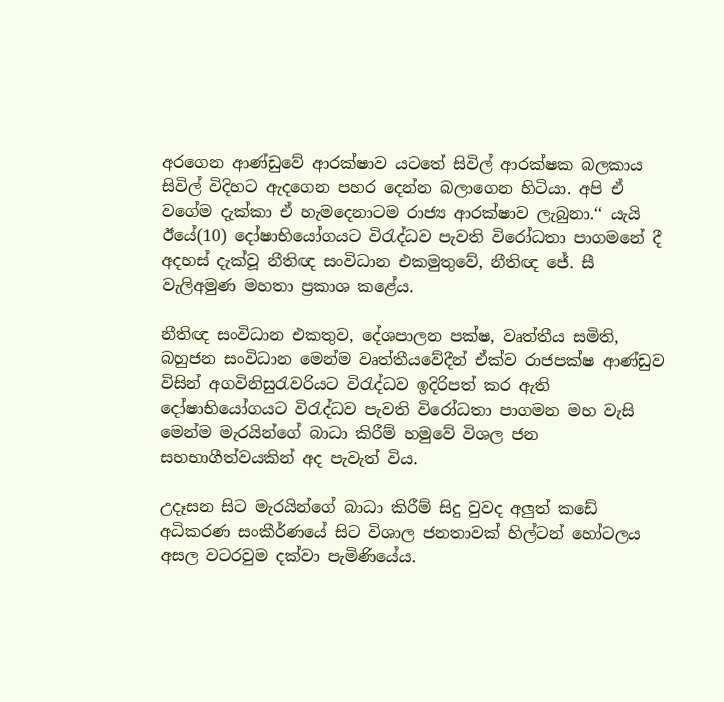අරගෙන ආණ්ඩුවේ ආරක්ෂාව යටතේ සිවිල් ආරක්ෂක බලකාය සිවිල් විදිහට ඇදගෙන පහර දෙන්න බලාගෙන හිටියා. අපි ඒ වගේම දැක්කා ඒ හැමදෙනාටම රාජ්‍ය ආරක්ෂාව ලැබුනා.‘‘ යැයි ඊයේ(10) දෝෂාභියෝගයට විරැද්ධව පැවති විරෝධතා පාගමනේ දී අදහස් දැක්වූ නීතිඥ සංවිධාන එකමුතුවේ, නීතිඥ ජේ. සී වැලිඅමුණ මහතා ප්‍රකාශ කළේය.

නීතිඥ සංවිධාන එකතුව, දේශපාලන පක්ෂ, වෘත්තීය සමිති, බහුජන සංවිධාන මෙන්ම වෘත්තීයවේදීන් ඒක්ව රාජපක්ෂ ආණ්ඩුව විසින් අගවිනිසුරැවරියට විරැද්ධව ඉදිරිපත් කර ඇති දෝෂාභියෝගයට විරැද්ධව පැවති විරෝධතා පාගමන මහ වැසි මෙන්ම මැරයින්ගේ බාධා කිරීම් හමුවේ විශල ජන සහභාගීත්වයකින් අද පැවැත් විය.

උදෑසන සිට මැරයින්ගේ බාධා කිරීම් සිදු වුවද අලුත් කඩේ අධිකරණ සංකීර්ණයේ සිට විශාල ජනතාවක් හිල්ටන් හෝටලය අසල වටරවුම දක්වා පැමිණියේය.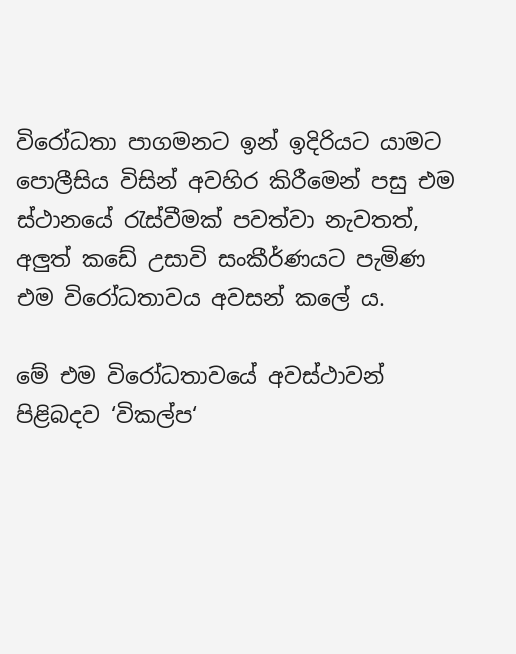විරෝධතා පාගමනට ඉන් ඉදිරියට යාමට පොලීසිය විසින් අවහිර කිරීමෙන් පසු එම ස්ථානයේ රැස්වීමක් පවත්වා නැවතත්, අලුත් කඩේ උසාවි සංකීර්ණයට පැමිණ එම විරෝධතාවය අවසන් කලේ ය.

මේ එම විරෝධතාවයේ අවස්ථාවන් පිළිබදව ‘විකල්ප‘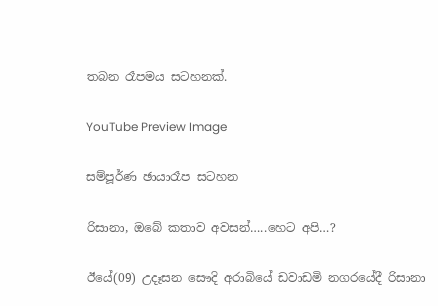තබන රෑපමය සටහනක්.

YouTube Preview Image

සම්පූර්ණ ඡායාරෑප සටහන

රිසානා, ඔබේ කතාව අවසන්…..හෙට අපි…?

ඊයේ(09) උදෑසන සෞදි අරාබියේ ඩවාඩමි නගරයේදී රිසානා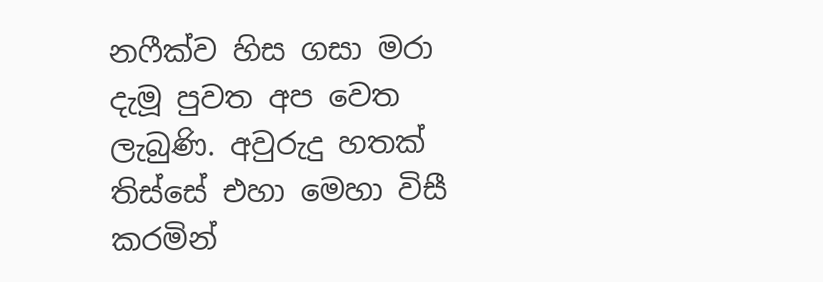නෆීක්ව හිස ගසා මරා දැමූ පුවත අප වෙත ලැබුණි. අවුරුදු හතක් තිස්සේ එහා මෙහා විසී කරමින්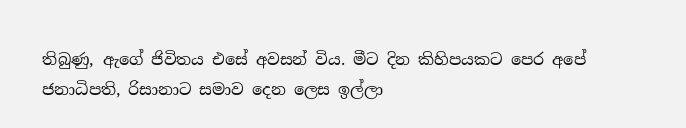තිබුණු, ඇගේ ජිවිතය එසේ අවසන් විය. මීට දින කිහිපයකට පෙර අපේ ජනාධිපති, රිසානාට සමාව දෙන ලෙස ඉල්ලා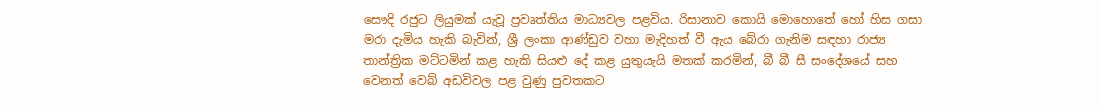සෞදි රජුට ලියුමක් යැවූ ප්‍රවෘත්තිය මාධ්‍යවල පළවිය. රිසානාව කොයි මොහොතේ හෝ හිස ගසා මරා දැමිය හැකි බැවින්, ශ්‍රී ලංකා ආණ්ඩුව වහා මැදිහත් වී ඇය බේරා ගැනිම සඳහා රාජ්‍ය තාන්ත්‍රික මට්ටමින් කළ හැකි සියළු දේ කළ යුතුයැයි මතක් කරමින්, බී බී සී සංදේශයේ සහ වෙනත් වෙබ් අඩවිවල පළ වුණු පුවතකට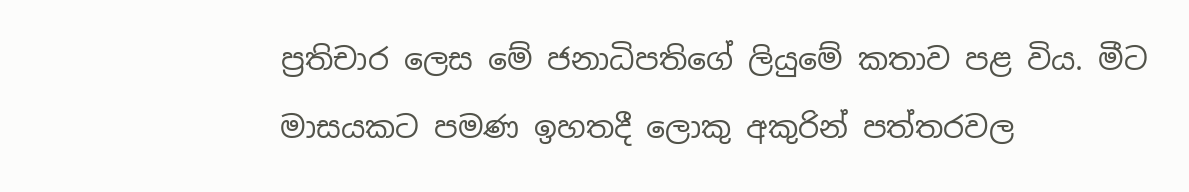ප්‍රතිචාර ලෙස මේ ජනාධිපතිගේ ලියුමේ කතාව පළ විය. මීට මාසයකට පමණ ඉහතදී ලොකු අකුරින් පත්තරවල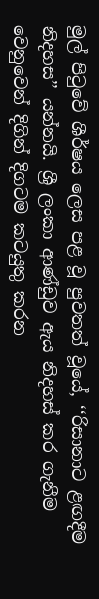මුල් පිටුවේ ශීර්ෂය ලෙස පළ වූ පුවතත් වූයේ, ‘‘රිසානාට ළඟදීම නිදහස’’ යන්නයි. ශ්‍රී ලංකා ආණ්ඩුව ඇය නිදහස් කර ගැනීම වෙනුවෙන් දිගින් දිගටම කටයුතු කරන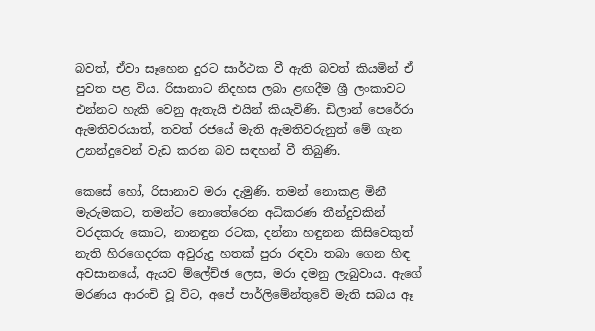බවත්, ඒවා සෑහෙන දුරට සාර්ථක වී ඇති බවත් කියමින් ඒ පුවත පළ විය. රිසානාට නිදහස ලබා ළඟදීම ශ්‍රී ලංකාවට එන්නට හැකි වෙනු ඇතැයි එයින් කියැවිණි. ඩිලාන් පෙරේරා ඇමතිවරයාත්, තවත් රජයේ මැති ඇමතිවරුනුත් මේ ගැන උනන්දුවෙන් වැඩ කරන බව සඳහන් වී තිබුණි.

කෙසේ හෝ, රිසානාව මරා දැමුණි. තමන් නොකළ මිනී මැරුමකට, තමන්ට නොතේරෙන අධිකරණ තීන්දුවකින් වරදකරු කොට, නානඳුන රටක, දන්නා හඳුනන කිසිවෙකුත් නැති හිරගෙදරක අවුරුදු හතක් පුරා රඳවා තබා ගෙන හිඳ අවසානයේ, ඇයව ම්ලේච්ඡ ලෙස, මරා දමනු ලැබුවාය. ඇගේ මරණය ආරංචි වූ විට, අපේ පාර්ලිමේන්තුවේ මැති සබය ඈ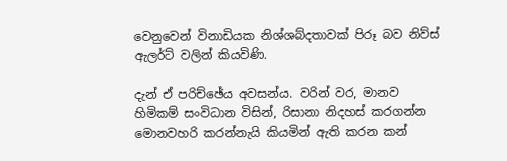වෙනුවෙන් විනාඩියක නිශ්ශබ්දතාවක් පිරූ බව නිව්ස් ඇලර්ට් වලින් කියවිණි.

දැන් ඒ පරිච්ඡේය අවසන්ය. වරින් වර, මානව හිමිකම් සංවිධාන විසින්, රිසානා නිදහස් කරගන්න මොනවහරි කරන්නැයි කියමින් ඇති කරන කන්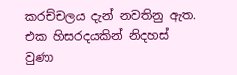කරච්චලය දැන් නවතිනු ඇත. එක හිසරදයකින් නිදහස් වුණා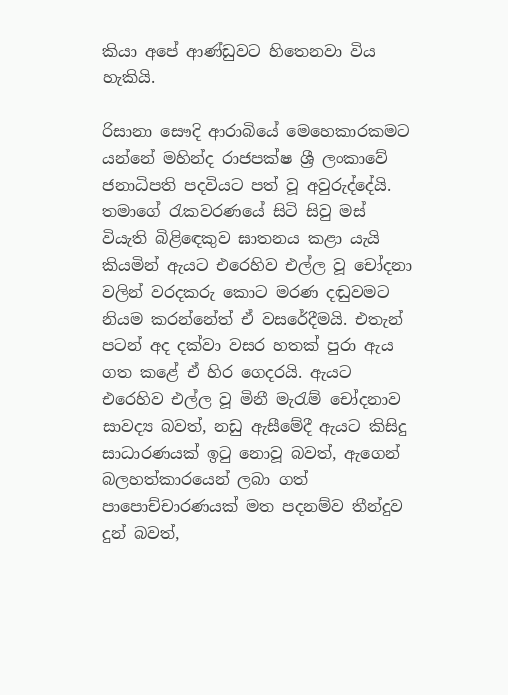කියා අපේ ආණ්ඩුවට හිතෙනවා විය හැකියි.

රිසානා සෞදි ආරාබියේ මෙහෙකාරකමට යන්නේ මහින්ද රාජපක්ෂ ශ්‍රී ලංකාවේ ජනාධිපති පදවියට පත් වූ අවුරුද්දේයි. තමාගේ රැකවරණයේ සිටි සිවු මස් වියැති බිළිඳෙකුව ඝාතනය කළා යැයි කියමින් ඇයට එරෙහිව එල්ල වූ චෝදනා වලින් වරදකරු කොට මරණ දඬුවමට නියම කරන්නේත් ඒ වසරේදීමයි. එතැන් පටන් අද දක්වා වසර හතක් පුරා ඇය ගත කළේ ඒ හිර ගෙදරයි. ඇයට එරෙහිව එල්ල වූ මිනී මැරැම් චෝදනාව සාවද්‍ය බවත්, නඩු ඇසීමේදී ඇයට කිසිදු සාධාරණයක් ඉටු නොවූ බවත්, ඇගෙන් බලහත්කාරයෙන් ලබා ගත් පාපොච්චාරණයක් මත පදනම්ව තීන්දුව දුන් බවත්,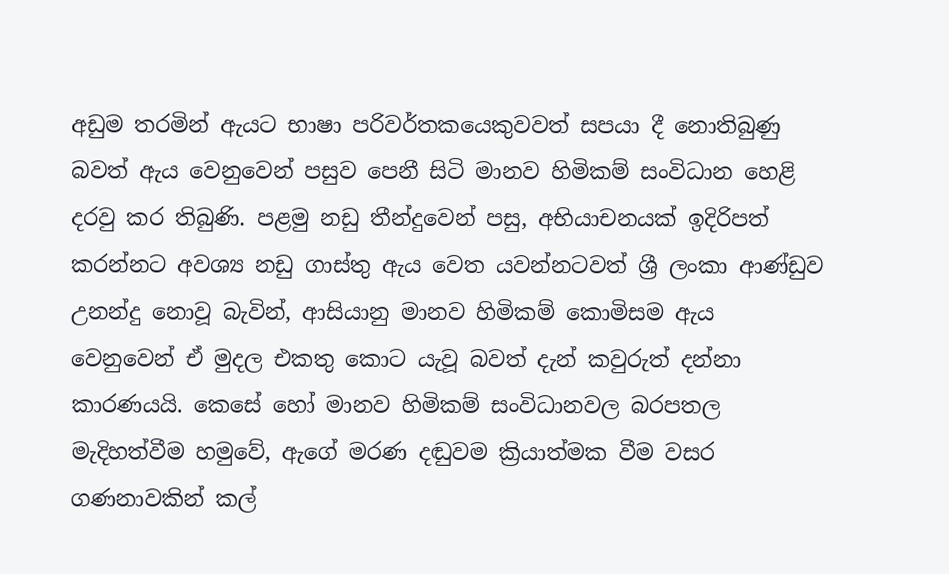අඩුම තරමින් ඇයට භාෂා පරිවර්තකයෙකුවවත් සපයා දී නොතිබුණු බවත් ඇය වෙනුවෙන් පසුව පෙනී සිටි මානව හිමිකම් සංවිධාන හෙළි දරවු කර තිබුණි. පළමු නඩු තීන්දුවෙන් පසු, අභියාචනයක් ඉදිරිපත් කරන්නට අවශ්‍ය නඩු ගාස්තු ඇය වෙත යවන්නටවත් ශ්‍රී ලංකා ආණ්ඩුව උනන්දු නොවූ බැවින්, ආසියානු මානව හිමිකම් කොමිසම ඇය වෙනුවෙන් ඒ මුදල එකතු කොට යැවූ බවත් දැන් කවුරුත් දන්නා කාරණයයි. කෙසේ හෝ මානව හිමිකම් සංවිධානවල බරපතල මැදිහත්වීම හමුවේ, ඇගේ මරණ දඬුවම ක්‍රියාත්මක වීම වසර ගණනාවකින් කල්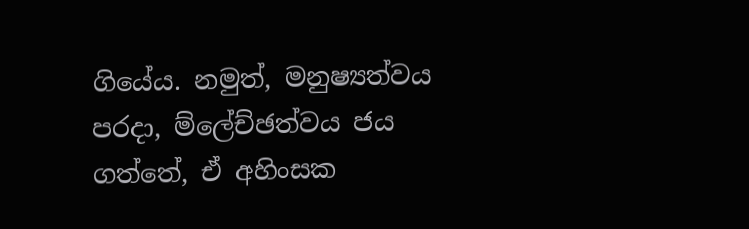ගියේය. නමුත්, මනුෂ්‍යත්වය පරදා, ම්ලේච්ඡත්වය ජය ගත්තේ, ඒ අහිංසක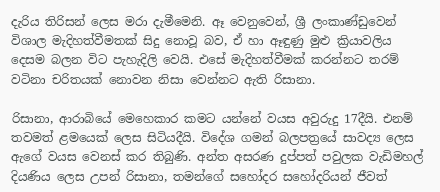දැරිය තිරිසන් ලෙස මරා දැමීමෙනි. ඈ වෙනුවෙන්, ශ්‍රී ලංකාණ්ඩුවෙන් විශාල මැදිහත්වීමතක් සිදු නොවූ බව, ඒ හා ඈඳුණු මුළු ක්‍රියාවලිය දෙසම බලන විට පැහැදිලි වෙයි. එසේ මැදිහත්වීමක් කරන්නට තරම් වටිනා චරිතයක් නොවන නිසා වෙන්නට ඇති රිසානා.

රිසානා, ආරාබියේ මෙහෙකාර කමට යන්නේ වයස අවුරුදු 17දීයි. එනම් තවමත් ළමයෙක් ලෙස සිටියදීයි. විදේශ ගමන් බලපත්‍රයේ සාවද්‍ය ලෙස ඇගේ වයස වෙනස් කර තිබුණි. අන්ත අසරණ දුප්පත් පවුලක වැඩිමහල් දියණිය ලෙස උපන් රිසානා, තමන්ගේ සහෝදර සහෝදරියන් ජීවත්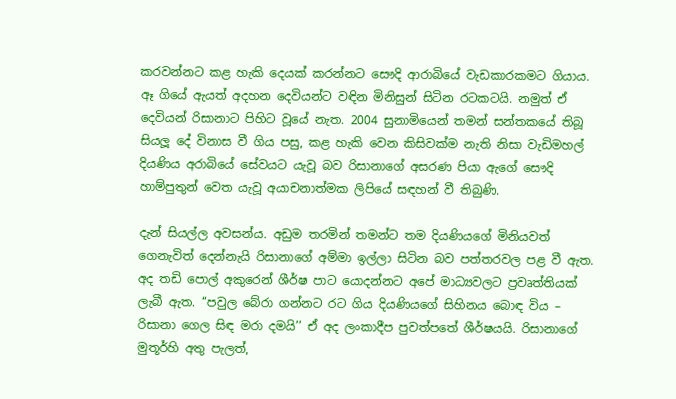කරවන්නට කළ හැකි දෙයක් කරන්නට සෞදි ආරාබියේ වැඩකාරකමට ගියාය. ඈ ගියේ ඇයත් අදහන දෙවියන්ට වඳින මිනිසුන් සිටින රටකටයි. නමුත් ඒ දෙවියන් රිසානාට පිහිට වූයේ නැත. 2004 සුනාමියෙන් තමන් සන්තකයේ තිබූ සියලූ දේ විනාස වී ගිය පසු, කළ හැකි වෙන කිසිවක්ම නැති නිසා වැඩිමහල් දියණිය අරාබියේ සේවයට යැවූ බව රිසානාගේ අසරණ පියා ඇගේ සෞදි හාම්පුතුන් වෙත යැවූ අයාචනාත්මක ලිපියේ සඳහන් වී තිබුණි.

දැන් සියල්ල අවසන්ය. අඩුම තරමින් තමන්ට තම දියණියගේ මිනියවත් ගෙනැවිත් දෙන්නැයි රිසානාගේ අම්මා ඉල්ලා සිටින බව පත්තරවල පළ වී ඇත. අද තඩි පොල් අකුරෙන් ශීර්ෂ පාට යොදන්නට අපේ මාධ්‍යවලට ප්‍රවෘත්තියක් ලැබී ඇත. ‘‘පවුල බේරා ගන්නට රට ගිය දියණියගේ සිහිනය බොඳ විය – රිසානා ගෙල සිඳ මරා දමයි’’ ඒ අද ලංකාදීප පුවත්පතේ ශීර්ෂයයි. රිසානාගේ මුතූර්හි අතු පැලත්,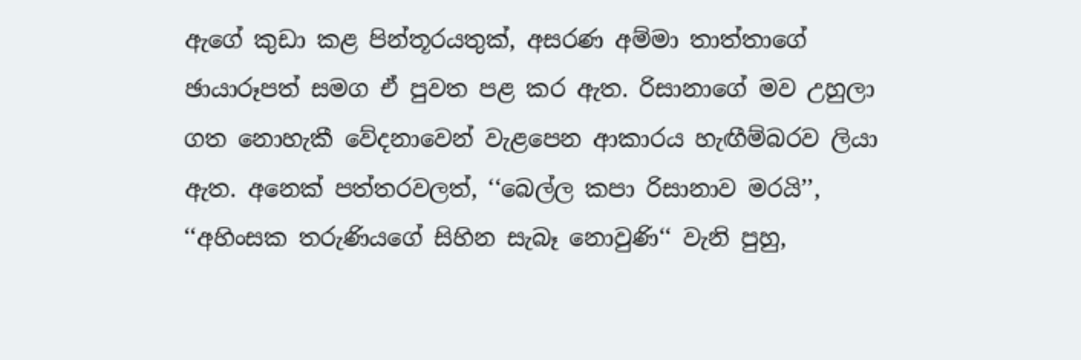ඇගේ කුඩා කළ පින්තූරයතුක්, අසරණ අම්මා තාත්තාගේ ඡායාරූපත් සමග ඒ පුවත පළ කර ඇත. රිසානාගේ මව උහුලා ගත නොහැකී වේදනාවෙන් වැළපෙන ආකාරය හැඟීම්බරව ලියා ඇත. අනෙක් පත්තරවලත්, ‘‘බෙල්ල කපා රිසානාව මරයි’’, ‘‘අහිංසක තරුණියගේ සිහින සැබෑ නොවුණි‘‘ වැනි පුහු,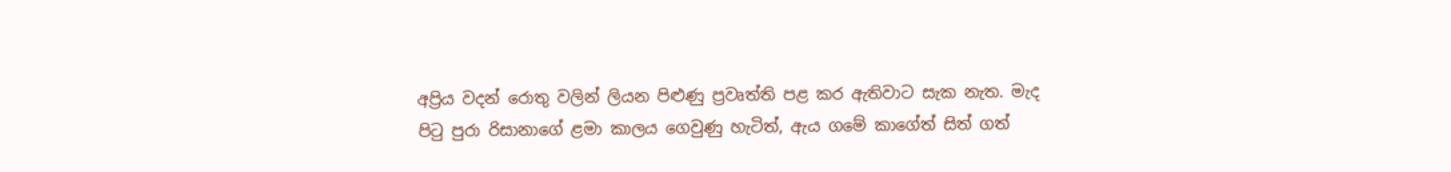අප්‍රිය වදන් රොතු වලින් ලියන පිළුණු ප්‍රවෘත්ති පළ කර ඇතිවාට සැක නැත. මැද පිටු පුරා රිසානාගේ ළමා කාලය ගෙවුණු හැටිත්, ඇය ගමේ කාගේත් සිත් ගත්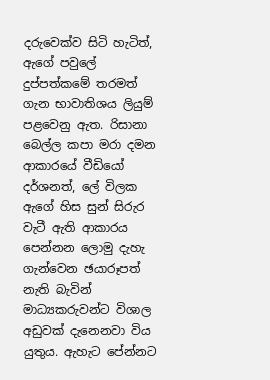දරුවෙක්ව සිටි හැටිත්, ඇගේ පවුලේ දුප්පත්කමේ තරමත් ගැන භාවාතිශය ලියුම් පළවෙනු ඇත. රිසානා බෙල්ල කපා මරා දමන ආකාරයේ වීඩියෝ දර්ශනත්, ලේ විලක ඇගේ හිස සුන් සිරුර වැටී ඇති ආකාරය පෙන්නන ලොමු දැහැ ගැන්වෙන ඡයාරූපත් නැති බැවින් මාධ්‍යකරුවන්ට විශාල අඩුවක් දැනෙනවා විය යුතුය. ඇහැට පේන්නට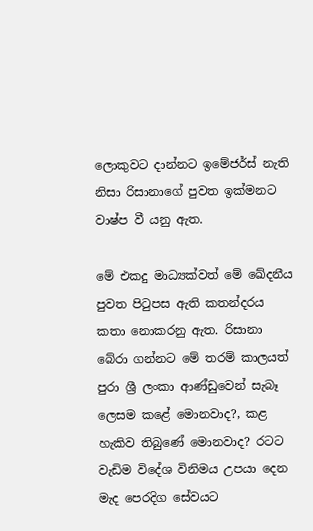ලොකුවට දාන්නට ඉමේජර්ස් නැති නිසා රිසානාගේ පුවත ඉක්මනට වාෂ්ප වී යනු ඇත.

මේ එකදු මාධ්‍යක්වත් මේ ඛේදනීය පුවත පිටුපස ඇති කතන්දරය කතා නොකරනු ඇත. රිසානා බේරා ගන්නට මේ තරම් කාලයත් පුරා ශ්‍රී ලංකා ආණ්ඩුවෙන් සැබෑ ලෙසම කළේ මොනවාද?, කළ හැකිව තිබුණේ මොනවාද? රටට වැඩිම විදේශ විනිමය උපයා දෙන මැද පෙරදිග සේවයට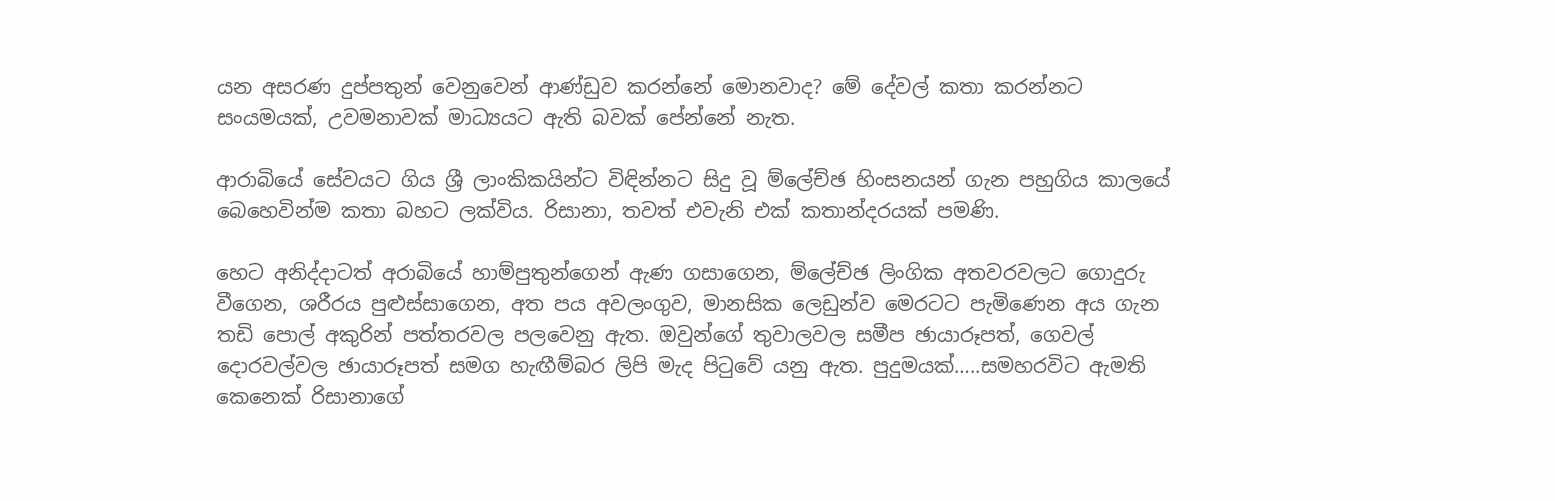යන අසරණ දුප්පතුන් වෙනුවෙන් ආණ්ඩුව කරන්නේ මොනවාද? මේ දේවල් කතා කරන්නට සංයමයක්, උවමනාවක් මාධ්‍යයට ඇති බවක් පේන්නේ නැත.

ආරාබියේ සේවයට ගිය ශ්‍රී ලාංකිකයින්ට විඳින්නට සිදු වූ ම්ලේච්ඡ හිංසනයන් ගැන පහුගිය කාලයේ බෙහෙවින්ම කතා බහට ලක්විය. රිසානා, තවත් එවැනි එක් කතාන්දරයක් පමණි.

හෙට අනිද්දාටත් අරාබියේ හාම්පුතුන්ගෙන් ඇණ ගසාගෙන, ම්ලේච්ඡ ලිංගික අතවරවලට ගොදුරු වීගෙන, ශරීරය පුළුස්සාගෙන, අත පය අවලංගුව, මානසික ලෙඩුන්ව මෙරටට පැමිණෙන අය ගැන තඩි පොල් අකුරින් පත්තරවල පලවෙනු ඇත. ඔවුන්ගේ තුවාලවල සමීප ඡායාරූපත්, ගෙවල් දොරවල්වල ඡායාරූපත් සමග හැඟීම්බර ලිපි මැද පිටුවේ යනු ඇත. පුදුමයක්…..සමහරවිට ඇමති කෙනෙක් රිසානාගේ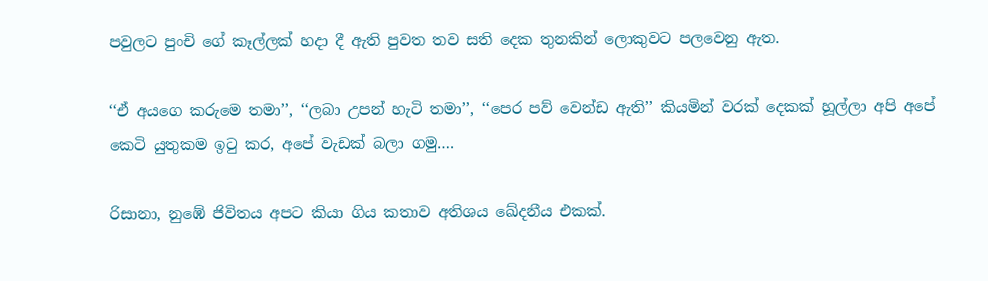පවුලට පුංචි ගේ කෑල්ලක් හදා දී ඇති පුවත තව සති දෙක තුනකින් ලොකුවට පලවෙනු ඇත.

‘‘ඒ අයගෙ කරුමෙ තමා’’, ‘‘ලබා උපන් හැටි තමා’’, ‘‘පෙර පව් වෙන්ඩ ඇති’’ කියමින් වරක් දෙකක් හූල්ලා අපි අපේ කෙටි යුතුකම ඉටු කර, අපේ වැඩක් බලා ගමු….

රිසානා, නුඹේ ජිවිතය අපට කියා ගිය කතාව අතිශය ඛේදනීය එකක්.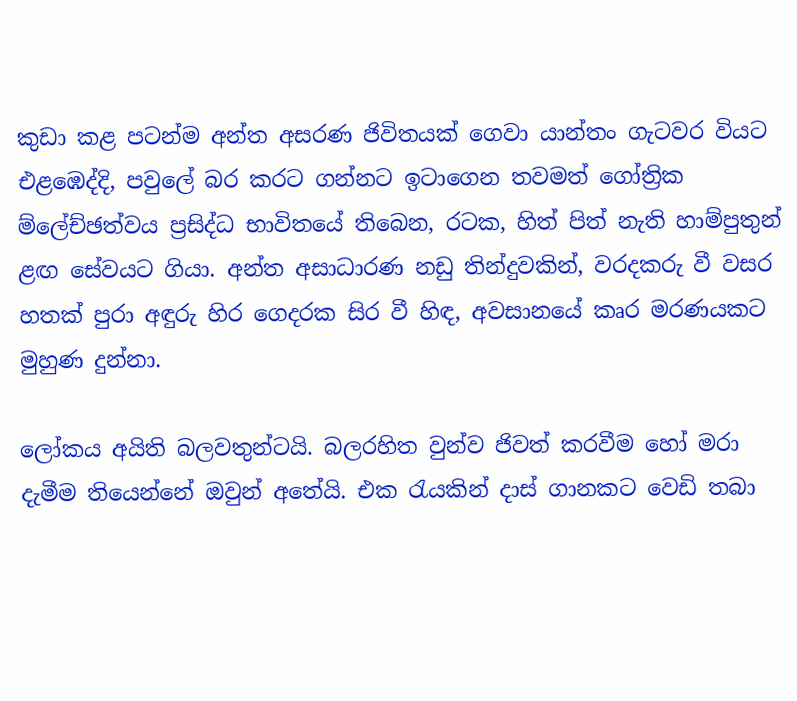කුඩා කළ පටන්ම අන්ත අසරණ ජිවිතයක් ගෙවා යාන්තං ගැටවර වියට එළඹෙද්දි, පවුලේ බර කරට ගන්නට ඉටාගෙන තවමත් ගෝත්‍රික ම්ලේච්ඡත්වය ප්‍රසිද්ධ භාවිතයේ තිබෙන, රටක, හිත් පිත් නැති හාම්පුතුන් ළඟ සේවයට ගියා. අන්ත අසාධාරණ නඩු තින්දුවකින්, වරදකරු වී වසර හතක් පුරා අඳුරු හිර ගෙදරක සිර වී හිඳ, අවසානයේ කෘර මරණයකට මුහුණ දුන්නා.

ලෝකය අයිති බලවතුන්ටයි. බලරහිත වුන්ව ජිවත් කරවීම හෝ මරා දැමීම තියෙන්නේ ඔවුන් අතේයි. එක රැයකින් දාස් ගානකට වෙඩි තබා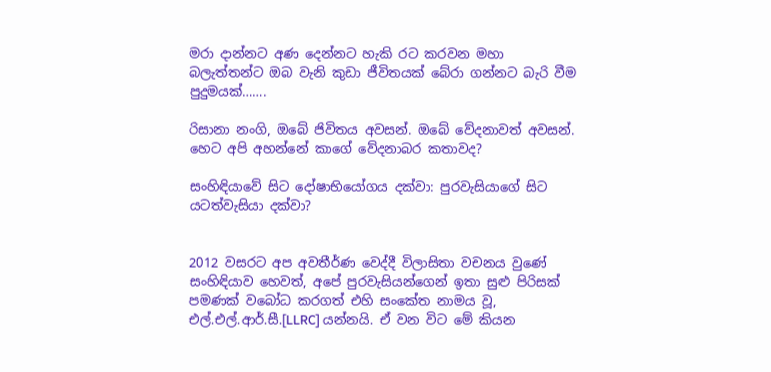මරා දාන්නට අණ දෙන්නට හැකි රට කරවන මහා බලැත්තන්ට ඔබ වැනි කුඩා ජීවිතයක් බේරා ගන්නට බැරි වීම පුදුමයක්…….

රිසානා නංගි, ඔබේ ජිවිතය අවසන්. ඔබේ වේදනාවත් අවසන්. හෙට අපි අහන්නේ කාගේ වේදනාබර කතාවද?

සංහිඳියාවේ සිට දෝෂාභියෝගය දක්වා: පුරවැසියාගේ සිට යටත්වැසියා දක්වා?


2012 වසරට අප අවතීර්ණ වෙද්දී විලාසිතා වචනය වුණේ සංහිඳියාව හෙවත්, අපේ පුරවැසියන්ගෙන් ඉතා සුළු පිරිසක් පමණක් වබෝධ කරගත් එහි සංකේත නාමය වූ, එල්.එල්.ආර්.සී.[LLRC] යන්නයි. ඒ වන විට මේ කියන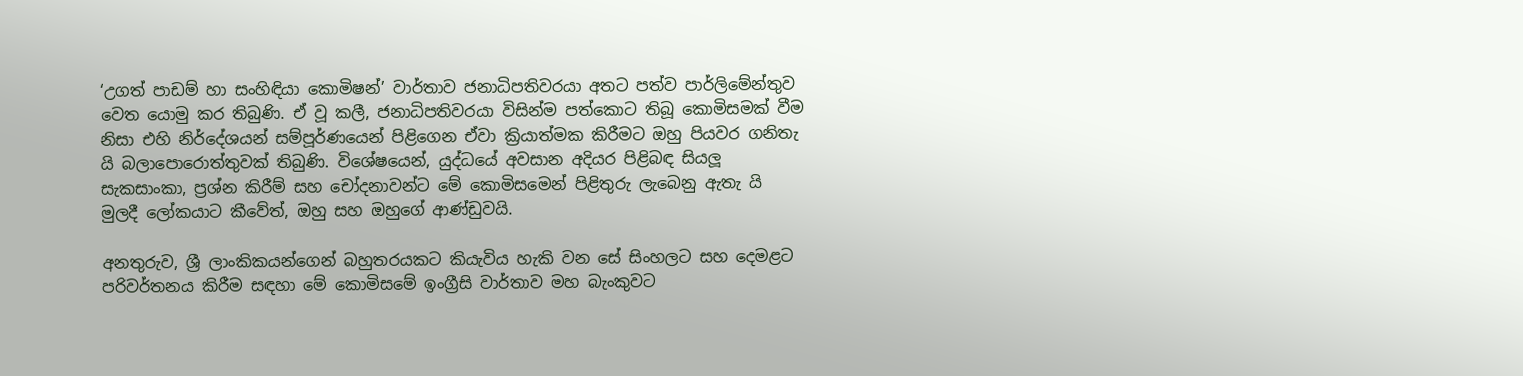‘උගත් පාඩම් හා සංහිඳියා කොමිෂන්’ වාර්තාව ජනාධිපතිවරයා අතට පත්ව පාර්ලිමේන්තුව වෙත යොමු කර තිබුණි. ඒ වූ කලී, ජනාධිපතිවරයා විසින්ම පත්කොට තිබූ කොමිසමක් වීම නිසා එහි නිර්දේශයන් සම්පූර්ණයෙන් පිළිගෙන ඒවා ක්‍රියාත්මක කිරීමට ඔහු පියවර ගනිතැ යි බලාපොරොත්තුවක් තිබුණි. විශේෂයෙන්, යුද්ධයේ අවසාන අදියර පිළිබඳ සියලූ සැකසාංකා, ප්‍රශ්න කිරීම් සහ චෝදනාවන්ට මේ කොමිසමෙන් පිළිතුරු ලැබෙනු ඇතැ යි මුලදී ලෝකයාට කීවේත්, ඔහු සහ ඔහුගේ ආණ්ඩුවයි.

අනතුරුව, ශ්‍රී ලාංකිකයන්ගෙන් බහුතරයකට කියැවිය හැකි වන සේ සිංහලට සහ දෙමළට පරිවර්තනය කිරීම සඳහා මේ කොමිසමේ ඉංග්‍රීසි වාර්තාව මහ බැංකුවට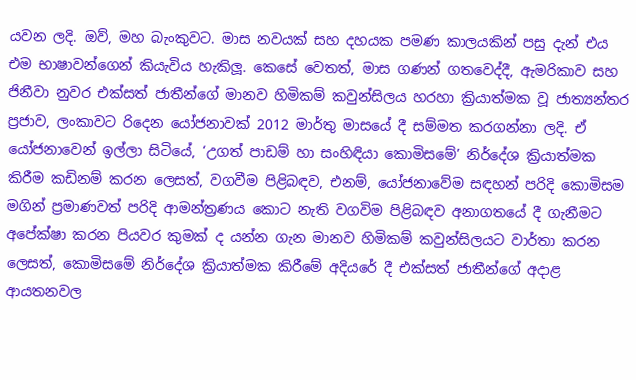යවන ලදි. ඔව්, මහ බැංකුවට. මාස නවයක් සහ දහයක පමණ කාලයකින් පසු දැන් එය එම භාෂාවන්ගෙන් කියැවිය හැකිලූ. කෙසේ වෙතත්, මාස ගණන් ගතවෙද්දී, ඇමරිකාව සහ ජිනීවා නුවර එක්සත් ජාතීන්ගේ මානව හිමිකම් කවුන්සිලය හරහා ක්‍රියාත්මක වූ ජාත්‍යන්තර ප්‍රජාව, ලංකාවට රිදෙන යෝජනාවක් 2012 මාර්තු මාසයේ දී සම්මත කරගන්නා ලදි. ඒ යෝජනාවෙන් ඉල්ලා සිටියේ, ‘උගත් පාඩම් හා සංහිඳියා කොමිසමේ’ නිර්දේශ ක්‍රියාත්මක කිරීම කඩිනම් කරන ලෙසත්, වගවීම පිළිබඳව, එනම්, යෝජනාවේම සඳහන් පරිදි කොමිසම මගින් ප්‍රමාණවත් පරිදි ආමන්ත්‍රණය කොට නැති වගවිම පිළිබඳව අනාගතයේ දී ගැනීමට අපේක්ෂා කරන පියවර කුමක් ද යන්න ගැන මානව හිමිකම් කවුන්සිලයට වාර්තා කරන ලෙසත්, කොමිසමේ නිර්දේශ ක්‍රියාත්මක කිරීමේ අදියරේ දී එක්සත් ජාතීන්ගේ අදාළ ආයතනවල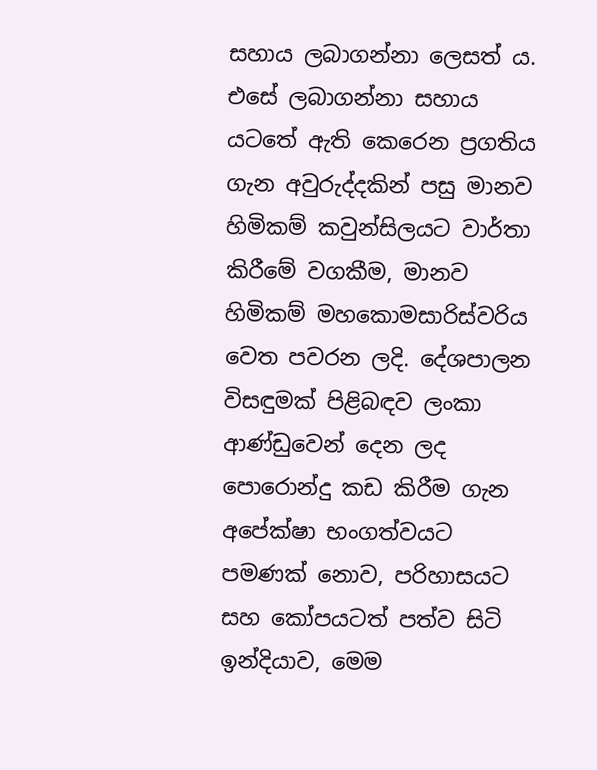සහාය ලබාගන්නා ලෙසත් ය. එසේ ලබාගන්නා සහාය යටතේ ඇති කෙරෙන ප්‍රගතිය ගැන අවුරුද්දකින් පසු මානව හිමිකම් කවුන්සිලයට වාර්තා කිරීමේ වගකීම, මානව හිමිකම් මහකොමසාරිස්වරිය වෙත පවරන ලදි. දේශපාලන විසඳුමක් පිළිබඳව ලංකා ආණ්ඩුවෙන් දෙන ලද පොරොන්දු කඩ කිරීම ගැන අපේක්ෂා භංගත්වයට පමණක් නොව, පරිහාසයට සහ කෝපයටත් පත්ව සිටි ඉන්දියාව, මෙම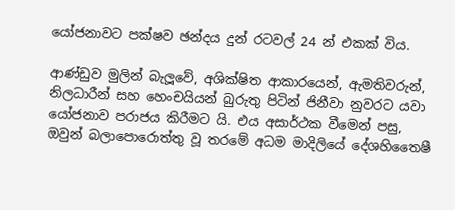යෝජනාවට පක්ෂව ඡන්දය දුන් රටවල් 24 න් එකක් විය.

ආණ්ඩුව මුලින් බැලූවේ, අශික්ෂිත ආකාරයෙන්, ඇමතිවරුන්, නිලධාරීන් සහ හෙංචයියන් බුරුතු පිටින් ජිනීවා නුවරට යවා යෝජනාව පරාජය කිරීමට යි. එය අසාර්ථක වීමෙන් පසු, ඔවුන් බලාපොරොත්තු වූ තරමේ අධම මාදිලියේ දේශහිතෛෂී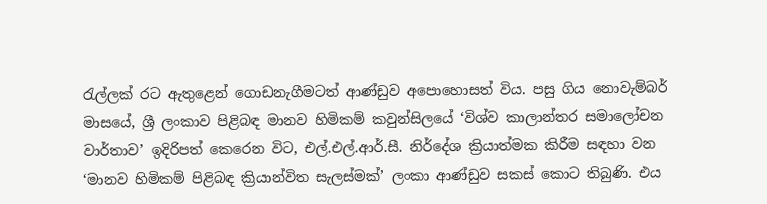රැල්ලක් රට ඇතුළෙන් ගොඩනැගීමටත් ආණ්ඩුව අපොහොසත් විය. පසු ගිය නොවැම්බර් මාසයේ, ශ්‍රී ලංකාව පිළිබඳ මානව හිමිකම් කවුන්සිලයේ ‘විශ්ව කාලාන්තර සමාලෝචන වාර්තාව’ ඉදිරිපත් කෙරෙන විට, එල්.එල්.ආර්.සී. නිර්දේශ ක්‍රියාත්මක කිරීම සඳහා වන ‘මානව හිමිකම් පිළිබඳ ක්‍රියාන්විත සැලස්මක්’ ලංකා ආණ්ඩුව සකස් කොට තිබුණි. එය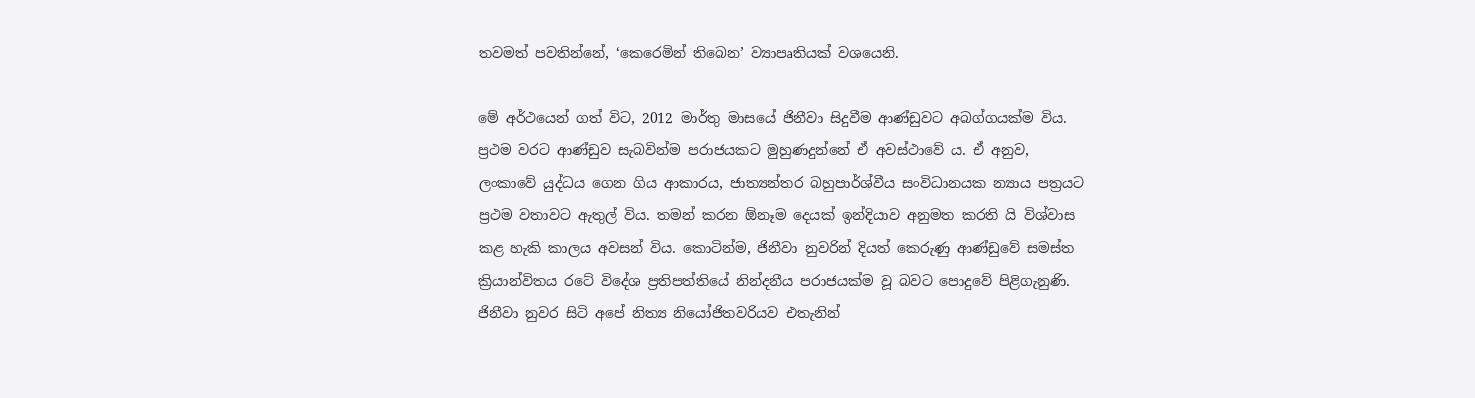තවමත් පවතින්නේ, ‘කෙරෙමින් තිබෙන’ ව්‍යාපෘතියක් වශයෙනි.

මේ අර්ථයෙන් ගත් විට, 2012 මාර්තු මාසයේ ජිනීවා සිදුවීම ආණ්ඩුවට අබග්ගයක්ම විය. ප්‍රථම වරට ආණ්ඩුව සැබවින්ම පරාජයකට මුහුණදුන්නේ ඒ අවස්ථාවේ ය. ඒ අනුව, ලංකාවේ යුද්ධය ගෙන ගිය ආකාරය, ජාත්‍යන්තර බහුපාර්ශ්වීය සංවිධානයක න්‍යාය පත්‍රයට ප්‍රථම වතාවට ඇතුල් විය. තමන් කරන ඕනෑම දෙයක් ඉන්දියාව අනුමත කරති යි විශ්වාස කළ හැකි කාලය අවසන් විය. කොටින්ම, ජිනීවා නුවරින් දියත් කෙරුණු ආණ්ඩුවේ සමස්ත ක්‍රියාන්විතය රටේ විදේශ ප්‍රතිපත්තියේ නින්දනීය පරාජයක්ම වූ බවට පොදුවේ පිළිගැනුණි. ජිනීවා නුවර සිටි අපේ නිත්‍ය නියෝජිතවරියව එතැනින්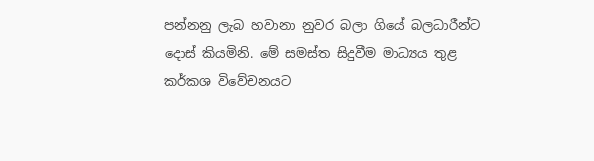පන්නනු ලැබ හවානා නුවර බලා ගියේ බලධාරීන්ට දොස් කියමිනි. මේ සමස්ත සිදුවීම මාධ්‍යය තුළ කර්කශ විවේචනයට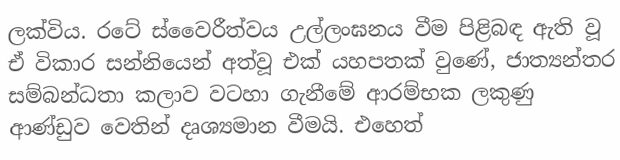ලක්විය. රටේ ස්වෛරීත්වය උල්ලංඝනය වීම පිළිබඳ ඇති වූ ඒ විකාර සන්නියෙන් අත්වූ එක් යහපතක් වුණේ, ජාත්‍යන්තර සම්බන්ධතා කලාව වටහා ගැනීමේ ආරම්භක ලකුණු ආණ්ඩුව වෙතින් දෘශ්‍යමාන වීමයි. එහෙත්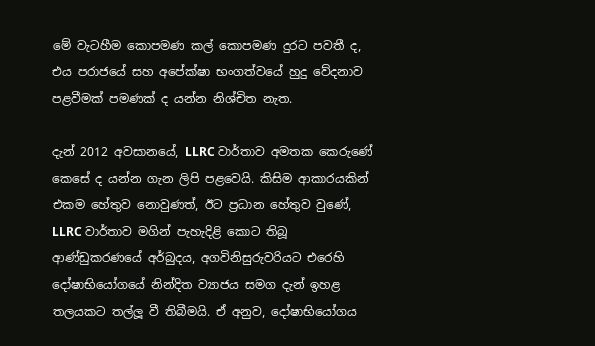මේ වැටහීම කොපමණ කල් කොපමණ දුරට පවතී ද, එය පරාජයේ සහ අපේක්ෂා භංගත්වයේ හුදු වේදනාව පළවීමක් පමණක් ද යන්න නිශ්චිත නැත.

දැන් 2012 අවසානයේ, LLRC වාර්තාව අමතක කෙරුණේ කෙසේ ද යන්න ගැන ලිපි පළවෙයි. කිසිම ආකාරයකින් එකම හේතුව නොවුණත්, ඊට ප්‍රධාන හේතුව වුණේ, LLRC වාර්තාව මගින් පැහැදිළි කොට තිබූ ආණ්ඩුකරණයේ අර්බුදය, අගවිනිසුරුවරියට එරෙහි දෝෂාභියෝගයේ නින්දිත ව්‍යාජය සමග දැන් ඉහළ තලයකට තල්ලූ වී තිබීමයි. ඒ අනුව, දෝෂාභියෝගය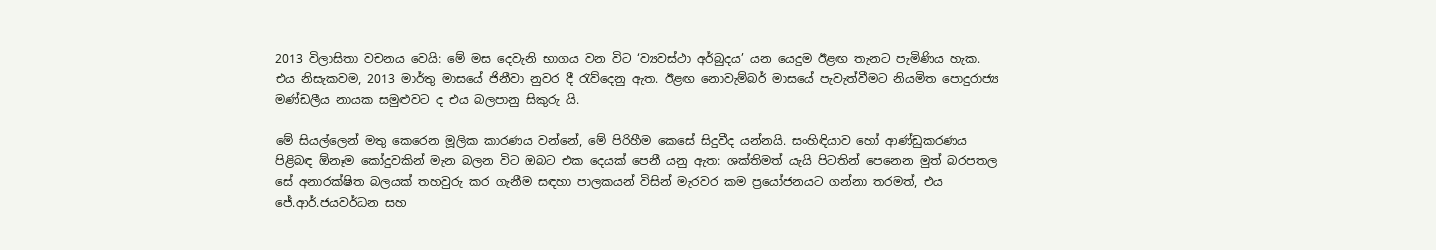2013 විලාසිතා වචනය වෙයි: මේ මස දෙවැනි භාගය වන විට ‘ව්‍යවස්ථා අර්බුදය’ යන යෙදුම ඊළඟ තැනට පැමිණිය හැක. එය නිසැකවම, 2013 මාර්තු මාසයේ ජිනීවා නුවර දී රැව්දෙනු ඇත. ඊළඟ නොවැම්බර් මාසයේ පැවැත්වීමට නියමිත පොදුරාජ්‍ය මණ්ඩලීය නායක සමුළුවට ද එය බලපානු සිකුරු යි.

මේ සියල්ලෙන් මතු කෙරෙන මූලික කාරණය වන්නේ, මේ පිරිහීම කෙසේ සිදුවීද යන්නයි. සංහිඳියාව හෝ ආණ්ඩුකරණය පිළිබඳ ඕනෑම කෝදුවකින් මැන බලන විට ඔබට එක දෙයක් පෙනී යනු ඇත: ශක්තිමත් යැයි පිටතින් පෙනෙන මුත් බරපතල සේ අනාරක්ෂිත බලයක් තහවුරු කර ගැනීම සඳහා පාලකයන් විසින් මැරවර කම ප්‍රයෝජනයට ගන්නා තරමත්, එය ජේ.ආර්.ජයවර්ධන සහ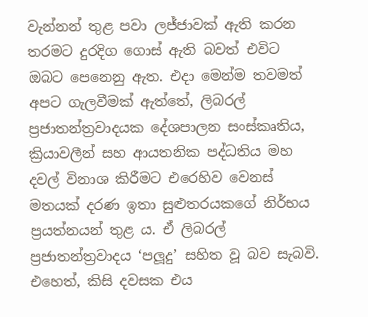වැන්නන් තුළ පවා ලජ්ජාවක් ඇති කරන තරමට දුරදිග ගොස් ඇති බවත් එවිට ඔබට පෙනෙනු ඇත. එදා මෙන්ම තවමත් අපට ගැලවීමක් ඇත්තේ, ලිබරල් ප්‍රජාතන්ත්‍රවාදයක දේශපාලන සංස්කෘතිය, ක්‍රියාවලීන් සහ ආයතනික පද්ධතිය මහ දවල් විනාශ කිරීමට එරෙහිව වෙනස් මතයක් දරණ ඉතා සුළුතරයකගේ නිර්භය ප්‍රයත්නයන් තුළ ය. ඒ ලිබරල් ප්‍රජාතන්ත්‍රවාදය ‘පලූදු’ සහිත වූ බව සැබවි. එහෙත්, කිසි දවසක එය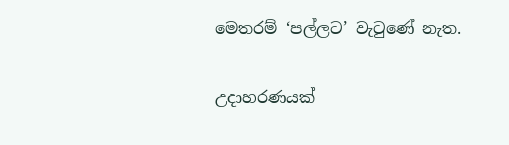මෙතරම් ‘පල්ලට’ වැටුණේ නැත.

උදාහරණයක්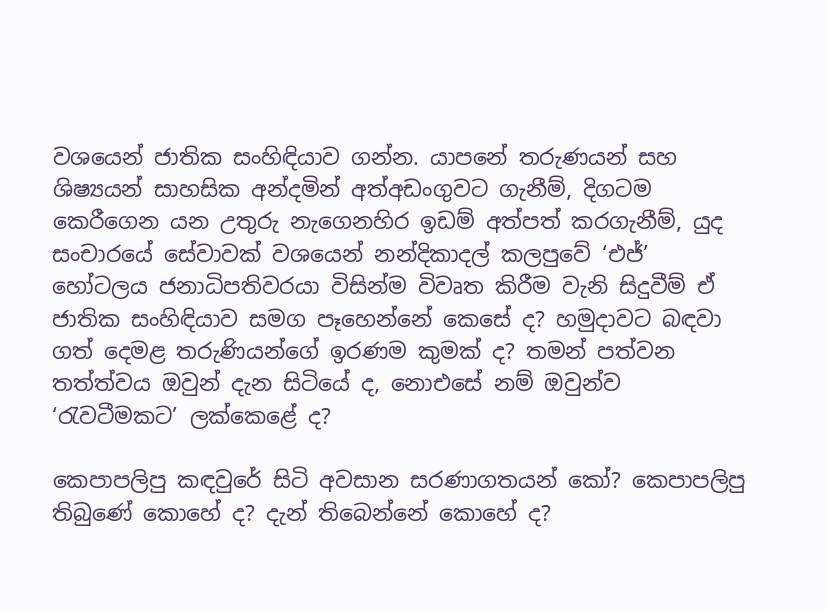වශයෙන් ජාතික සංහිඳියාව ගන්න. යාපනේ තරුණයන් සහ ශිෂ්‍යයන් සාහසික අන්දමින් අත්අඩංගුවට ගැනීම්, දිගටම කෙරීගෙන යන උතුරු නැගෙනහිර ඉඩම් අත්පත් කරගැනීම්, යුද සංචාරයේ සේවාවක් වශයෙන් නන්දිකාදල් කලපුවේ ‘එජ්’ හෝටලය ජනාධිපතිවරයා විසින්ම විවෘත කිරීම වැනි සිදුවීම් ඒ ජාතික සංහිඳියාව සමග පෑහෙන්නේ කෙසේ ද? හමුදාවට බඳවා ගත් දෙමළ තරුණියන්ගේ ඉරණම කුමක් ද? තමන් පත්වන තත්ත්වය ඔවුන් දැන සිටියේ ද, නොඑසේ නම් ඔවුන්ව ‘රැවටීමකට’ ලක්කෙළේ ද?

කෙපාපලිපු කඳවුරේ සිටි අවසාන සරණාගතයන් කෝ? කෙපාපලිපු තිබුණේ කොහේ ද? දැන් තිබෙන්නේ කොහේ ද?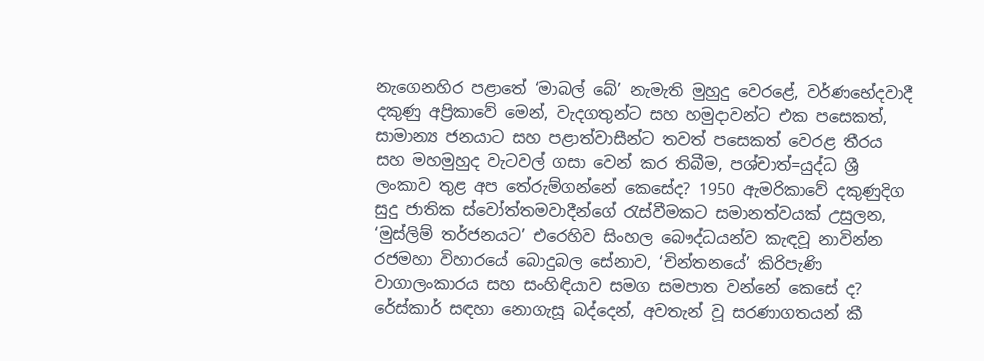නැගෙනහිර පළාතේ ‘මාබල් බේ’ නැමැති මුහුදු වෙරළේ, වර්ණභේදවාදී දකුණු අප්‍රිකාවේ මෙන්, වැදගතුන්ට සහ හමුදාවන්ට එක පසෙකත්, සාමාන්‍ය ජනයාට සහ පළාත්වාසීන්ට තවත් පසෙකත් වෙරළ තීරය සහ මහමුහුද වැටවල් ගසා වෙන් කර තිබීම, පශ්චාත්=යුද්ධ ශ්‍රී ලංකාව තුළ අප තේරුම්ගන්නේ කෙසේද? 1950 ඇමරිකාවේ දකුණුදිග සුදු ජාතික ස්වෝත්තමවාදීන්ගේ රැස්වීමකට සමානත්වයක් උසුලන, ‘මුස්ලිම් තර්ජනයට’ එරෙහිව සිංහල බෞද්ධයන්ව කැඳවූ නාවින්න රජමහා විහාරයේ බොදුබල සේනාව, ‘චින්තනයේ’ කිරිපැණි වාගාලංකාරය සහ සංහිඳියාව සමග සමපාත වන්නේ කෙසේ ද? රේස්කාර් සඳහා නොගැසූ බද්දෙන්, අවතැන් වූ සරණාගතයන් කී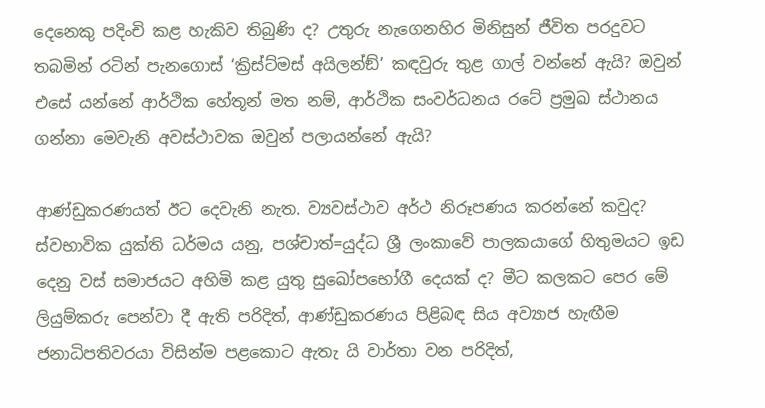දෙනෙකු පදිංචි කළ හැකිව තිබුණි ද? උතුරු නැගෙනහිර මිනිසුන් ජීවිත පරදුවට තබමින් රටින් පැනගොස් ‘ක්‍රිස්ට්මස් අයිලන්ඞ්’ කඳවුරු තුළ ගාල් වන්නේ ඇයි? ඔවුන් එසේ යන්නේ ආර්ථික හේතූන් මත නම්, ආර්ථික සංවර්ධනය රටේ ප්‍රමුඛ ස්ථානය ගන්නා මෙවැනි අවස්ථාවක ඔවුන් පලායන්නේ ඇයි?

ආණ්ඩුකරණයත් ඊට දෙවැනි නැත. ව්‍යවස්ථාව අර්ථ නිරූපණය කරන්නේ කවුද? ස්වභාවික යුක්ති ධර්මය යනු, පශ්චාත්=යුද්ධ ශ්‍රී ලංකාවේ පාලකයාගේ හිතුමයට ඉඩ දෙනු වස් සමාජයට අහිමි කළ යුතු සුඛෝපභෝගී දෙයක් ද? මීට කලකට පෙර මේ ලියුම්කරු පෙන්වා දී ඇති පරිදිත්, ආණ්ඩුකරණය පිළිබඳ සිය අව්‍යාජ හැඟීම ජනාධිපතිවරයා විසින්ම පළකොට ඇතැ යි වාර්තා වන පරිදිත්,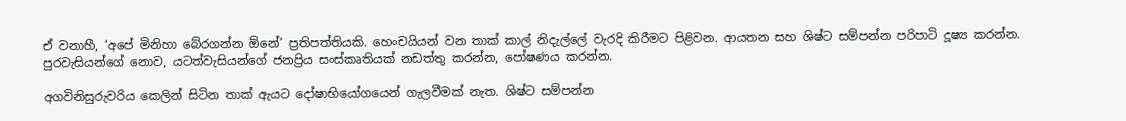ඒ වනාහී, ‘අපේ මිනිහා බේරගන්න ඕනේ’ ප්‍රතිපත්තියකි. හෙංචයියන් වන තාක් කාල් නිදැල්ලේ වැරදි කිරීමට පිළිවන. ආයතන සහ ශිෂ්ට සම්පන්න පරිපාටි දූෂ්‍ය කරන්න. පුරවැසියන්ගේ නොව, යටත්වැසියන්ගේ ජනප්‍රිය සංස්කෘතියක් නඩත්තු කරන්න, පෝෂණය කරන්න.

අගවිනිසුරුවරිය කෙලින් සිටින තාක් ඇයට දෝෂාභියෝගයෙන් ගැලවීමක් නැත. ශිෂ්ට සම්පන්න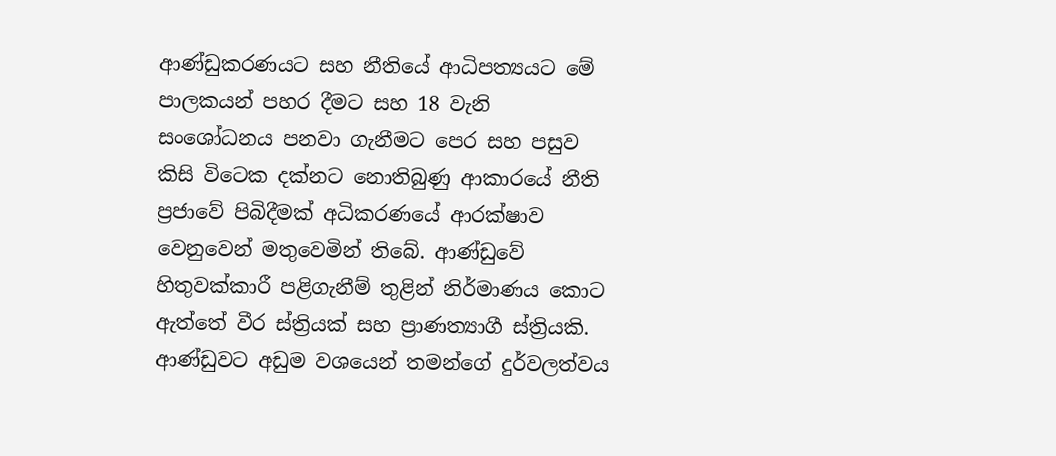ආණ්ඩුකරණයට සහ නීතියේ ආධිපත්‍යයට මේ පාලකයන් පහර දීමට සහ 18 වැනි සංශෝධනය පනවා ගැනීමට පෙර සහ පසුව කිසි විටෙක දක්නට නොතිබුණු ආකාරයේ නීති ප්‍රජාවේ පිබිදීමක් අධිකරණයේ ආරක්ෂාව වෙනුවෙන් මතුවෙමින් තිබේ. ආණ්ඩුවේ හිතුවක්කාරී පළිගැනීම් තුළින් නිර්මාණය කොට ඇත්තේ වීර ස්ත්‍රියක් සහ ප්‍රාණත්‍යාගී ස්ත්‍රියකි. ආණ්ඩුවට අඩුම වශයෙන් තමන්ගේ දුර්වලත්වය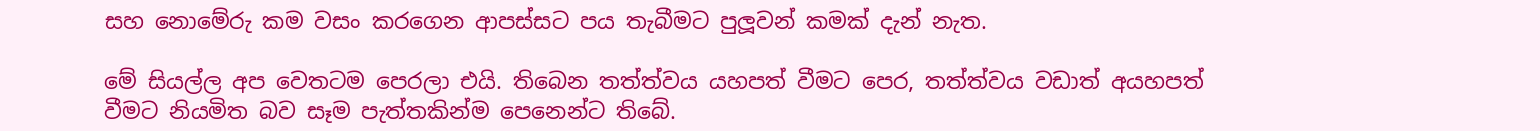සහ නොමේරු කම වසං කරගෙන ආපස්සට පය තැබීමට පුලූවන් කමක් දැන් නැත.

මේ සියල්ල අප වෙතටම පෙරලා එයි. තිබෙන තත්ත්වය යහපත් වීමට පෙර, තත්ත්වය වඩාත් අයහපත් වීමට නියමිත බව සෑම පැත්තකින්ම පෙනෙන්ට තිබේ.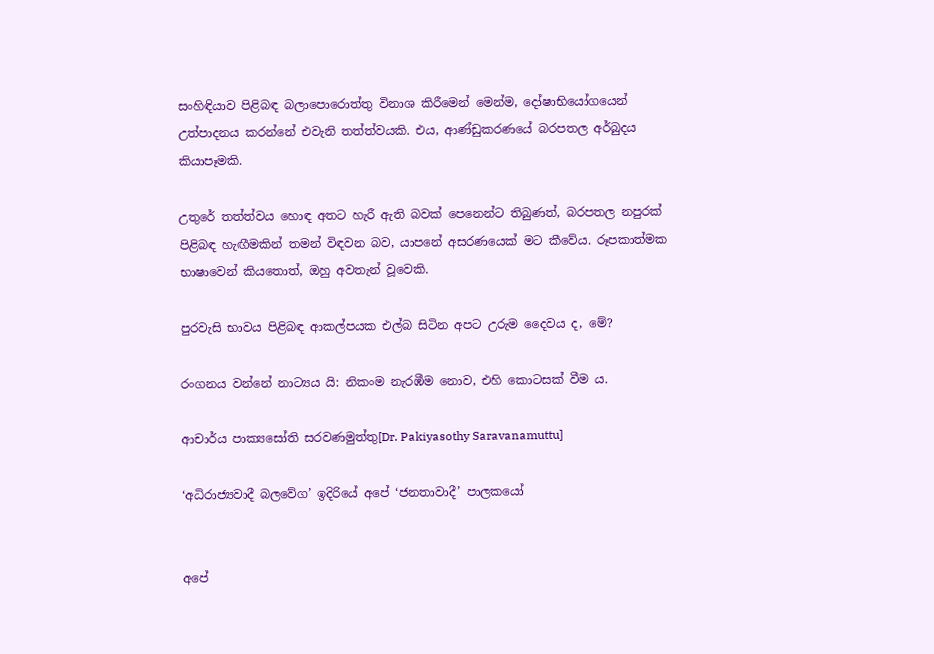සංහිඳියාව පිළිබඳ බලාපොරොත්තු විනාශ කිරීමෙන් මෙන්ම, දෝෂාභියෝගයෙන් උත්පාදනය කරන්නේ එවැනි තත්ත්වයකි. එය, ආණ්ඩුකරණයේ බරපතල අර්බුදය කියාපෑමකි.

උතුරේ තත්ත්වය හොඳ අතට හැරී ඇති බවක් පෙනෙන්ට තිබුණත්, බරපතල නපුරක් පිළිබඳ හැඟීමකින් තමන් විඳවන බව, යාපනේ අසරණයෙක් මට කීවේය. රූපකාත්මක භාෂාවෙන් කියතොත්, ඔහු අවතැන් වූවෙකි.

පුරවැසි භාවය පිළිබඳ ආකල්පයක එල්බ සිටින අපට උරුම දෛවය ද, මේ?

රංගනය වන්නේ නාට්‍යය යි: නිකංම නැරඹීම නොව, එහි කොටසක් වීම ය.

ආචාර්ය පාක්‍යසෝති සරවණමුත්තු[Dr. Pakiyasothy Saravanamuttu]

‘අධිරාජ්‍යවාදී බලවේග’ ඉදිරියේ අපේ ‘ජනතාවාදී’ පාලකයෝ


අපේ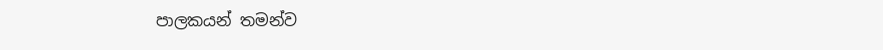පාලකයන් තමන්ව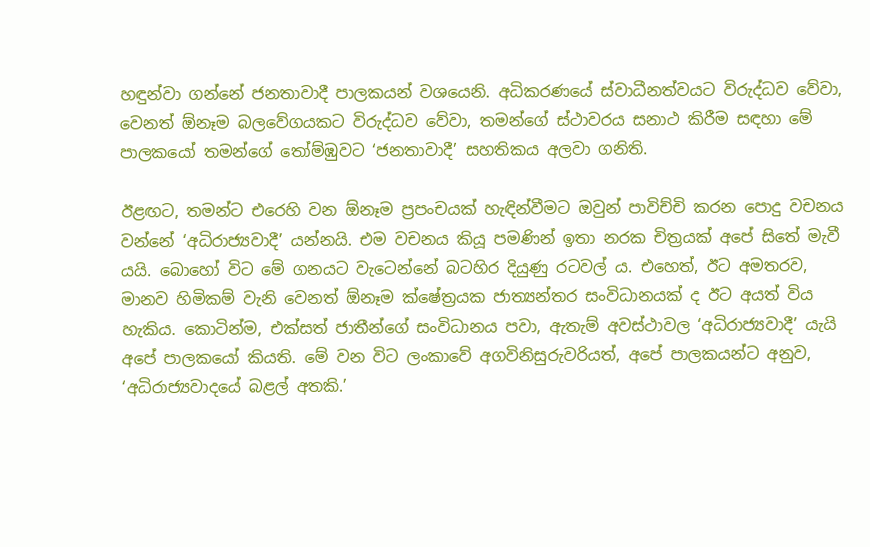හඳුන්වා ගන්නේ ජනතාවාදී පාලකයන් වශයෙනි. අධිකරණයේ ස්වාධීනත්වයට විරුද්ධව වේවා, වෙනත් ඕනෑම බලවේගයකට විරුද්ධව වේවා, තමන්ගේ ස්ථාවරය සනාථ කිරීම සඳහා මේ පාලකයෝ තමන්ගේ තෝම්ඹුවට ‘ජනතාවාදී’ සහතිකය අලවා ගනිති.

ඊළඟට, තමන්ට එරෙහි වන ඕනෑම ප්‍රපංචයක් හැඳින්වීමට ඔවුන් පාවිච්චි කරන පොදු වචනය වන්නේ ‘අධිරාජ්‍යවාදී’ යන්නයි. එම වචනය කියූ පමණින් ඉතා නරක චිත්‍රයක් අපේ සිතේ මැවී යයි. බොහෝ විට මේ ගනයට වැටෙන්නේ බටහිර දියුණු රටවල් ය. එහෙත්, ඊට අමතරව, මානව හිමිකම් වැනි වෙනත් ඕනෑම ක්ෂේත්‍රයක ජාත්‍යන්තර සංවිධානයක් ද ඊට අයත් විය හැකිය. කොටින්ම, එක්සත් ජාතීන්ගේ සංවිධානය පවා, ඇතැම් අවස්ථාවල ‘අධිරාජ්‍යවාදී’ යැයි අපේ පාලකයෝ කියති. මේ වන විට ලංකාවේ අගවිනිසුරුවරියත්, අපේ පාලකයන්ට අනුව, ‘අධිරාජ්‍යවාදයේ බළල් අතකි.’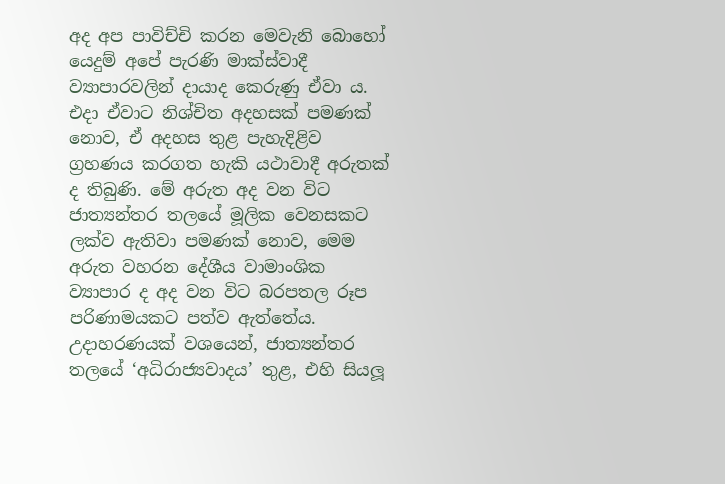අද අප පාවිච්චි කරන මෙවැනි බොහෝ යෙදුම් අපේ පැරණි මාක්ස්වාදී ව්‍යාපාරවලින් දායාද කෙරුණු ඒවා ය. එදා ඒවාට නිශ්චිත අදහසක් පමණක් නොව, ඒ අදහස තුළ පැහැදිළිව ග්‍රහණය කරගත හැකි යථාවාදී අරුතක් ද තිබුණි. මේ අරුත අද වන විට ජාත්‍යන්තර තලයේ මූලික වෙනසකට ලක්ව ඇතිවා පමණක් නොව, මෙම අරුත වහරන දේශීය වාමාංශික ව්‍යාපාර ද අද වන විට බරපතල රූප පරිණාමයකට පත්ව ඇත්තේය. උදාහරණයක් වශයෙන්, ජාත්‍යන්තර තලයේ ‘අධිරාජ්‍යවාදය’ තුළ, එහි සියලූ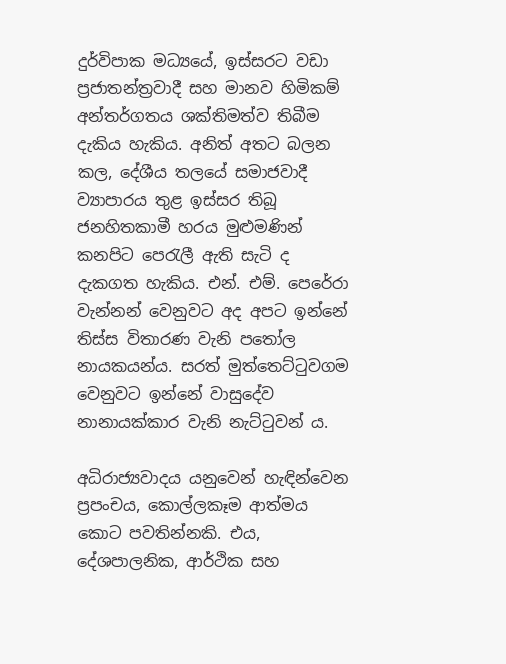දුර්විපාක මධ්‍යයේ, ඉස්සරට වඩා ප්‍රජාතන්ත්‍රවාදී සහ මානව හිමිකම් අන්තර්ගතය ශක්තිමත්ව තිබීම දැකිය හැකිය. අනිත් අතට බලන කල, දේශීය තලයේ සමාජවාදී ව්‍යාපාරය තුළ ඉස්සර තිබූ ජනහිතකාමී හරය මුළුමණින් කනපිට පෙරැලී ඇති සැටි ද දැකගත හැකිය. එන්. එම්. පෙරේරා වැන්නන් වෙනුවට අද අපට ඉන්නේ තිස්ස විතාරණ වැනි පතෝල නායකයන්ය. සරත් මුත්තෙට්ටුවගම වෙනුවට ඉන්නේ වාසුදේව නානායක්කාර වැනි නැට්ටුවන් ය.

අධිරාජ්‍යවාදය යනුවෙන් හැඳින්වෙන ප්‍රපංචය, කොල්ලකෑම ආත්මය කොට පවතින්නකි. එය, දේශපාලනික, ආර්ථික සහ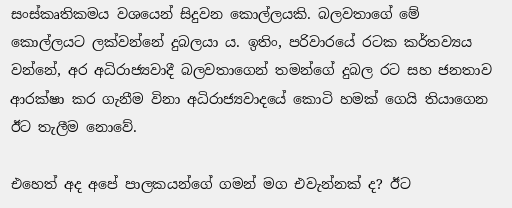සංස්කෘතිකමය වශයෙන් සිදුවන කොල්ලයකි. බලවතාගේ මේ කොල්ලයට ලක්වන්නේ දුබලයා ය. ඉතිං, පරිවාරයේ රටක කර්තව්‍යය වන්නේ, අර අධිරාජ්‍යවාදී බලවතාගෙන් තමන්ගේ දුබල රට සහ ජනතාව ආරක්ෂා කර ගැනීම විනා අධිරාජ්‍යවාදයේ කොටි හමක් ගෙයි තියාගෙන ඊට තැලීම නොවේ.

එහෙත් අද අපේ පාලකයන්ගේ ගමන් මග එවැන්නක් ද? ඊට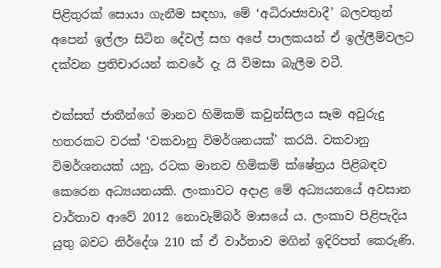පිළිතුරක් සොයා ගැනීම සඳහා, මේ ‘අධිරාජ්‍යවාදී’ බලවතුන් අපෙන් ඉල්ලා සිටින දේවල් සහ අපේ පාලකයන් ඒ ඉල්ලීම්වලට දක්වන ප්‍රතිචාරයන් කවරේ දැ යි විමසා බැලීම වටී.

එක්සත් ජාතීන්ගේ මානව හිමිකම් කවුන්සිලය සෑම අවුරුදු හතරකට වරක් ‘වකවානු විමර්ශනයක්’ කරයි. වකවානු විමර්ශනයක් යනු, රටක මානව හිමිකම් ක්ෂේත්‍රය පිළිබඳව කෙරෙන අධ්‍යයනයකි. ලංකාවට අදාළ මේ අධ්‍යයනයේ අවසාන වාර්තාව ආවේ 2012 නොවැම්බර් මාසයේ ය. ලංකාව පිළිපැදිය යුතු බවට නිර්දේශ 210 ක් ඒ වාර්තාව මගින් ඉදිරිපත් කෙරුණි.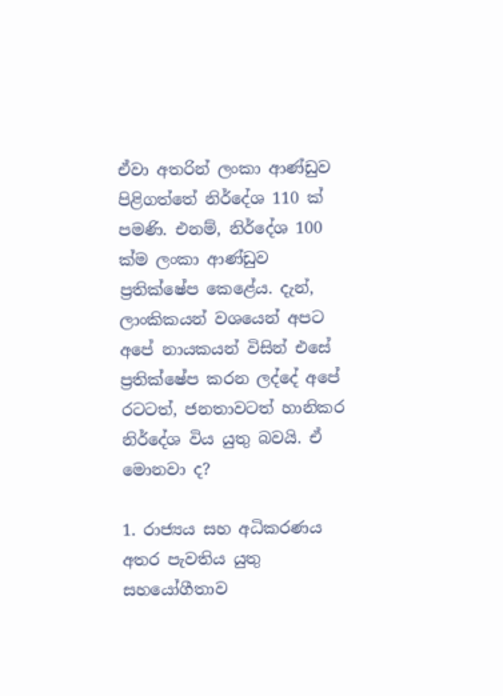ඒවා අතරින් ලංකා ආණ්ඩුව පිළිගත්තේ නිර්දේශ 110 ක් පමණි. එනම්, නිර්දේශ 100 ක්ම ලංකා ආණ්ඩුව ප්‍රතික්ෂේප කෙළේය. දැන්, ලාංකිකයන් වශයෙන් අපට අපේ නායකයන් විසින් එසේ ප්‍රතික්ෂේප කරන ලද්දේ අපේ රටටත්, ජනතාවටත් හානිකර නිර්දේශ විය යුතු බවයි. ඒ මොනවා ද?

1. රාජ්‍යය සහ අධිකරණය අතර පැවතිය යුතු සහයෝගීතාව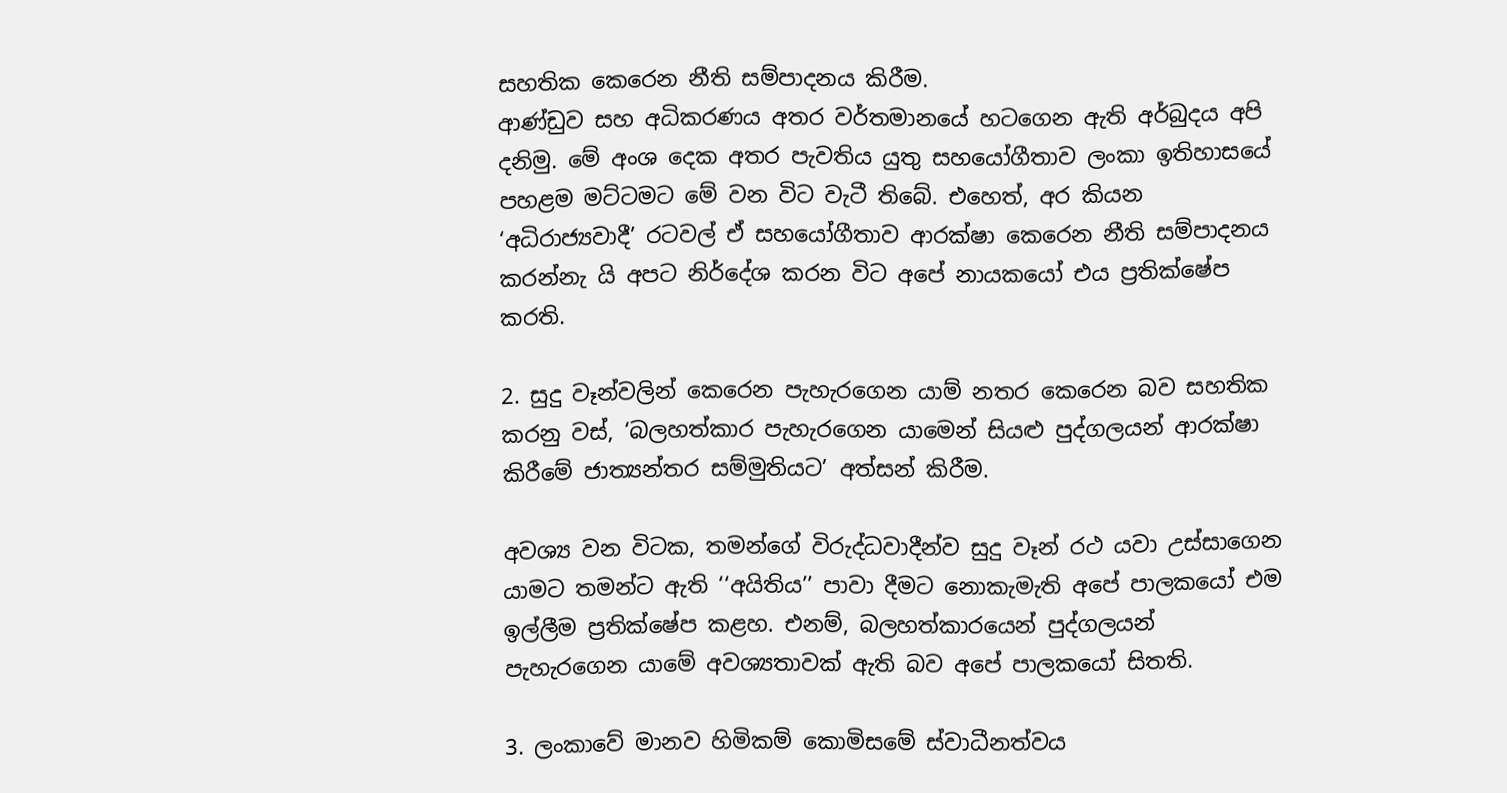සහතික කෙරෙන නීති සම්පාදනය කිරීම.
ආණ්ඩුව සහ අධිකරණය අතර වර්තමානයේ හටගෙන ඇති අර්බුදය අපි දනිමු. මේ අංශ දෙක අතර පැවතිය යුතු සහයෝගීතාව ලංකා ඉතිහාසයේ පහළම මට්ටමට මේ වන විට වැටී තිබේ. එහෙත්, අර කියන ‘අධිරාජ්‍යවාදී’ රටවල් ඒ සහයෝගීතාව ආරක්ෂා කෙරෙන නීති සම්පාදනය කරන්නැ යි අපට නිර්දේශ කරන විට අපේ නායකයෝ එය ප්‍රතික්ෂේප කරති.

2. සුදු වෑන්වලින් කෙරෙන පැහැරගෙන යාම් නතර කෙරෙන බව සහතික කරනු වස්, ‘බලහත්කාර පැහැරගෙන යාමෙන් සියළු පුද්ගලයන් ආරක්ෂා කිරීමේ ජාත්‍යන්තර සම්මුතියට’ අත්සන් කිරීම.

අවශ්‍ය වන විටක, තමන්ගේ විරුද්ධවාදීන්ව සුදු වෑන් රථ යවා උස්සාගෙන යාමට තමන්ට ඇති ‘‘අයිතිය’’ පාවා දීමට නොකැමැති අපේ පාලකයෝ එම ඉල්ලීම ප්‍රතික්ෂේප කළහ. එනම්, බලහත්කාරයෙන් පුද්ගලයන් පැහැරගෙන යාමේ අවශ්‍යතාවක් ඇති බව අපේ පාලකයෝ සිතති.

3. ලංකාවේ මානව හිමිකම් කොමිසමේ ස්වාධීනත්වය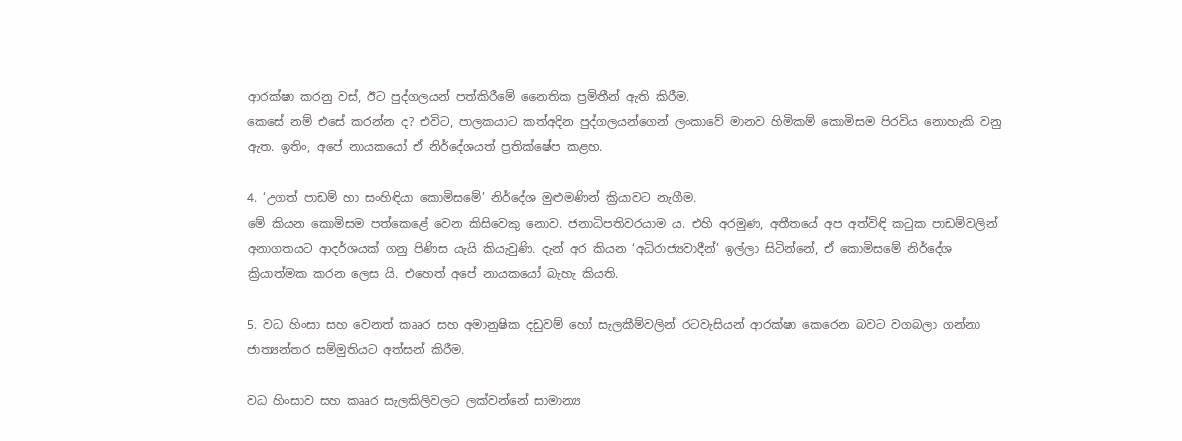ආරක්ෂා කරනු වස්, ඊට පුද්ගලයන් පත්කිරීමේ නෛතික ප්‍රමිතීන් ඇති කිරීම.
කෙසේ නම් එසේ කරන්න ද? එවිට, පාලකයාට කත්අදින පුද්ගලයන්ගෙන් ලංකාවේ මානව හිමිකම් කොමිසම පිරවිය නොහැකි වනු ඇත. ඉතිං, අපේ නායකයෝ ඒ නිර්දේශයත් ප්‍රතික්ෂේප කළහ.

4. ‘උගත් පාඩම් හා සංහිඳියා කොමිසමේ’ නිර්දේශ මුළුමණින් ක්‍රියාවට නැගීම.
මේ කියන කොමිසම පත්කෙළේ වෙන කිසිවෙකු නොව. ජනාධිපතිවරයාම ය. එහි අරමුණ, අතීතයේ අප අත්විඳි කටුක පාඩම්වලින් අනාගතයට ආදර්ශයක් ගනු පිණිස යැයි කියැවුණි. දැන් අර කියන ‘අධිරාජ්‍යවාදීන්’ ඉල්ලා සිටින්නේ, ඒ කොමිසමේ නිර්දේශ ක්‍රියාත්මක කරන ලෙස යි. එහෙත් අපේ නායකයෝ බැහැ කියති.

5. වධ හිංසා සහ වෙනත් කෲර සහ අමානුෂික දඩුවම් හෝ සැලකීම්වලින් රටවැසියන් ආරක්ෂා කෙරෙන බවට වගබලා ගන්නා ජාත්‍යන්තර සම්මුතියට අත්සන් කිරීම.

වධ හිංසාව සහ කෲර සැලකිලිවලට ලක්වන්නේ සාමාන්‍ය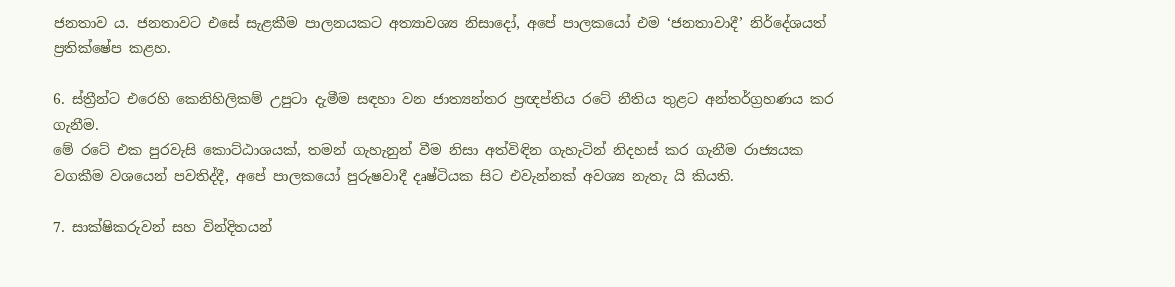ජනතාව ය. ජනතාවට එසේ සැළකීම පාලනයකට අත්‍යාවශ්‍ය නිසාදෝ, අපේ පාලකයෝ එම ‘ජනතාවාදී’ නිර්දේශයත් ප්‍රතික්ෂේප කළහ.

6. ස්ත්‍රීන්ට එරෙහි කෙනිහිලිකම් උපුටා දැමීම සඳහා වන ජාත්‍යන්තර ප්‍රඥප්තිය රටේ නීතිය තුළට අන්තර්ග්‍රහණය කර ගැනීම.
මේ රටේ එක පුරවැසි කොට්ඨාශයක්, තමන් ගැහැනුන් වීම නිසා අත්විඳින ගැහැටින් නිදහස් කර ගැනීම රාජ්‍යයක වගකීම වශයෙන් පවතිද්දී, අපේ පාලකයෝ පුරුෂවාදී දෘෂ්ටියක සිට එවැන්නක් අවශ්‍ය නැතැ යි කියති.

7. සාක්ෂිකරුවන් සහ වින්දිතයන්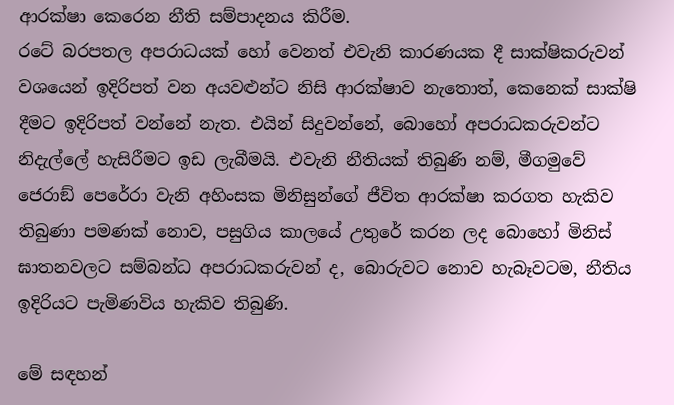ආරක්ෂා කෙරෙන නීති සම්පාදනය කිරීම.
රටේ බරපතල අපරාධයක් හෝ වෙනත් එවැනි කාරණයක දී සාක්ෂිකරුවන් වශයෙන් ඉදිරිපත් වන අයවළුන්ට නිසි ආරක්ෂාව නැතොත්, කෙනෙක් සාක්ෂි දීමට ඉදිරිපත් වන්නේ නැත. එයින් සිදුවන්නේ, බොහෝ අපරාධකරුවන්ට නිදැල්ලේ හැසිරීමට ඉඩ ලැබීමයි. එවැනි නීතියක් තිබුණි නම්, මීගමුවේ ජෙරාඞ් පෙරේරා වැනි අහිංසක මිනිසුන්ගේ ජීවිත ආරක්ෂා කරගත හැකිව තිබුණා පමණක් නොව, පසුගිය කාලයේ උතුරේ කරන ලද බොහෝ මිනිස් ඝාතනවලට සම්බන්ධ අපරාධකරුවන් ද, බොරුවට නොව හැබෑවටම, නීතිය ඉදිරියට පැමිණවිය හැකිව තිබුණි.

මේ සඳහන්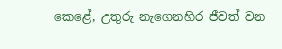කෙළේ, උතුරු නැගෙනහිර ජීවත් වන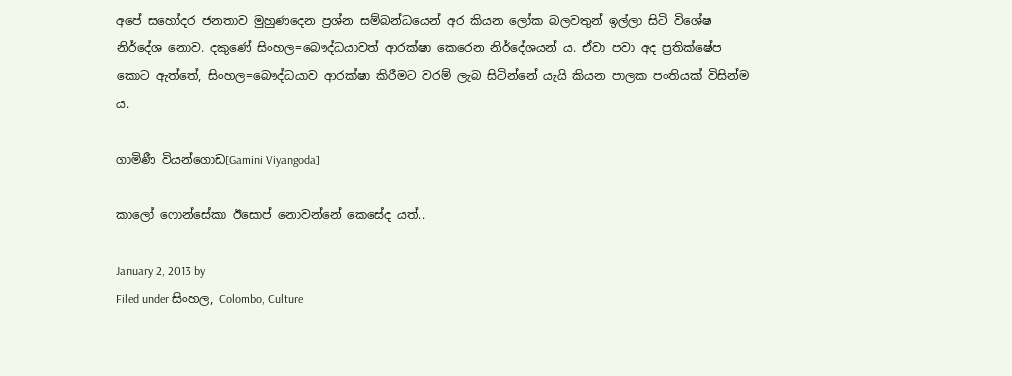අපේ සහෝදර ජනතාව මුහුණදෙන ප්‍රශ්න සම්බන්ධයෙන් අර කියන ලෝක බලවතුන් ඉල්ලා සිටි විශේෂ නිර්දේශ නොව. දකුණේ සිංහල=බෞද්ධයාවත් ආරක්ෂා කෙරෙන නිර්දේශයන් ය. ඒවා පවා අද ප්‍රතික්ෂේප කොට ඇත්තේ, සිංහල=බෞද්ධයාව ආරක්ෂා කිරීමට වරම් ලැබ සිටින්නේ යැයි කියන පාලක පංතියක් විසින්ම ය.

ගාමිණී වියන්ගොඩ[Gamini Viyangoda]

කාලෝ ෆොන්සේකා ඊසොප් නොවන්නේ කෙසේද යත්..

January 2, 2013 by
Filed under සිංහල, Colombo, Culture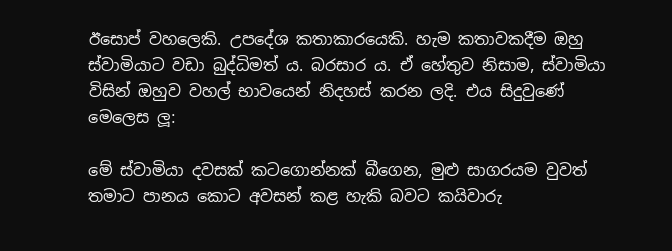ඊසොප් වහලෙකි. උපදේශ කතාකාරයෙකි. හැම කතාවකදීම ඔහු ස්වාමියාට වඩා බුද්ධිමත් ය. බරසාර ය. ඒ හේතුව නිසාම, ස්වාමියා විසින් ඔහුව වහල් භාවයෙන් නිදහස් කරන ලදි. එය සිදුවුණේ මෙලෙස ලූ:

මේ ස්වාමියා දවසක් කටගොන්නක් බීගෙන, මුළු සාගරයම වුවත් තමාට පානය කොට අවසන් කළ හැකි බවට කයිවාරු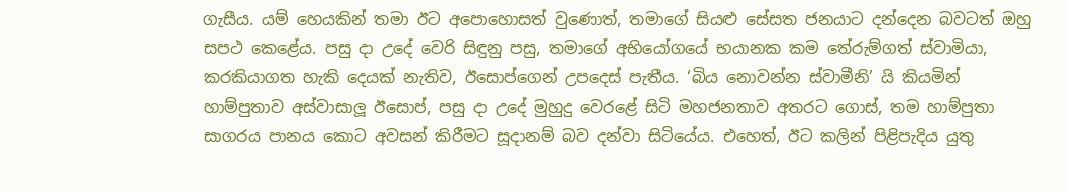ගැසීය. යම් හෙයකින් තමා ඊට අපොහොසත් වුණොත්, තමාගේ සියළු සේසත ජනයාට දන්දෙන බවටත් ඔහු සපථ කෙළේය. පසු දා උදේ වෙරි සිඳුනු පසු, තමාගේ අභියෝගයේ භයානක කම තේරුම්ගත් ස්වාමියා, කරකියාගත හැකි දෙයක් නැතිව, ඊසොප්ගෙන් උපදෙස් පැතීය. ‘බිය නොවන්න ස්වාමීනි’ යි කියමින් හාම්පුතාව අස්වාසාලූ ඊසොප්, පසු දා උදේ මුහුදු වෙරළේ සිටි මහජනතාව අතරට ගොස්, තම හාම්පුතා සාගරය පානය කොට අවසන් කිරීමට සූදානම් බව දන්වා සිටියේය. එහෙත්, ඊට කලින් පිළිපැදිය යුතු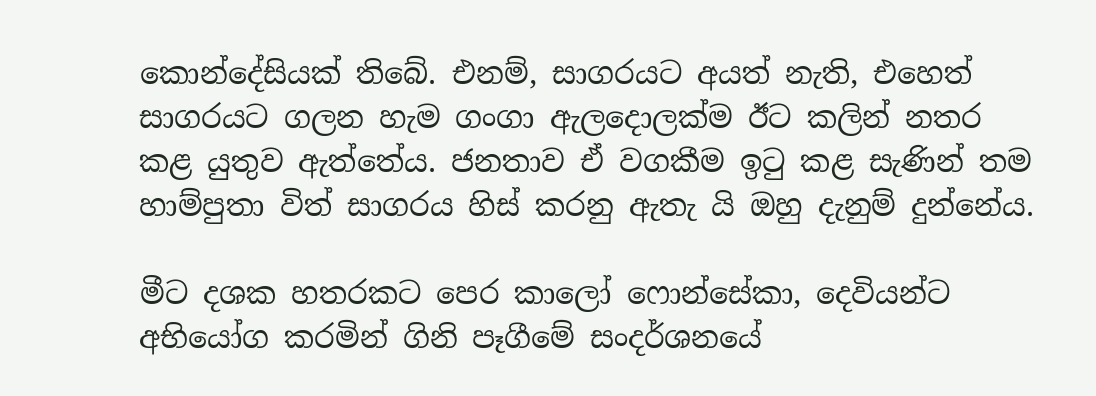කොන්දේසියක් තිබේ. එනම්, සාගරයට අයත් නැති, එහෙත් සාගරයට ගලන හැම ගංගා ඇලදොලක්ම ඊට කලින් නතර කළ යුතුව ඇත්තේය. ජනතාව ඒ වගකීම ඉටු කළ සැණින් තම හාම්පුතා විත් සාගරය හිස් කරනු ඇතැ යි ඔහු දැනුම් දුන්නේය.

මීට දශක හතරකට පෙර කාලෝ ෆොන්සේකා, දෙවියන්ට අභියෝග කරමින් ගිනි පෑගීමේ සංදර්ශනයේ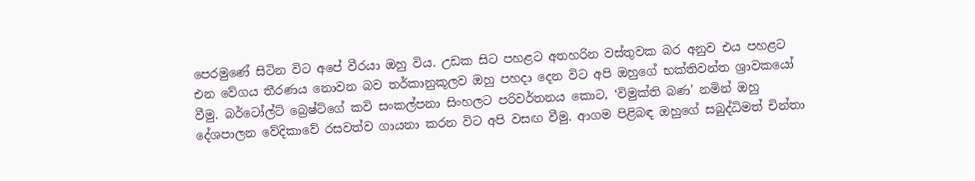පෙරමුණේ සිටින විට අපේ වීරයා ඔහු විය. උඩක සිට පහළට අතහරින වස්තුවක බර අනුව එය පහළට එන වේගය තීරණය නොවන බව තර්කානුකූලව ඔහු පහදා දෙන විට අපි ඔහුගේ භක්තිවන්ත ශ්‍රාවකයෝ වීමු. බර්ටෝල්ට් බ්‍රෙෂ්ට්ගේ කවි සංකල්පනා සිංහලට පරිවර්තනය කොට, ‘විමුක්ති බණ’ නමින් ඔහු දේශපාලන වේදිකාවේ රසවත්ව ගායනා කරන විට අපි වසඟ වීමු. ආගම පිළිබඳ ඔහුගේ සබුද්ධිමත් චින්තා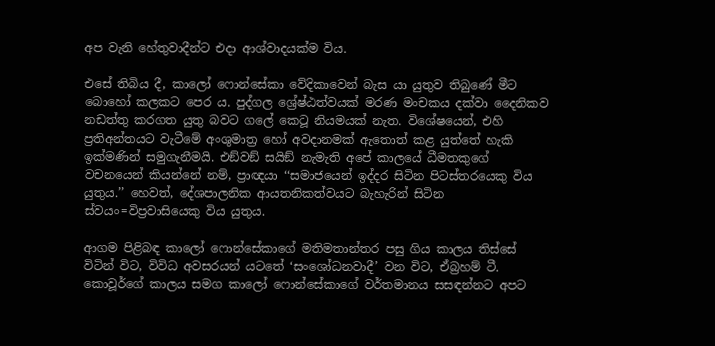අප වැනි හේතුවාදීන්ට එදා ආශ්වාදයක්ම විය.

එසේ තිබිය දී, කාලෝ ෆොන්සේකා වේදිකාවෙන් බැස යා යුතුව තිබුණේ මීට බොහෝ කලකට පෙර ය. පුද්ගල ශ්‍රේෂ්ඨත්වයක් මරණ මංචකය දක්වා දෛනිකව නඩත්තු කරගත යුතු බවට ගලේ කෙටූ නියමයක් නැත. විශේෂයෙන්, එහි ප්‍රතිඅන්තයට වැටීමේ අංශුමාත්‍ර හෝ අවදානමක් ඇතොත් කළ යුත්තේ හැකි ඉක්මණින් සමුගැනීමයි. එඞ්වඞ් සයිඞ් නැමැති අපේ කාලයේ ධීමතකුගේ වචනයෙන් කියන්නේ නම්, ප්‍රාඥයා ‘‘සමාජයෙන් ඉද්දර සිටින පිටස්තරයෙකු විය යුතුය.’’ හෙවත්, දේශපාලනික ආයතනිකත්වයට බැහැරින් සිටින ස්වයං=විප්‍රවාසියෙකු විය යුතුය.

ආගම පිළිබඳ කාලෝ ෆොන්සේකාගේ මතිමතාන්තර පසු ගිය කාලය තිස්සේ විටින් විට, විවිධ අවසරයන් යටතේ ‘සංශෝධනවාදී’ වන විට, ඒබ්‍රහම් ටී. කොවූර්ගේ කාලය සමග කාලෝ ෆොන්සේකාගේ වර්තමානය සසඳන්නට අපට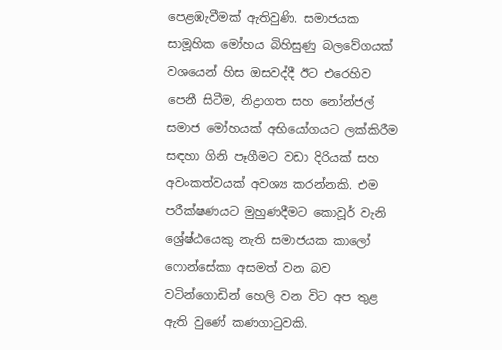පෙළඹැවීමක් ඇතිවුණි. සමාජයක සාමූහික මෝහය බිහිසුණු බලවේගයක් වශයෙන් හිස ඔසවද්දී ඊට එරෙහිව පෙනී සිටීම, නිද්‍රාගත සහ නෝන්ජල් සමාජ මෝහයක් අභියෝගයට ලක්කිරීම සඳහා ගිනි පෑගීමට වඩා දිරියක් සහ අවංකත්වයක් අවශ්‍ය කරන්නකි. එම පරීක්ෂණයට මුහුණදීමට කොවූර් වැනි ශ්‍රේෂ්ඨයෙකු නැති සමාජයක කාලෝ ෆොන්සේකා අසමත් වන බව වටින්ගොඩින් හෙලි වන විට අප තුළ ඇති වුණේ කණගාටුවකි.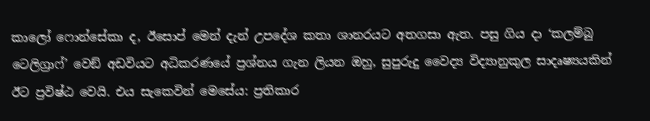කාලෝ ෆොන්සේකා ද, ඊසොප් මෙන් දැන් උපදේශ කතා ශානරයට අතගසා ඇත. පසු ගිය දා ‘කලම්බු ටෙලිග්‍රාෆ්’ වෙඞ් අඩවියට අධිකරණයේ ප්‍රශ්නය ගැන ලියන ඔහු, සුපුරුදු වෛද්‍ය විද්‍යානුකුල සාදෘෂ්‍යයකින් ඊට ප්‍රවිෂ්ඨ වෙයි. එය සැකෙවින් මෙසේය: ප්‍රතිකාර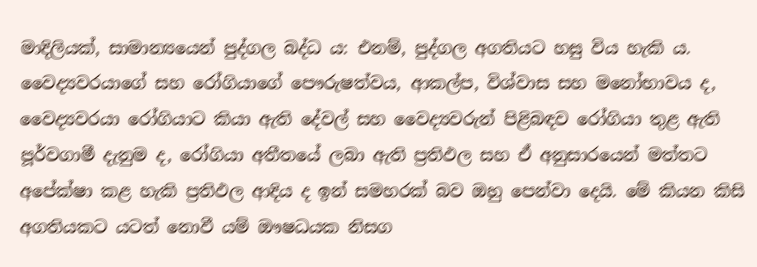මාදිලියක්, සාමාන්‍යයෙන් පුද්ගල බද්ධ ය: එනම්, පුද්ගල අගතියට හසු විය හැකි ය. වෛද්‍යවරයාගේ සහ රෝගියාගේ පෞරුෂත්වය, ආකල්ප, විශ්වාස සහ මනෝභාවය ද, වෛද්‍යවරයා රෝගියාට කියා ඇති දේවල් සහ වෛද්‍යවරුන් පිළිබඳව රෝගියා තුළ ඇති පූර්වගාමී දැනුම ද, රෝගියා අතීතයේ ලබා ඇති ප්‍රතිඵල සහ ඒ අනුසාරයෙන් මත්තට අපේක්ෂා කළ හැකි ප්‍රතිඵල ආදිය ද ඉන් සමහරක් බව ඔහු පෙන්වා දෙයි. මේ කියන කිසි අගතියකට යටත් නොවී යම් ඖෂධයක නිසග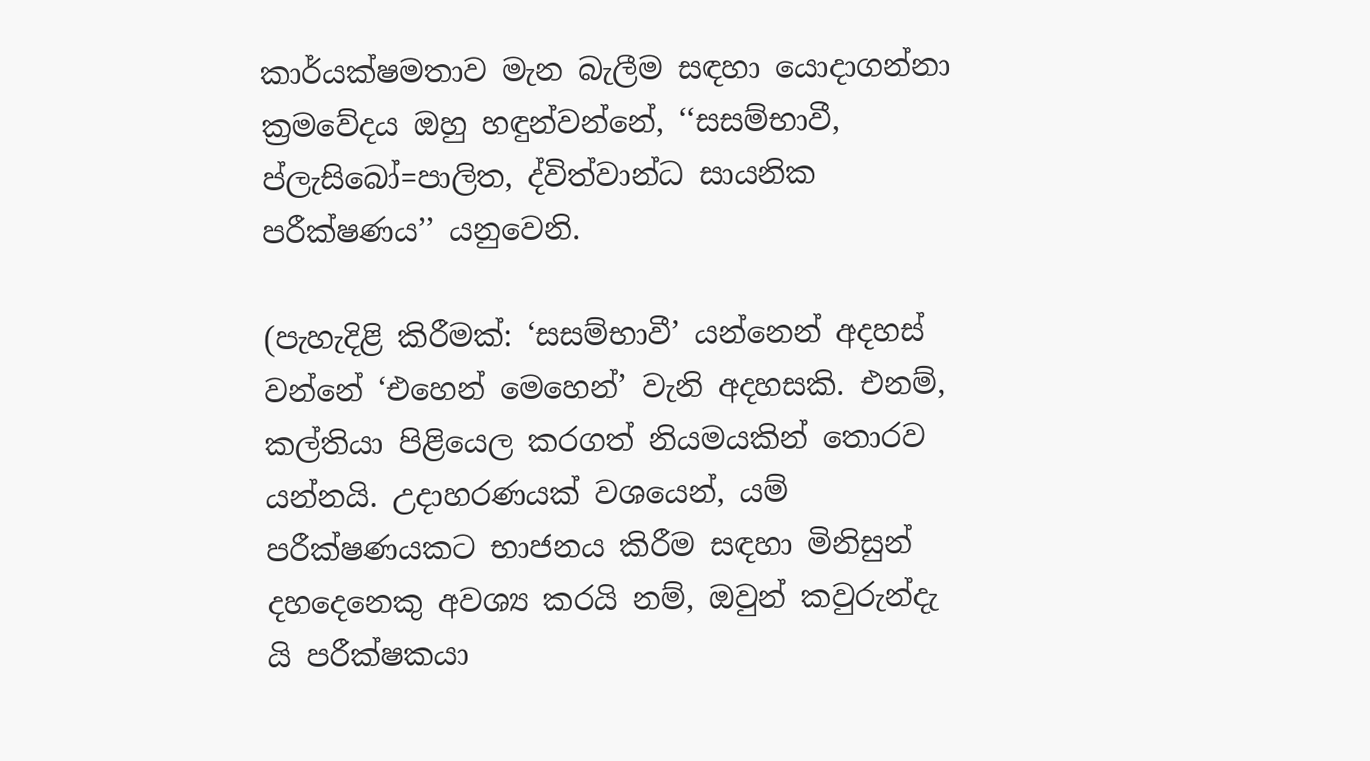කාර්යක්ෂමතාව මැන බැලීම සඳහා යොදාගන්නා ක්‍රමවේදය ඔහු හඳුන්වන්නේ, ‘‘සසම්භාවී, ප්ලැසිබෝ=පාලිත, ද්විත්වාන්ධ සායනික පරීක්ෂණය’’ යනුවෙනි.

(පැහැදිළි කිරීමක්: ‘සසම්භාවී’ යන්නෙන් අදහස් වන්නේ ‘එහෙන් මෙහෙන්’ වැනි අදහසකි. එනම්, කල්තියා පිළියෙල කරගත් නියමයකින් තොරව යන්නයි. උදාහරණයක් වශයෙන්, යම් පරීක්ෂණයකට භාජනය කිරීම සඳහා මිනිසුන් දහදෙනෙකු අවශ්‍ය කරයි නම්, ඔවුන් කවුරුන්දැ යි පරීක්ෂකයා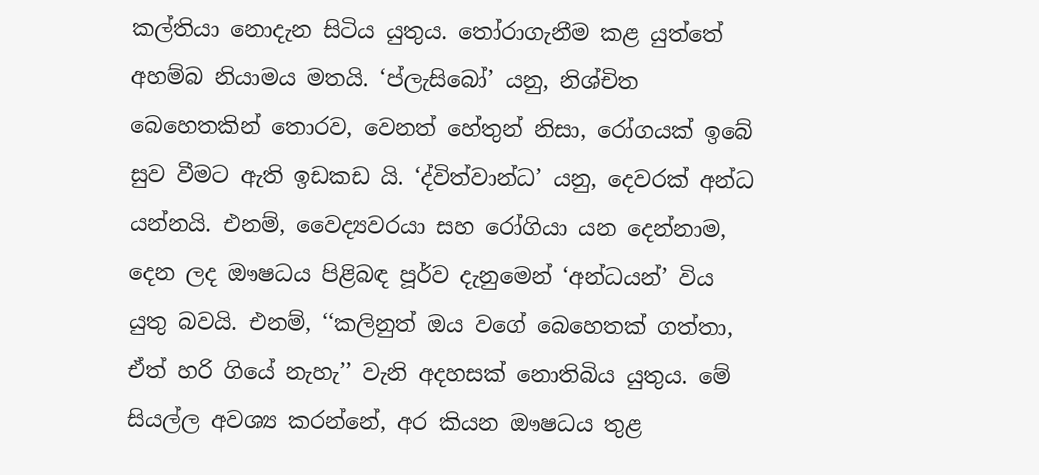කල්තියා නොදැන සිටිය යුතුය. තෝරාගැනීම කළ යුත්තේ අහම්බ නියාමය මතයි. ‘ප්ලැසිබෝ’ යනු, නිශ්චිත බෙහෙතකින් තොරව, වෙනත් හේතුන් නිසා, රෝගයක් ඉබේ සුව වීමට ඇති ඉඩකඩ යි. ‘ද්විත්වාන්ධ’ යනු, දෙවරක් අන්ධ යන්නයි. එනම්, වෛද්‍යවරයා සහ රෝගියා යන දෙන්නාම, දෙන ලද ඖෂධය පිළිබඳ පූර්ව දැනුමෙන් ‘අන්ධයන්’ විය යුතු බවයි. එනම්, ‘‘කලිනුත් ඔය වගේ බෙහෙතක් ගත්තා, ඒත් හරි ගියේ නැහැ’’ වැනි අදහසක් නොතිබිය යුතුය. මේ සියල්ල අවශ්‍ය කරන්නේ, අර කියන ඖෂධය තුළ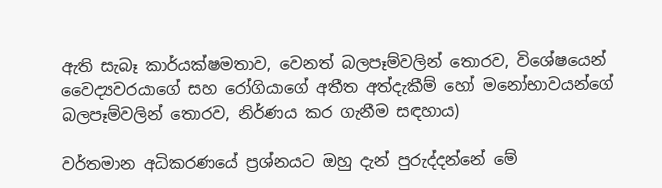ඇති සැබෑ කාර්යක්ෂමතාව, වෙනත් බලපෑම්වලින් තොරව, විශේෂයෙන් වෛද්‍යවරයාගේ සහ රෝගියාගේ අතීත අත්දැකීම් හෝ මනෝභාවයන්ගේ බලපෑම්වලින් තොරව, නිර්ණය කර ගැනීම සඳහාය)

වර්තමාන අධිකරණයේ ප්‍රශ්නයට ඔහු දැන් පුරුද්දන්නේ මේ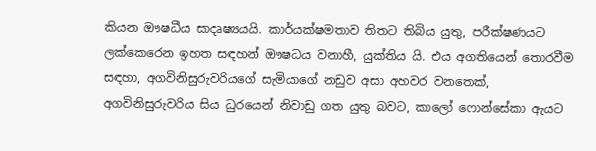කියන ඖෂධීය සාදෘෂ්‍යයයි. කාර්යක්ෂමතාව තිතට තිබිය යුතු, පරීක්ෂණයට ලක්කෙරෙන ඉහත සඳහන් ඖෂධය වනාහී, යුක්තිය යි. එය අගතියෙන් තොරවීම සඳහා, අගවිනිසුරුවරියගේ සැමියාගේ නඩුව අසා අහවර වනතෙක්, අගවිනිසුරුවරිය සිය ධුරයෙන් නිවාඩු ගත යුතු බවට, කාලෝ ෆොන්සේකා ඇයට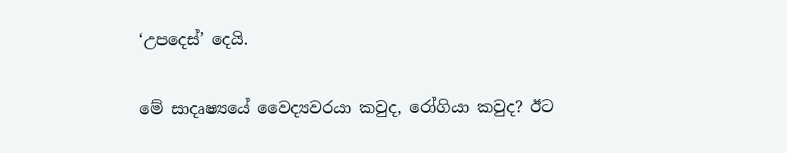‘උපදෙස්’ දෙයි.

මේ සාදෘෂ්‍යයේ වෛද්‍යවරයා කවුද, රෝගියා කවුද? ඊට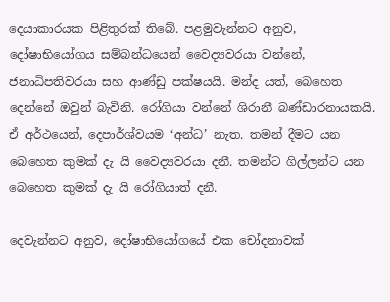දෙයාකාරයක පිළිතුරක් තිබේ. පළමුවැන්නට අනුව, දෝෂාභියෝගය සම්බන්ධයෙන් වෛද්‍යවරයා වන්නේ, ජනාධිපතිවරයා සහ ආණ්ඩු පක්ෂයයි. මන්ද යත්, බෙහෙත දෙන්නේ ඔවුන් බැවිනි. රෝගියා වන්නේ ශිරානී බණ්ඩාරනායකයි. ඒ අර්ථයෙන්, දෙපාර්ශ්වයම ‘අන්ධ’ නැත. තමන් දීමට යන බෙහෙත කුමක් දැ යි වෛද්‍යවරයා දනී. තමන්ට ගිල්ලන්ට යන බෙහෙත කුමක් දැ යි රෝගියාත් දනී.

දෙවැන්නට අනුව, දෝෂාභියෝගයේ එක චෝදනාවක්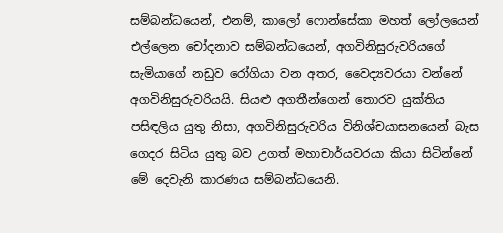සම්බන්ධයෙන්, එනම්, කාලෝ ෆොන්සේකා මහත් ලෝලයෙන් එල්ලෙන චෝදනාව සම්බන්ධයෙන්, අගවිනිසුරුවරියගේ සැමියාගේ නඩුව රෝගියා වන අතර, වෛද්‍යවරයා වන්නේ අගවිනිසුරුවරියයි. සියළු අගතීන්ගෙන් තොරව යුක්තිය පසිඳලිය යුතු නිසා, අගවිනිසුරුවරිය විනිශ්චයාසනයෙන් බැස ගෙදර සිටිය යුතු බව උගත් මහාචාර්යවරයා කියා සිටින්නේ මේ දෙවැනි කාරණය සම්බන්ධයෙනි.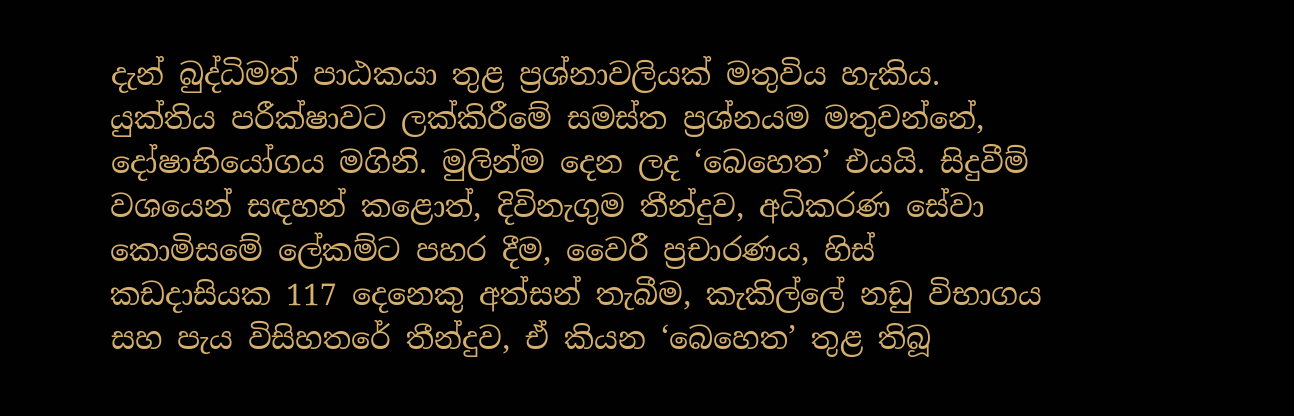දැන් බුද්ධිමත් පාඨකයා තුළ ප්‍රශ්නාවලියක් මතුවිය හැකිය. යුක්තිය පරීක්ෂාවට ලක්කිරීමේ සමස්ත ප්‍රශ්නයම මතුවන්නේ, දෝෂාභියෝගය මගිනි. මුලින්ම දෙන ලද ‘බෙහෙත’ එයයි. සිදුවීම් වශයෙන් සඳහන් කළොත්, දිවිනැගුම තීන්දුව, අධිකරණ සේවා කොමිසමේ ලේකම්ට පහර දීම, වෛරී ප්‍රචාරණය, හිස් කඩදාසියක 117 දෙනෙකු අත්සන් තැබීම, කැකිල්ලේ නඩු විභාගය සහ පැය විසිහතරේ තීන්දුව, ඒ කියන ‘බෙහෙත’ තුළ තිබූ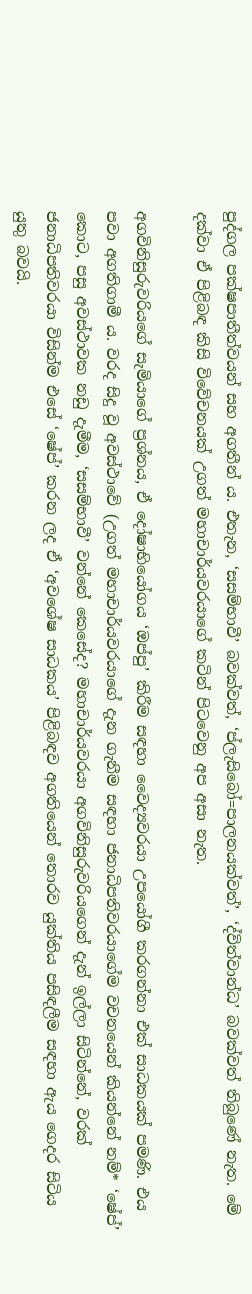පුද්ගල පක්ෂපාතීත්වයන් සහ අගතීන් ය. එතැන, ‘සසම්භාවී’ බවක්වත්, ‘ප්ලැසිබෝ=පාලනයක්වත්’, ‘ද්විත්වාන්ධ’ බවක්වත් තිබුණේ නැත. මේ දක්වා ඒ පිළිබඳ කිසි විවේචනයක් උගත් මහාචාර්යවරයාගේ කටින් පිටවෙනු අප අසා නැත.

අගවිනිසුරුවරියගේ සැමියාගේ ප්‍රශ්නය, ඒ දෝෂාභියෝගය ‘ඔප්පු’ කිරීම සඳහා වෛද්‍යවරයා උපයෝගී කරගන්නා එක් සාධකයක් පමණි. එය පවා අගතිගාමී ය. වරද සිදු වූ අවස්ථාවේ (උගත් මහාචාර්යවරයාගේ දැන ගැනීම සඳහා ජනාධිපතිවරයාගේම වචනයෙන් කියන්නේ නම්* ‘ෂේප්’ කොට, පසු අවස්ථාවක නඩු දැමීම, ‘සසම්භාවී’ වන්නේ කෙසේද? මහාචාර්යවරයා අගවිනිසුරුවරියගෙන් දැන් ඉල්ලා සිටින්නේ, වරක් ජනාධිපතිවරයා විසින්ම එසේ ‘ෂේප්’ කරන ලද ඒ ‘අවශේෂ සාධකය’ පිළිබඳව අගතියෙන් තොරව යුක්තිය පසිඳලීම සඳහා ඇය ගෙදර සිටිය යුතු බවයි.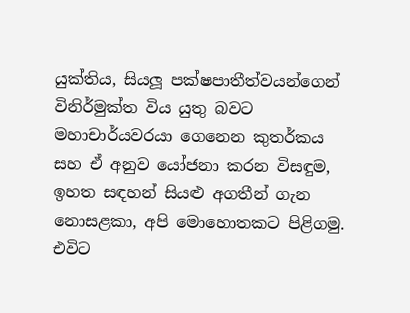යුක්තිය, සියලූ පක්ෂපාතීත්වයන්ගෙන් විනිර්මුක්ත විය යුතු බවට මහාචාර්යවරයා ගෙනෙන කුතර්කය සහ ඒ අනුව යෝජනා කරන විසඳුම, ඉහත සඳහන් සියළු අගතීන් ගැන නොසළකා, අපි මොහොතකට පිළිගමු. එවිට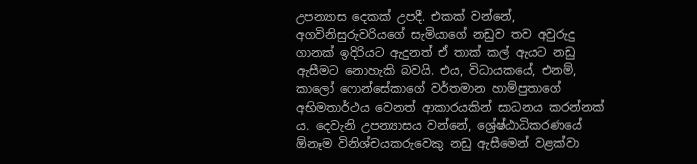උපන්‍යාස දෙකක් උපදී. එකක් වන්නේ, අගවිනිසුරුවරියගේ සැමියාගේ නඩුව තව අවුරුදු ගානක් ඉදිරියට ඇදුනත් ඒ තාක් කල් ඇයට නඩු ඇසීමට නොහැකි බවයි. එය, විධායකයේ, එනම්, කාලෝ ෆොන්සේකාගේ වර්තමාන හාම්පුතාගේ අභිමතාර්ථය වෙනත් ආකාරයකින් සාධනය කරන්නක් ය. දෙවැනි උපන්‍යාසය වන්නේ, ශ්‍රේෂ්ඨාධිකරණයේ ඕනෑම විනිශ්චයකරුවෙකු නඩු ඇසීමෙන් වළක්වා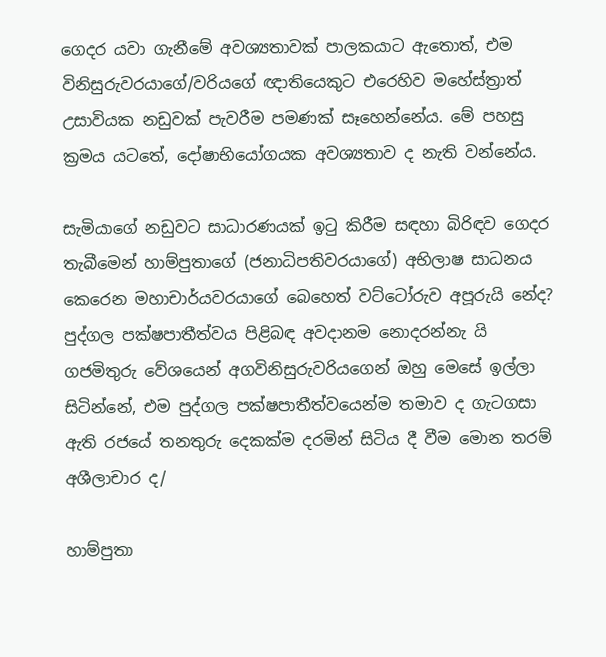ගෙදර යවා ගැනීමේ අවශ්‍යතාවක් පාලකයාට ඇතොත්, එම විනිසුරුවරයාගේ/වරියගේ ඥාතියෙකුට එරෙහිව මහේස්ත්‍රාත් උසාවියක නඩුවක් පැවරීම පමණක් සෑහෙන්නේය. මේ පහසු ක්‍රමය යටතේ, දෝෂාභියෝගයක අවශ්‍යතාව ද නැති වන්නේය.

සැමියාගේ නඩුවට සාධාරණයක් ඉටු කිරීම සඳහා බිරිඳව ගෙදර තැබීමෙන් හාම්පුතාගේ (ජනාධිපතිවරයාගේ) අභිලාෂ සාධනය කෙරෙන මහාචාර්යවරයාගේ බෙහෙත් වට්ටෝරුව අපූරුයි නේද? පුද්ගල පක්ෂපාතීත්වය පිළිබඳ අවදානම නොදරන්නැ යි ගජමිතුරු වේශයෙන් අගවිනිසුරුවරියගෙන් ඔහු මෙසේ ඉල්ලා සිටින්නේ, එම පුද්ගල පක්ෂපාතීත්වයෙන්ම තමාව ද ගැටගසා ඇති රජයේ තනතුරු දෙකක්ම දරමින් සිටිය දී වීම මොන තරම් අශීලාචාර ද/

හාම්පුතා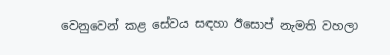වෙනුවෙන් කළ සේවය සඳහා ඊසොප් නැමති වහලා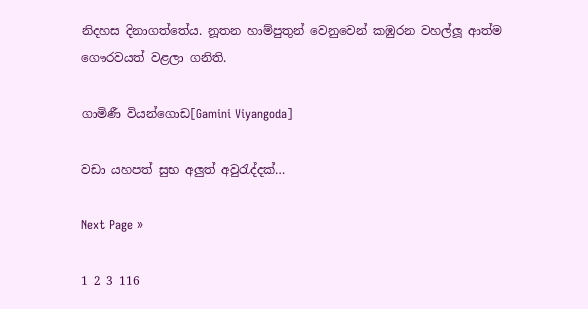නිදහස දිනාගත්තේය. නූතන හාම්පුතුන් වෙනුවෙන් කඹුරන වහල්ලූ ආත්ම ගෞරවයත් වළලා ගනිති.

ගාමිණී වියන්ගොඩ[Gamini Viyangoda]

වඩා යහපත් සුභ අලුත් අවුරැද්දක්…

Next Page »

1 2 3 116